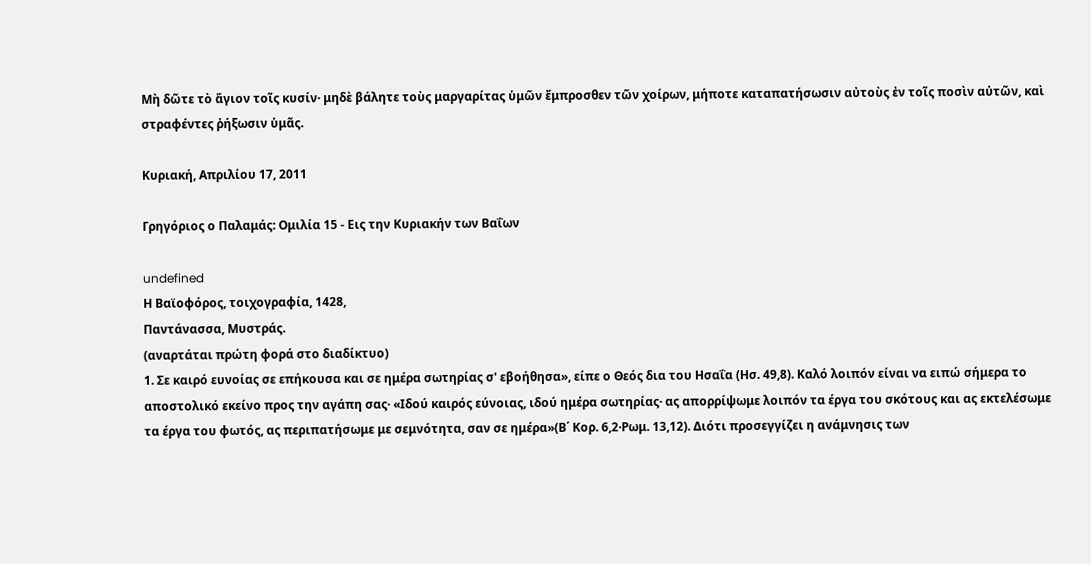Μὴ δῶτε τὸ ἅγιον τοῖς κυσίν· μηδὲ βάλητε τοὺς μαργαρίτας ὑμῶν ἔμπροσθεν τῶν χοίρων, μήποτε καταπατήσωσιν αὐτοὺς ἐν τοῖς ποσὶν αὐτῶν, καὶ στραφέντες ῥήξωσιν ὑμᾶς.

Κυριακή, Απριλίου 17, 2011

Γρηγόριος ο Παλαμάς: Ομιλία 15 - Εις την Κυριακήν των Βαΐων

undefined
Η Βαϊοφόρος, τοιχογραφία, 1428,
Παντάνασσα, Μυστράς.
(αναρτάται πρώτη φορά στο διαδίκτυο)
1. Σε καιρό ευνοίας σε επήκουσα και σε ημέρα σωτηρίας σ' εβοήθησα», είπε ο Θεός δια του Ησαΐα (Ησ. 49,8). Καλό λοιπόν είναι να ειπώ σήμερα το αποστολικό εκείνο προς την αγάπη σας· «Ιδού καιρός εύνοιας, ιδού ημέρα σωτηρίας· ας απορρίψωμε λοιπόν τα έργα του σκότους και ας εκτελέσωμε τα έργα του φωτός, ας περιπατήσωμε με σεμνότητα, σαν σε ημέρα»(Β΄ Κορ. 6,2·Ρωμ. 13,12). Διότι προσεγγίζει η ανάμνησις των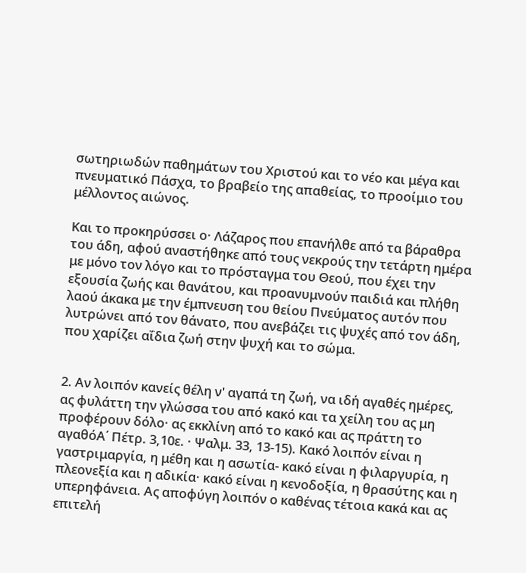σωτηριωδών παθημάτων του Χριστού και το νέο και μέγα και πνευματικό Πάσχα, το βραβείο της απαθείας, το προοίμιο του μέλλοντος αιώνος.

Και το προκηρύσσει ο· Λάζαρος που επανήλθε από τα βάραθρα του άδη, αφού αναστήθηκε από τους νεκρούς την τετάρτη ημέρα με μόνο τον λόγο και το πρόσταγμα του Θεού, που έχει την εξουσία ζωής και θανάτου, και προανυμνούν παιδιά και πλήθη λαού άκακα με την έμπνευση του θείου Πνεύματος αυτόν που λυτρώνει από τον θάνατο, που ανεβάζει τις ψυχές από τον άδη, που χαρίζει αΐδια ζωή στην ψυχή και το σώμα.


2. Αν λοιπόν κανείς θέλη ν' αγαπά τη ζωή, να ιδή αγαθές ημέρες, ας φυλάττη την γλώσσα του από κακό και τα χείλη του ας μη προφέρουν δόλο· ας εκκλίνη από το κακό και ας πράττη το αγαθόΑ΄ Πέτρ. 3,10ε. · Ψαλμ. 33, 13-15). Κακό λοιπόν είναι η γαστριμαργία, η μέθη και η ασωτία- κακό είναι η φιλαργυρία, η πλεονεξία και η αδικία· κακό είναι η κενοδοξία, η θρασύτης και η υπερηφάνεια. Ας αποφύγη λοιπόν ο καθένας τέτοια κακά και ας επιτελή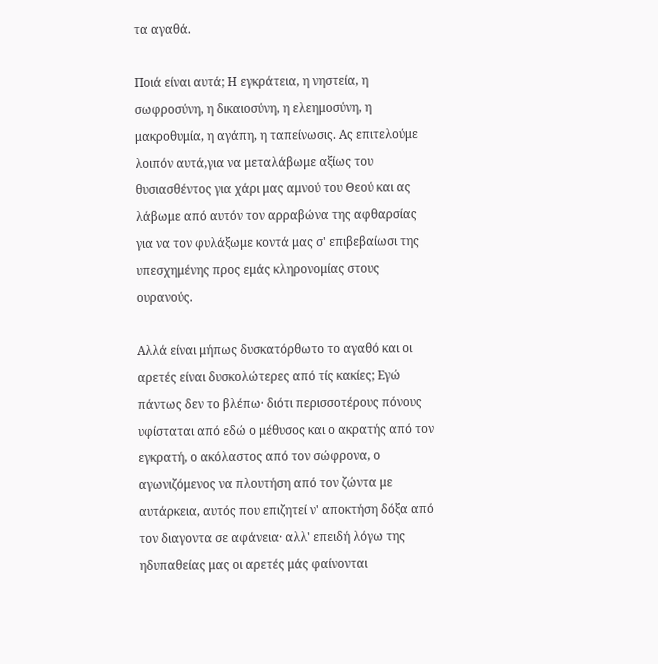τα αγαθά.

Ποιά είναι αυτά; Η εγκράτεια, η νηστεία, η σωφροσύνη, η δικαιοσύνη, η ελεημοσύνη, η μακροθυμία, η αγάπη, η ταπείνωσις. Ας επιτελούμε λοιπόν αυτά,για να μεταλάβωμε αξίως του θυσιασθέντος για χάρι μας αμνού του Θεού και ας λάβωμε από αυτόν τον αρραβώνα της αφθαρσίας για να τον φυλάξωμε κοντά μας σ' επιβεβαίωσι της υπεσχημένης προς εμάς κληρονομίας στους ουρανούς.

Αλλά είναι μήπως δυσκατόρθωτο το αγαθό και οι αρετές είναι δυσκολώτερες από τίς κακίες; Εγώ πάντως δεν το βλέπω· διότι περισσοτέρους πόνους υφίσταται από εδώ ο μέθυσος και ο ακρατής από τον εγκρατή, ο ακόλαστος από τον σώφρονα, ο αγωνιζόμενος να πλουτήση από τον ζώντα με αυτάρκεια, αυτός που επιζητεί ν' αποκτήση δόξα από τον διαγοντα σε αφάνεια· αλλ' επειδή λόγω της ηδυπαθείας μας οι αρετές μάς φαίνονται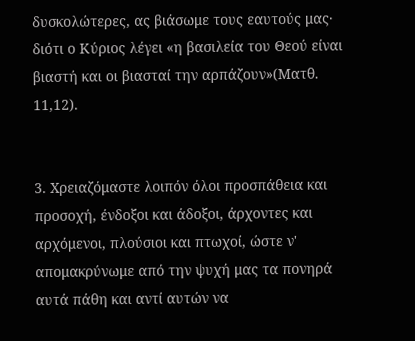δυσκολώτερες, ας βιάσωμε τους εαυτούς μας· διότι ο Κύριος λέγει «η βασιλεία του Θεού είναι βιαστή και οι βιασταί την αρπάζουν»(Ματθ. 11,12).


3. Χρειαζόμαστε λοιπόν όλοι προσπάθεια και προσοχή, ένδοξοι και άδοξοι, άρχοντες και αρχόμενοι, πλούσιοι και πτωχοί, ώστε ν' απομακρύνωμε από την ψυχή μας τα πονηρά αυτά πάθη και αντί αυτών να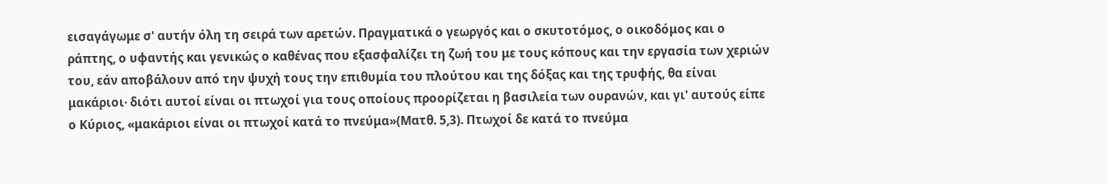εισαγάγωμε σ' αυτήν όλη τη σειρά των αρετών. Πραγματικά ο γεωργός και ο σκυτοτόμος, ο οικοδόμος και ο ράπτης, ο υφαντής και γενικώς ο καθένας που εξασφαλίζει τη ζωή του με τους κόπους και την εργασία των χεριών του, εάν αποβάλουν από την ψυχή τους την επιθυμία του πλούτου και της δόξας και της τρυφής, θα είναι μακάριοι· διότι αυτοί είναι οι πτωχοί για τους οποίους προορίζεται η βασιλεία των ουρανών, και γι' αυτούς είπε ο Κύριος, «μακάριοι είναι οι πτωχοί κατά το πνεύμα»(Ματθ. 5,3). Πτωχοί δε κατά το πνεύμα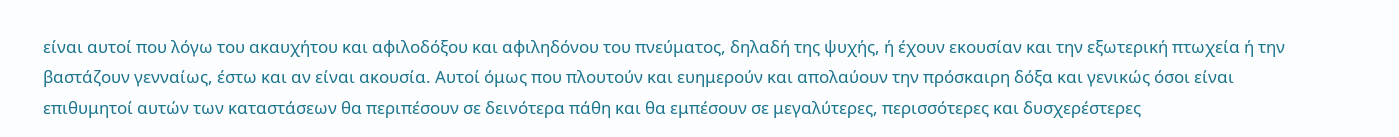είναι αυτοί που λόγω του ακαυχήτου και αφιλοδόξου και αφιληδόνου του πνεύματος, δηλαδή της ψυχής, ή έχουν εκουσίαν και την εξωτερική πτωχεία ή την βαστάζουν γενναίως, έστω και αν είναι ακουσία. Αυτοί όμως που πλουτούν και ευημερούν και απολαύουν την πρόσκαιρη δόξα και γενικώς όσοι είναι επιθυμητοί αυτών των καταστάσεων θα περιπέσουν σε δεινότερα πάθη και θα εμπέσουν σε μεγαλύτερες, περισσότερες και δυσχερέστερες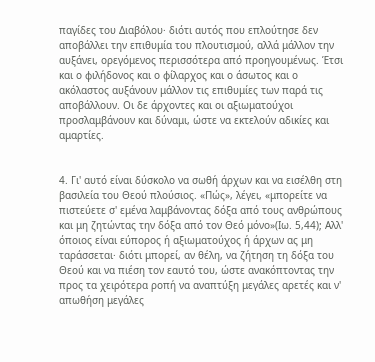παγίδες του Διαβόλου· διότι αυτός που επλούτησε δεν αποβάλλει την επιθυμία του πλουτισμού, αλλά μάλλον την αυξάνει, ορεγόμενος περισσότερα από προηγουμένως. Έτσι και ο φιλήδονος και ο φίλαρχος και ο άσωτος και ο ακόλαστος αυξάνουν μάλλον τις επιθυμίες των παρά τις αποβάλλουν. Οι δε άρχοντες και οι αξιωματούχοι προσλαμβάνουν και δύναμι, ώστε να εκτελούν αδικίες και αμαρτίες.


4. Γι' αυτό είναι δύσκολο να σωθή άρχων και να εισέλθη στη βασιλεία του Θεού πλούσιος. «Πώς», λέγει, «μπορείτε να πιστεύετε σ' εμένα λαμβάνοντας δόξα από τους ανθρώπους και μη ζητώντας την δόξα από τον Θεό μόνο»(Ιω. 5,44); Αλλ' όποιος είναι εύπορος ή αξιωματούχος ή άρχων ας μη ταράσσεται· διότι μπορεί, αν θέλη, να ζήτηση τη δόξα του Θεού και να πιέση τον εαυτό του, ώστε ανακόπτοντας την προς τα χειρότερα ροπή να αναπτύξη μεγάλες αρετές και ν' απωθήση μεγάλες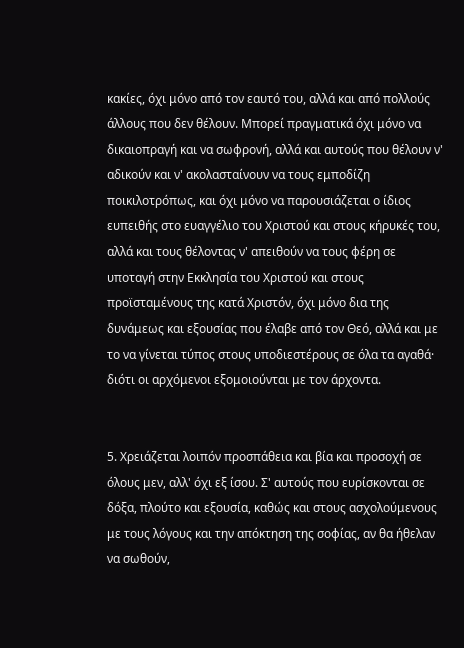κακίες, όχι μόνο από τον εαυτό του, αλλά και από πολλούς άλλους που δεν θέλουν. Μπορεί πραγματικά όχι μόνο να δικαιοπραγή και να σωφρονή, αλλά και αυτούς που θέλουν ν' αδικούν και ν' ακολασταίνουν να τους εμποδίζη ποικιλοτρόπως, και όχι μόνο να παρουσιάζεται ο ίδιος ευπειθής στο ευαγγέλιο του Χριστού και στους κήρυκές του, αλλά και τους θέλοντας ν' απειθούν να τους φέρη σε υποταγή στην Εκκλησία του Χριστού και στους προϊσταμένους της κατά Χριστόν, όχι μόνο δια της δυνάμεως και εξουσίας που έλαβε από τον Θεό, αλλά και με το να γίνεται τύπος στους υποδιεστέρους σε όλα τα αγαθά· διότι οι αρχόμενοι εξομοιούνται με τον άρχοντα.


5. Χρειάζεται λοιπόν προσπάθεια και βία και προσοχή σε όλους μεν, αλλ' όχι εξ ίσου. Σ' αυτούς που ευρίσκονται σε δόξα, πλούτο και εξουσία, καθώς και στους ασχολούμενους με τους λόγους και την απόκτηση της σοφίας, αν θα ήθελαν να σωθούν,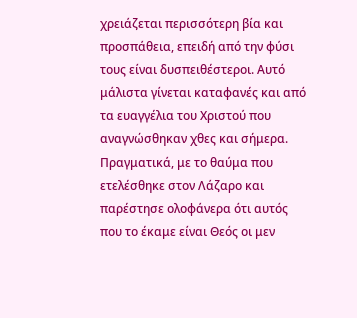χρειάζεται περισσότερη βία και προσπάθεια, επειδή από την φύσι τους είναι δυσπειθέστεροι. Αυτό μάλιστα γίνεται καταφανές και από τα ευαγγέλια του Χριστού που αναγνώσθηκαν χθες και σήμερα. Πραγματικά, με το θαύμα που ετελέσθηκε στον Λάζαρο και παρέστησε ολοφάνερα ότι αυτός που το έκαμε είναι Θεός οι μεν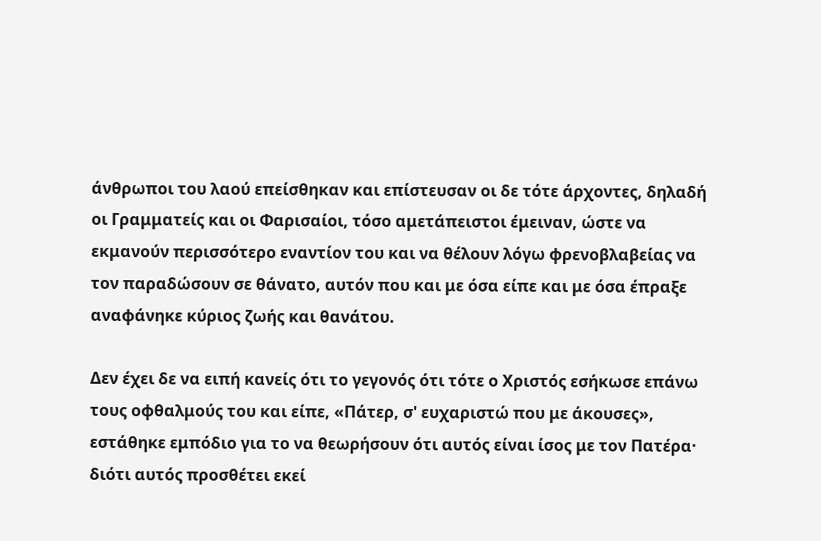άνθρωποι του λαού επείσθηκαν και επίστευσαν οι δε τότε άρχοντες, δηλαδή οι Γραμματείς και οι Φαρισαίοι, τόσο αμετάπειστοι έμειναν, ώστε να εκμανούν περισσότερο εναντίον του και να θέλουν λόγω φρενοβλαβείας να τον παραδώσουν σε θάνατο, αυτόν που και με όσα είπε και με όσα έπραξε αναφάνηκε κύριος ζωής και θανάτου.

Δεν έχει δε να ειπή κανείς ότι το γεγονός ότι τότε ο Χριστός εσήκωσε επάνω τους οφθαλμούς του και είπε, «Πάτερ, σ' ευχαριστώ που με άκουσες», εστάθηκε εμπόδιο για το να θεωρήσουν ότι αυτός είναι ίσος με τον Πατέρα· διότι αυτός προσθέτει εκεί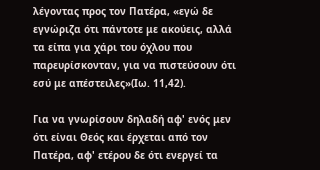λέγοντας προς τον Πατέρα, «εγώ δε εγνώριζα ότι πάντοτε με ακούεις, αλλά τα είπα για χάρι του όχλου που παρευρίσκονταν, για να πιστεύσουν ότι εσύ με απέστειλες»(Ιω. 11,42).

Για να γνωρίσουν δηλαδή αφ' ενός μεν ότι είναι Θεός και έρχεται από τον Πατέρα, αφ' ετέρου δε ότι ενεργεί τα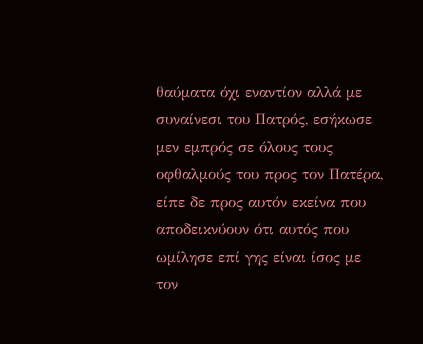θαύματα όχι εναντίον αλλά με συναίνεσι του Πατρός, εσήκωσε μεν εμπρός σε όλους τους οφθαλμούς του προς τον Πατέρα, είπε δε προς αυτόν εκείνα που αποδεικνύουν ότι αυτός που ωμίλησε επί γης είναι ίσος με τον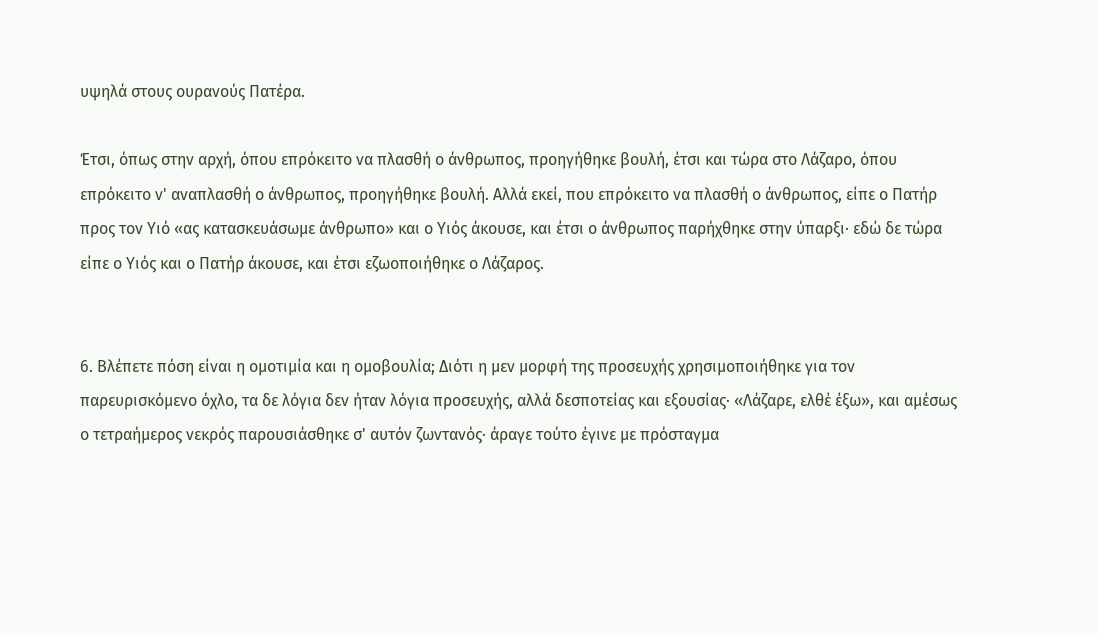υψηλά στους ουρανούς Πατέρα.

Έτσι, όπως στην αρχή, όπου επρόκειτο να πλασθή ο άνθρωπος, προηγήθηκε βουλή, έτσι και τώρα στο Λάζαρο, όπου επρόκειτο ν' αναπλασθή ο άνθρωπος, προηγήθηκε βουλή. Αλλά εκεί, που επρόκειτο να πλασθή ο άνθρωπος, είπε ο Πατήρ προς τον Υιό «ας κατασκευάσωμε άνθρωπο» και ο Υιός άκουσε, και έτσι ο άνθρωπος παρήχθηκε στην ύπαρξι· εδώ δε τώρα είπε ο Υιός και ο Πατήρ άκουσε, και έτσι εζωοποιήθηκε ο Λάζαρος.


6. Βλέπετε πόση είναι η ομοτιμία και η ομοβουλία; Διότι η μεν μορφή της προσευχής χρησιμοποιήθηκε για τον παρευρισκόμενο όχλο, τα δε λόγια δεν ήταν λόγια προσευχής, αλλά δεσποτείας και εξουσίας· «Λάζαρε, ελθέ έξω», και αμέσως ο τετραήμερος νεκρός παρουσιάσθηκε σ' αυτόν ζωντανός· άραγε τούτο έγινε με πρόσταγμα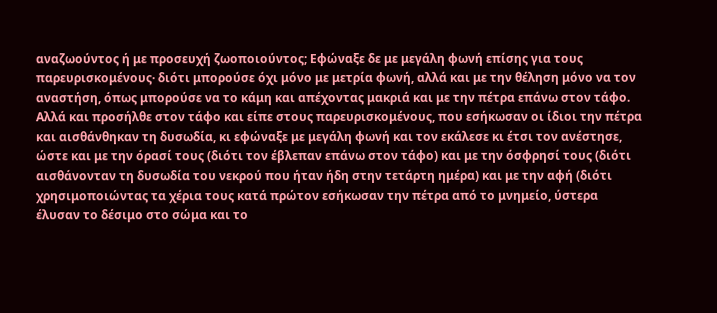αναζωούντος ή με προσευχή ζωοποιούντος; Εφώναξε δε με μεγάλη φωνή επίσης για τους παρευρισκομένους· διότι μπορούσε όχι μόνο με μετρία φωνή, αλλά και με την θέληση μόνο να τον αναστήση, όπως μπορούσε να το κάμη και απέχοντας μακριά και με την πέτρα επάνω στον τάφο. Αλλά και προσήλθε στον τάφο και είπε στους παρευρισκομένους, που εσήκωσαν οι ίδιοι την πέτρα και αισθάνθηκαν τη δυσωδία, κι εφώναξε με μεγάλη φωνή και τον εκάλεσε κι έτσι τον ανέστησε, ώστε και με την όρασί τους (διότι τον έβλεπαν επάνω στον τάφο) και με την όσφρησί τους (διότι αισθάνονταν τη δυσωδία του νεκρού που ήταν ήδη στην τετάρτη ημέρα) και με την αφή (διότι χρησιμοποιώντας τα χέρια τους κατά πρώτον εσήκωσαν την πέτρα από το μνημείο, ύστερα έλυσαν το δέσιμο στο σώμα και το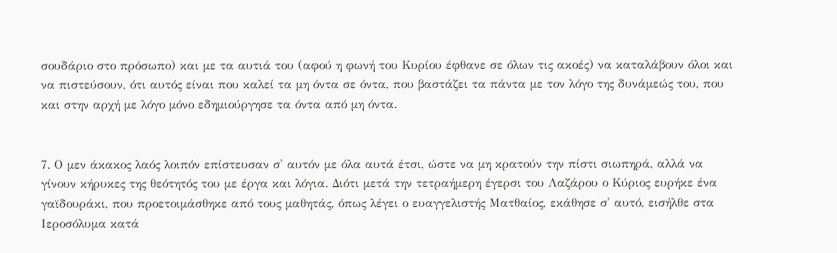σουδάριο στο πρόσωπο) και με τα αυτιά του (αφού η φωνή του Κυρίου έφθανε σε όλων τις ακοές) να καταλάβουν όλοι και να πιστεύσουν, ότι αυτός είναι που καλεί τα μη όντα σε όντα, που βαστάζει τα πάντα με τον λόγο της δυνάμεώς του, που και στην αρχή με λόγο μόνο εδημιούργησε τα όντα από μη όντα.


7. Ο μεν άκακος λαός λοιπόν επίστευσαν σ' αυτόν με όλα αυτά έτσι, ώστε να μη κρατούν την πίστι σιωπηρά, αλλά να γίνουν κήρυκες της θεότητός του με έργα και λόγια. Διότι μετά την τετραήμερη έγερσι του Λαζάρου ο Κύριος ευρήκε ένα γαϊδουράκι, που προετοιμάσθηκε από τους μαθητάς, όπως λέγει ο ευαγγελιστής Ματθαίος, εκάθησε σ' αυτό, εισήλθε στα Ιεροσόλυμα κατά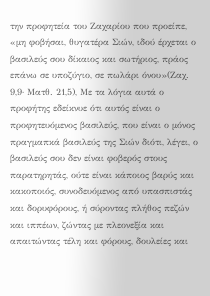την προφητεία του Ζαχαρίου που προείπε, «μη φοβήσαι, θυγατέρα Σιών, ιδού έρχεται ο βασιλεύς σου δίκαιος και σωτήριος, πράος επάνω σε υποζύγιο, σε πωλάρι όνου»(Ζαχ. 9,9· Ματθ. 21,5), Με τα λόγια αυτά ο προφήτης εδείκνυε ότι αυτός είναι ο προφητευόμενος βασιλεύς, που είναι ο μόνος πραγμαπκά βασιλεύς της Σιών διότι, λέγει, ο βασιλεύς σου δεν είναι φοβερός στους παρατηρητάς, ούτε είναι κάποιος βαρύς και κακοποιός, συνοδευόμενος από υπασπιστάς και δορυφόρους, ή σύροντας πλήθος πεζών και ιππέων, ζώντας με πλεονεξία και απαιτώντας τέλη και φόρους, δουλείες και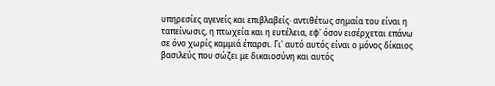υπηρεσίες αγενείς και επιβλαβείς· αντιθέτως σημαία του είναι η ταπείνωσις, η πτωχεία και η ευτέλεια, εφ' όσον εισέρχεται επάνω σε όνο χωρίς καμμιά έπαρσι. Γι' αυτό αυτός είναι ο μόνος δίκαιος βασιλεύς που σώζει με δικαιοσύνη και αυτός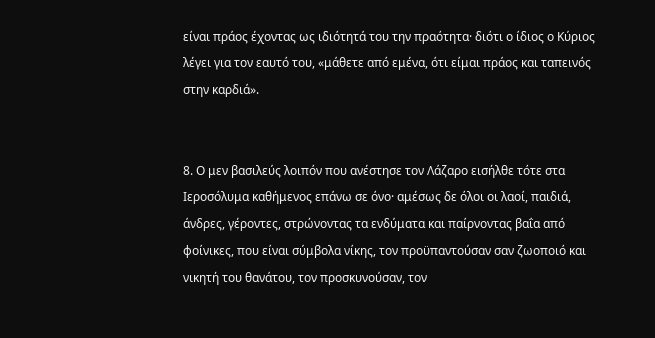είναι πράος έχοντας ως ιδιότητά του την πραότητα· διότι ο ίδιος ο Κύριος λέγει για τον εαυτό του, «μάθετε από εμένα, ότι είμαι πράος και ταπεινός στην καρδιά».


8. Ο μεν βασιλεύς λοιπόν που ανέστησε τον Λάζαρο εισήλθε τότε στα Ιεροσόλυμα καθήμενος επάνω σε όνο· αμέσως δε όλοι οι λαοί, παιδιά, άνδρες, γέροντες, στρώνοντας τα ενδύματα και παίρνοντας βαΐα από φοίνικες, που είναι σύμβολα νίκης, τον προϋπαντούσαν σαν ζωοποιό και νικητή του θανάτου, τον προσκυνούσαν, τον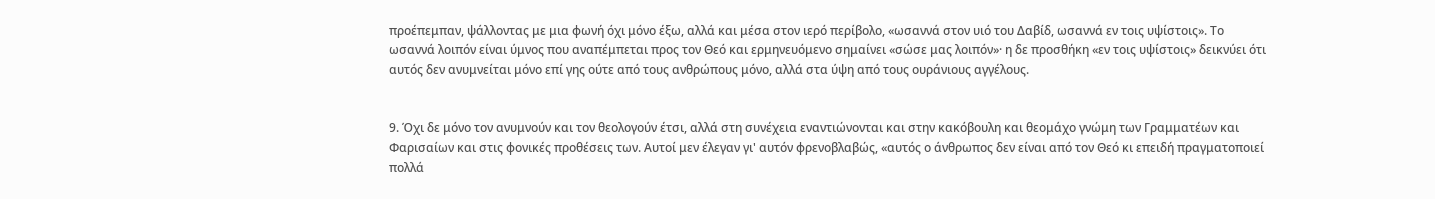προέπεμπαν, ψάλλοντας με μια φωνή όχι μόνο έξω, αλλά και μέσα στον ιερό περίβολο, «ωσαννά στον υιό του Δαβίδ, ωσαννά εν τοις υψίστοις». Το ωσαννά λοιπόν είναι ύμνος που αναπέμπεται προς τον Θεό και ερμηνευόμενο σημαίνει «σώσε μας λοιπόν»· η δε προσθήκη «εν τοις υψίστοις» δεικνύει ότι αυτός δεν ανυμνείται μόνο επί γης ούτε από τους ανθρώπους μόνο, αλλά στα ύψη από τους ουράνιους αγγέλους.


9. Όχι δε μόνο τον ανυμνούν και τον θεολογούν έτσι, αλλά στη συνέχεια εναντιώνονται και στην κακόβουλη και θεομάχο γνώμη των Γραμματέων και Φαρισαίων και στις φονικές προθέσεις των. Αυτοί μεν έλεγαν γι' αυτόν φρενοβλαβώς, «αυτός ο άνθρωπος δεν είναι από τον Θεό κι επειδή πραγματοποιεί πολλά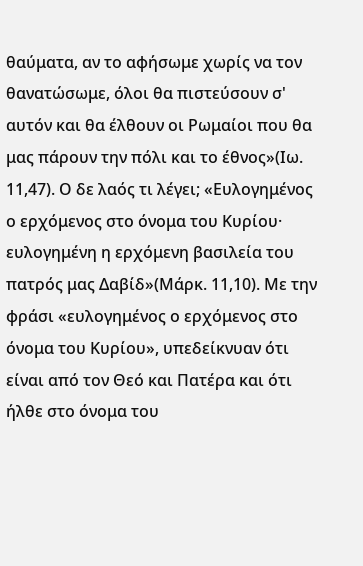θαύματα, αν το αφήσωμε χωρίς να τον θανατώσωμε, όλοι θα πιστεύσουν σ' αυτόν και θα έλθουν οι Ρωμαίοι που θα μας πάρουν την πόλι και το έθνος»(Ιω. 11,47). Ο δε λαός τι λέγει; «Ευλογημένος ο ερχόμενος στο όνομα του Κυρίου· ευλογημένη η ερχόμενη βασιλεία του πατρός μας Δαβίδ»(Μάρκ. 11,10). Με την φράσι «ευλογημένος ο ερχόμενος στο όνομα του Κυρίου», υπεδείκνυαν ότι είναι από τον Θεό και Πατέρα και ότι ήλθε στο όνομα του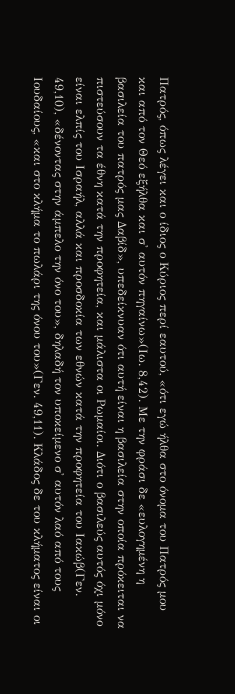Πατρός, όπως λέγει και ο ίδιος ο Κύριος περί εαυτού, «ότι εγώ ήλθα στο όνομα του Πατρός μου και από τον Θεό εξήλθα και σ' αυτόν πηγαίνω»(Ιω. 8,42). Με την φράσι δε «ευλογημένη η βασιλεία του πατρός μας Δαβίδ», υπεδείκνυαν ότι αυτή είναι η βασιλεία στην οποία πρόκειται να πιστεύσουν τα έθνη κατά την προφητεία, και μάλιστα οι Ρωμαίοι. Διότι ο βασιλεύς αυτός όχι μόνο είναι ελπίς του Ισραήλ, αλλά και προσδοκία των εθνών κατά την προφητεία του Ιακώβ(Γεν. 49,10), «δένοντας στην άμπελο την όνο του», δηλαδή τον υποκείμενο σ' αυτόν λαό από τους Ιουδαίους, «και στο κλήμα το πωλάρι της όνου του»(Γεν. 49,11). Κλάδος δε του κλήματος είναι οι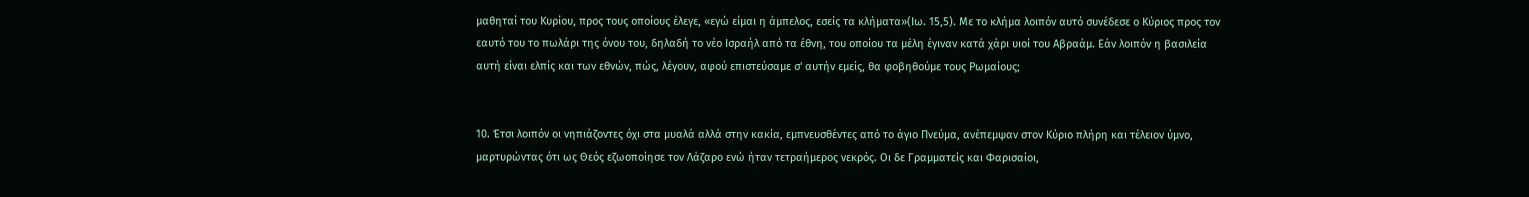μαθηταί του Κυρίου, προς τους οποίους έλεγε, «εγώ είμαι η άμπελος, εσείς τα κλήματα»(Ιω. 15,5). Με το κλήμα λοιπόν αυτό συνέδεσε ο Κύριος προς τον εαυτό του το πωλάρι της όνου του, δηλαδή το νέο Ισραήλ από τα έθνη, του οποίου τα μέλη έγιναν κατά χάρι υιοί του Αβραάμ. Εάν λοιπόν η βασιλεία αυτή είναι ελπίς και των εθνών, πώς, λέγουν, αφού επιστεύσαμε σ' αυτήν εμείς, θα φοβηθούμε τους Ρωμαίους;


10. Έτσι λοιπόν οι νηπιάζοντες όχι στα μυαλά αλλά στην κακία, εμπνευσθέντες από το άγιο Πνεύμα, ανέπεμψαν στον Κύριο πλήρη και τέλειον ύμνο, μαρτυρώντας ότι ως Θεός εζωοποίησε τον Λάζαρο ενώ ήταν τετραήμερος νεκρός. Οι δε Γραμματείς και Φαρισαίοι,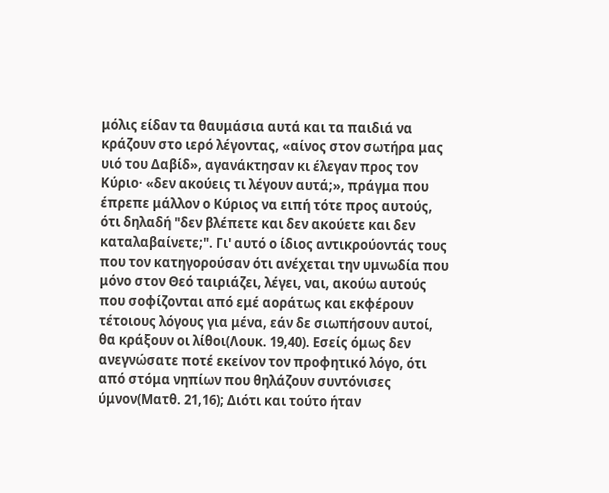μόλις είδαν τα θαυμάσια αυτά και τα παιδιά να κράζουν στο ιερό λέγοντας, «αίνος στον σωτήρα μας υιό του Δαβίδ», αγανάκτησαν κι έλεγαν προς τον Κύριο· «δεν ακούεις τι λέγουν αυτά;», πράγμα που έπρεπε μάλλον ο Κύριος να ειπή τότε προς αυτούς, ότι δηλαδή "δεν βλέπετε και δεν ακούετε και δεν καταλαβαίνετε;". Γι' αυτό ο ίδιος αντικρούοντάς τους που τον κατηγορούσαν ότι ανέχεται την υμνωδία που μόνο στον Θεό ταιριάζει, λέγει, ναι, ακούω αυτούς που σοφίζονται από εμέ αοράτως και εκφέρουν τέτοιους λόγους για μένα, εάν δε σιωπήσουν αυτοί, θα κράξουν οι λίθοι(Λουκ. 19,40). Εσείς όμως δεν ανεγνώσατε ποτέ εκείνον τον προφητικό λόγο, ότι από στόμα νηπίων που θηλάζουν συντόνισες ύμνον(Ματθ. 21,16); Διότι και τούτο ήταν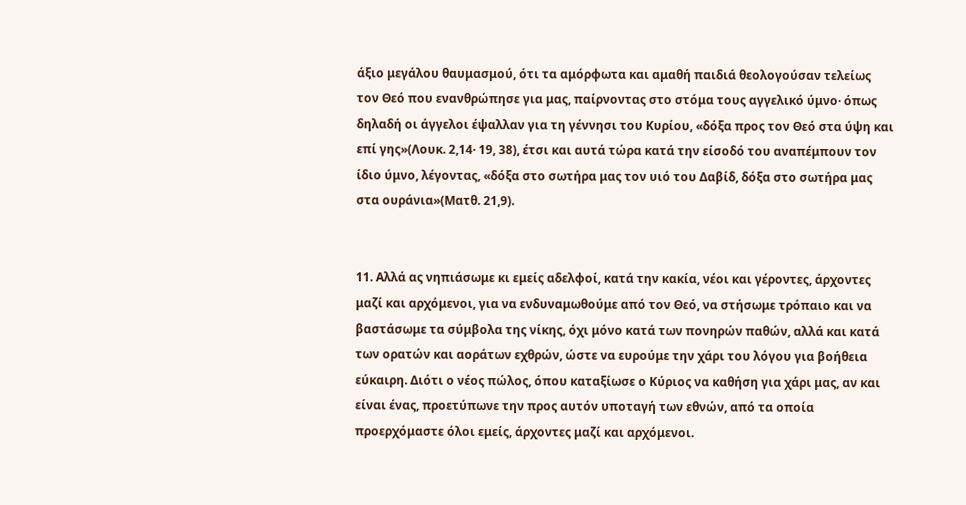άξιο μεγάλου θαυμασμού, ότι τα αμόρφωτα και αμαθή παιδιά θεολογούσαν τελείως τον Θεό που ενανθρώπησε για μας, παίρνοντας στο στόμα τους αγγελικό ύμνο· όπως δηλαδή οι άγγελοι έψαλλαν για τη γέννησι του Κυρίου, «δόξα προς τον Θεό στα ύψη και επί γης»(Λουκ. 2,14· 19, 38), έτσι και αυτά τώρα κατά την είσοδό του αναπέμπουν τον ίδιο ύμνο, λέγοντας, «δόξα στο σωτήρα μας τον υιό του Δαβίδ, δόξα στο σωτήρα μας στα ουράνια»(Ματθ. 21,9).


11. Αλλά ας νηπιάσωμε κι εμείς αδελφοί, κατά την κακία, νέοι και γέροντες, άρχοντες μαζί και αρχόμενοι, για να ενδυναμωθούμε από τον Θεό, να στήσωμε τρόπαιο και να βαστάσωμε τα σύμβολα της νίκης, όχι μόνο κατά των πονηρών παθών, αλλά και κατά των ορατών και αοράτων εχθρών, ώστε να ευρούμε την χάρι του λόγου για βοήθεια εύκαιρη. Διότι ο νέος πώλος, όπου καταξίωσε ο Κύριος να καθήση για χάρι μας, αν και είναι ένας, προετύπωνε την προς αυτόν υποταγή των εθνών, από τα οποία προερχόμαστε όλοι εμείς, άρχοντες μαζί και αρχόμενοι.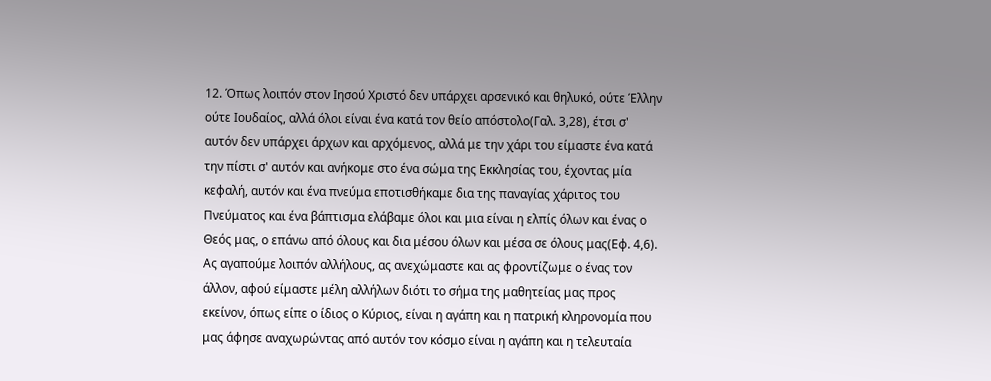12. Όπως λοιπόν στον Ιησού Χριστό δεν υπάρχει αρσενικό και θηλυκό, ούτε Έλλην ούτε Ιουδαίος, αλλά όλοι είναι ένα κατά τον θείο απόστολο(Γαλ. 3,28), έτσι σ' αυτόν δεν υπάρχει άρχων και αρχόμενος, αλλά με την χάρι του είμαστε ένα κατά την πίστι σ' αυτόν και ανήκομε στο ένα σώμα της Εκκλησίας του, έχοντας μία κεφαλή, αυτόν και ένα πνεύμα εποτισθήκαμε δια της παναγίας χάριτος του Πνεύματος και ένα βάπτισμα ελάβαμε όλοι και μια είναι η ελπίς όλων και ένας ο Θεός μας, ο επάνω από όλους και δια μέσου όλων και μέσα σε όλους μας(Εφ. 4,6). Ας αγαπούμε λοιπόν αλλήλους, ας ανεχώμαστε και ας φροντίζωμε ο ένας τον άλλον, αφού είμαστε μέλη αλλήλων διότι το σήμα της μαθητείας μας προς εκείνον, όπως είπε ο ίδιος ο Κύριος, είναι η αγάπη και η πατρική κληρονομία που μας άφησε αναχωρώντας από αυτόν τον κόσμο είναι η αγάπη και η τελευταία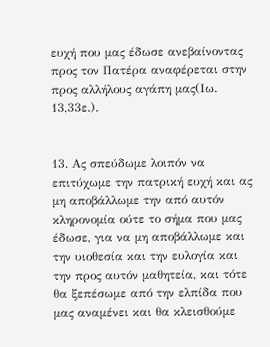ευχή που μας έδωσε ανεβαίνοντας προς τον Πατέρα αναφέρεται στην προς αλλήλους αγάπη μας(Ιω. 13,33ε.).


13. Ας σπεύδωμε λοιπόν να επιτύχωμε την πατρική ευχή και ας μη αποβάλλωμε την από αυτόν κληρονομία ούτε το σήμα που μας έδωσε, για να μη αποβάλλωμε και την υιοθεσία και την ευλογία και την προς αυτόν μαθητεία, και τότε θα ξεπέσωμε από την ελπίδα που μας αναμένει και θα κλεισθούμε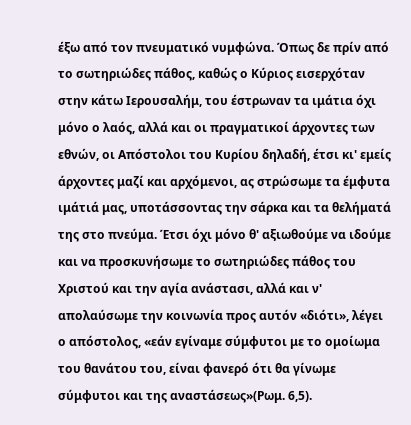έξω από τον πνευματικό νυμφώνα. Όπως δε πρίν από το σωτηριώδες πάθος, καθώς ο Κύριος εισερχόταν στην κάτω Ιερουσαλήμ, του έστρωναν τα ιμάτια όχι μόνο ο λαός, αλλά και οι πραγματικοί άρχοντες των εθνών, οι Απόστολοι του Κυρίου δηλαδή, έτσι κι' εμείς άρχοντες μαζί και αρχόμενοι, ας στρώσωμε τα έμφυτα ιμάτιά μας, υποτάσσοντας την σάρκα και τα θελήματά της στο πνεύμα. Έτσι όχι μόνο θ' αξιωθούμε να ιδούμε και να προσκυνήσωμε το σωτηριώδες πάθος του Χριστού και την αγία ανάστασι, αλλά και ν' απολαύσωμε την κοινωνία προς αυτόν «διότι», λέγει ο απόστολος, «εάν εγίναμε σύμφυτοι με το ομοίωμα του θανάτου του, είναι φανερό ότι θα γίνωμε σύμφυτοι και της αναστάσεως»(Ρωμ. 6,5).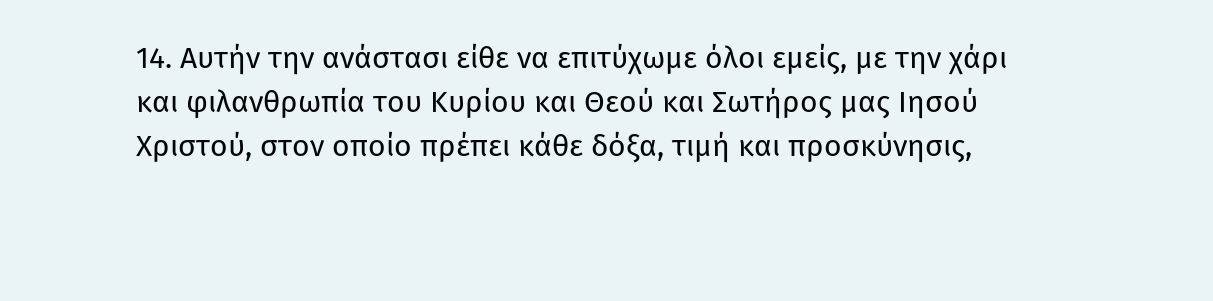14. Αυτήν την ανάστασι είθε να επιτύχωμε όλοι εμείς, με την χάρι και φιλανθρωπία του Κυρίου και Θεού και Σωτήρος μας Ιησού Χριστού, στον οποίο πρέπει κάθε δόξα, τιμή και προσκύνησις,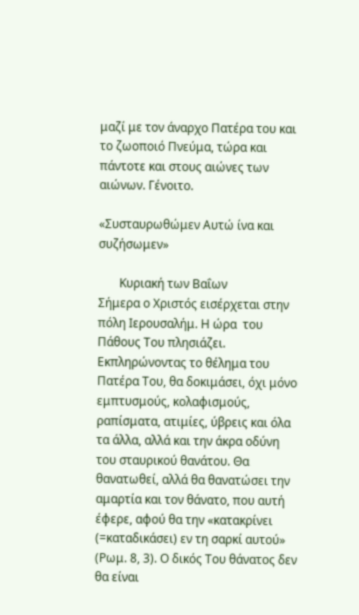μαζί με τον άναρχο Πατέρα του και το ζωοποιό Πνεύμα, τώρα και πάντοτε και στους αιώνες των αιώνων. Γένοιτο.

«Συσταυρωθώμεν Αυτώ ίνα και συζήσωμεν»

       Κυριακή των Βαΐων
Σήμερα ο Χριστός εισέρχεται στην πόλη Ιερουσαλήμ. Η ώρα  του Πάθους Του πλησιάζει. Εκπληρώνοντας το θέλημα του Πατέρα Του, θα δοκιμάσει, όχι μόνο εμπτυσμούς, κολαφισμούς, ραπίσματα, ατιμίες, ύβρεις και όλα τα άλλα, αλλά και την άκρα οδύνη του σταυρικού θανάτου. Θα θανατωθεί, αλλά θα θανατώσει την αμαρτία και τον θάνατο, που αυτή έφερε, αφού θα την «κατακρίνει (=καταδικάσει) εν τη σαρκί αυτού» (Ρωμ. 8, 3). Ο δικός Του θάνατος δεν θα είναι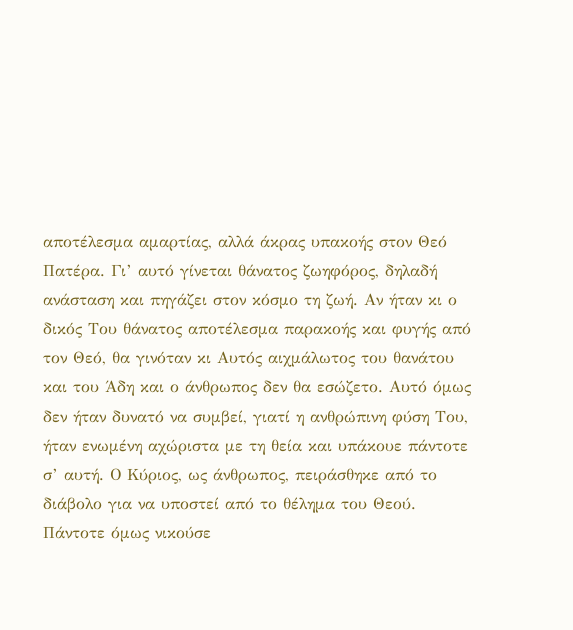αποτέλεσμα αμαρτίας, αλλά άκρας υπακοής στον Θεό Πατέρα. Γι’ αυτό γίνεται θάνατος ζωηφόρος, δηλαδή ανάσταση και πηγάζει στον κόσμο τη ζωή. Αν ήταν κι ο δικός Του θάνατος αποτέλεσμα παρακοής και φυγής από τον Θεό, θα γινόταν κι Αυτός αιχμάλωτος του θανάτου και του Άδη και ο άνθρωπος δεν θα εσώζετο. Αυτό όμως δεν ήταν δυνατό να συμβεί, γιατί η ανθρώπινη φύση Του, ήταν ενωμένη αχώριστα με τη θεία και υπάκουε πάντοτε σ’ αυτή. Ο Κύριος, ως άνθρωπος, πειράσθηκε από το διάβολο για να υποστεί από το θέλημα του Θεού. Πάντοτε όμως νικούσε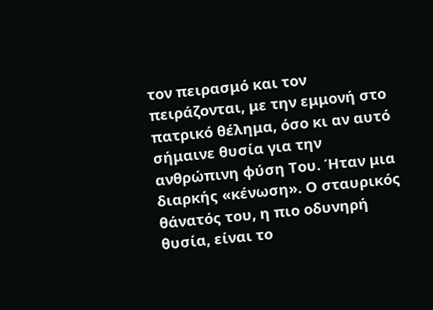τον πειρασμό και τον πειράζονται, με την εμμονή στο πατρικό θέλημα, όσο κι αν αυτό σήμαινε θυσία για την ανθρώπινη φύση Του. Ήταν μια διαρκής «κένωση». Ο σταυρικός θάνατός του, η πιο οδυνηρή θυσία, είναι το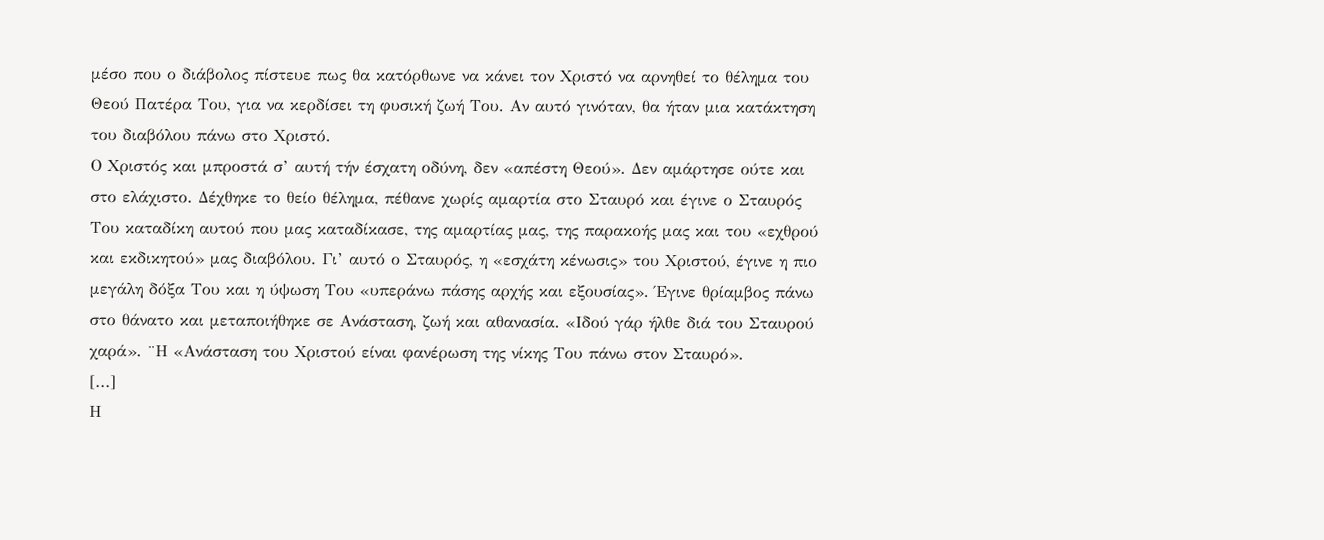μέσο που ο διάβολος πίστευε πως θα κατόρθωνε να κάνει τον Χριστό να αρνηθεί το θέλημα του Θεού Πατέρα Του, για να κερδίσει τη φυσική ζωή Του. Αν αυτό γινόταν, θα ήταν μια κατάκτηση του διαβόλου πάνω στο Χριστό.
Ο Χριστός και μπροστά σ’ αυτή τήν έσχατη οδύνη, δεν «απέστη Θεού». Δεν αμάρτησε ούτε και στο ελάχιστο. Δέχθηκε το θείο θέλημα, πέθανε χωρίς αμαρτία στο Σταυρό και έγινε ο Σταυρός Του καταδίκη αυτού που μας καταδίκασε, της αμαρτίας μας, της παρακοής μας και του «εχθρού και εκδικητού» μας διαβόλου. Γι’ αυτό ο Σταυρός, η «εσχάτη κένωσις» του Χριστού, έγινε η πιο μεγάλη δόξα Του και η ύψωση Του «υπεράνω πάσης αρχής και εξουσίας». Έγινε θρίαμβος πάνω στο θάνατο και μεταποιήθηκε σε Ανάσταση, ζωή και αθανασία. «Ιδού γάρ ήλθε διά του Σταυρού χαρά». ¨Η «Ανάσταση του Χριστού είναι φανέρωση της νίκης Του πάνω στον Σταυρό».
[...]
Η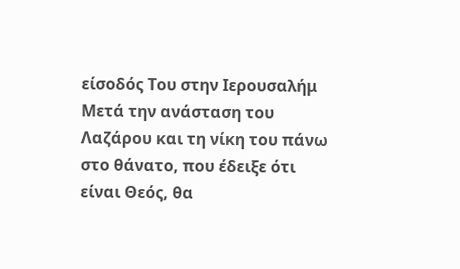είσοδός Του στην Ιερουσαλήμ
Μετά την ανάσταση του Λαζάρου και τη νίκη του πάνω στο θάνατο, που έδειξε ότι είναι Θεός, θα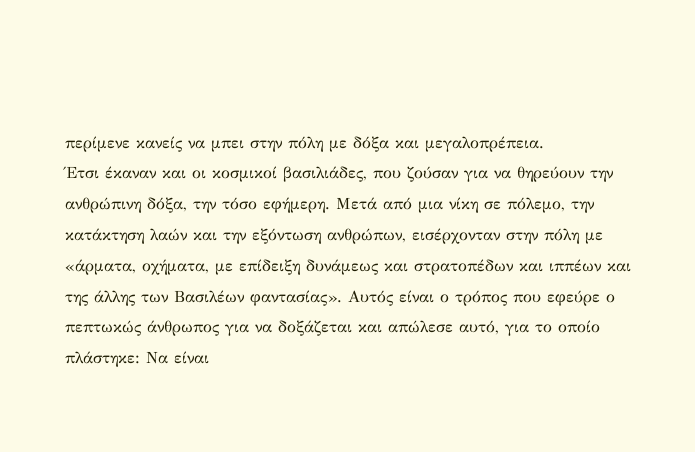περίμενε κανείς να μπει στην πόλη με δόξα και μεγαλοπρέπεια.
Έτσι έκαναν και οι κοσμικοί βασιλιάδες, που ζούσαν για να θηρεύουν την ανθρώπινη δόξα, την τόσο εφήμερη. Μετά από μια νίκη σε πόλεμο, την κατάκτηση λαών και την εξόντωση ανθρώπων, εισέρχονταν στην πόλη με «άρματα, οχήματα, με επίδειξη δυνάμεως και στρατοπέδων και ιππέων και της άλλης των Βασιλέων φαντασίας». Αυτός είναι ο τρόπος που εφεύρε ο πεπτωκώς άνθρωπος για να δοξάζεται και απώλεσε αυτό, για το οποίο πλάστηκε: Να είναι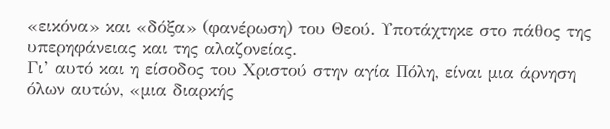«εικόνα» και «δόξα» (φανέρωση) του Θεού. Υποτάχτηκε στο πάθος της υπερηφάνειας και της αλαζονείας.
Γι’ αυτό και η είσοδος του Χριστού στην αγία Πόλη, είναι μια άρνηση όλων αυτών, «μια διαρκής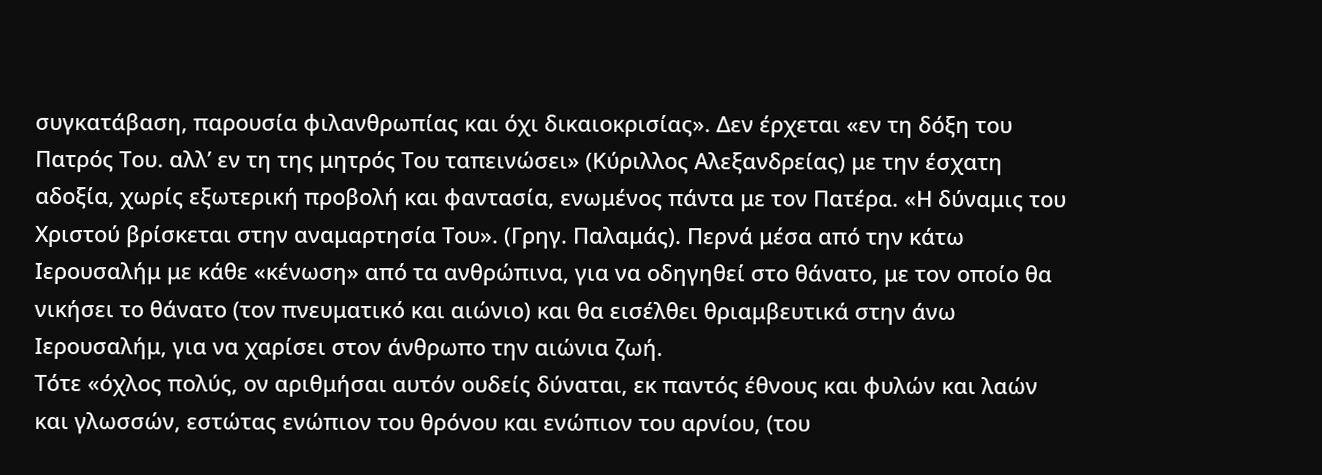συγκατάβαση, παρουσία φιλανθρωπίας και όχι δικαιοκρισίας». Δεν έρχεται «εν τη δόξη του Πατρός Του. αλλ’ εν τη της μητρός Του ταπεινώσει» (Κύριλλος Αλεξανδρείας) με την έσχατη αδοξία, χωρίς εξωτερική προβολή και φαντασία, ενωμένος πάντα με τον Πατέρα. «Η δύναμις του Χριστού βρίσκεται στην αναμαρτησία Του». (Γρηγ. Παλαμάς). Περνά μέσα από την κάτω Ιερουσαλήμ με κάθε «κένωση» από τα ανθρώπινα, για να οδηγηθεί στο θάνατο, με τον οποίο θα νικήσει το θάνατο (τον πνευματικό και αιώνιο) και θα εισέλθει θριαμβευτικά στην άνω Ιερουσαλήμ, για να χαρίσει στον άνθρωπο την αιώνια ζωή.
Τότε «όχλος πολύς, ον αριθμήσαι αυτόν ουδείς δύναται, εκ παντός έθνους και φυλών και λαών και γλωσσών, εστώτας ενώπιον του θρόνου και ενώπιον του αρνίου, (του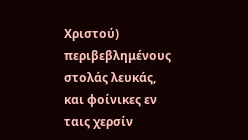Χριστού) περιβεβλημένους στολάς λευκάς, και φοίνικες εν ταις χερσίν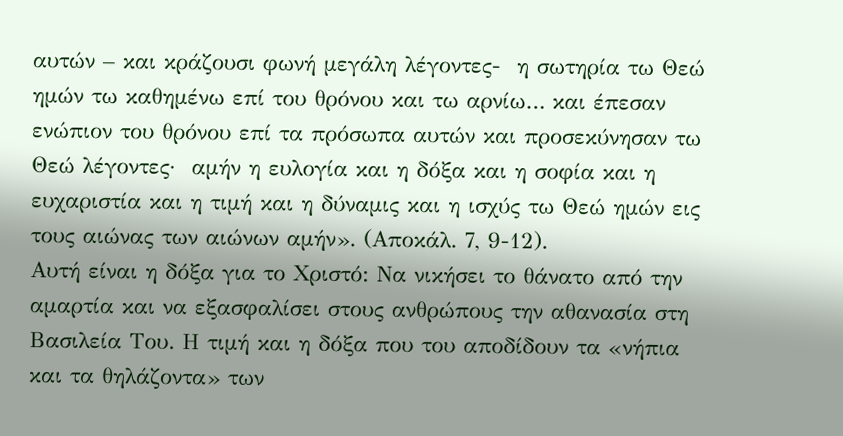αυτών – και κράζουσι φωνή μεγάλη λέγοντες-  η σωτηρία τω Θεώ ημών τω καθημένω επί του θρόνου και τω αρνίω… και έπεσαν ενώπιον του θρόνου επί τα πρόσωπα αυτών και προσεκύνησαν τω Θεώ λέγοντες·  αμήν η ευλογία και η δόξα και η σοφία και η ευχαριστία και η τιμή και η δύναμις και η ισχύς τω Θεώ ημών εις τους αιώνας των αιώνων αμήν». (Αποκάλ. 7, 9-12).
Αυτή είναι η δόξα για το Χριστό: Να νικήσει το θάνατο από την αμαρτία και να εξασφαλίσει στους ανθρώπους την αθανασία στη Βασιλεία Του. Η τιμή και η δόξα που του αποδίδουν τα «νήπια και τα θηλάζοντα» των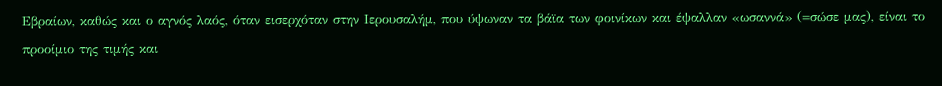Εβραίων, καθώς και ο αγνός λαός, όταν εισερχόταν στην Ιερουσαλήμ, που ύψωναν τα βάϊα των φοινίκων και έψαλλαν «ωσαννά» (=σώσε μας), είναι το προοίμιο της τιμής και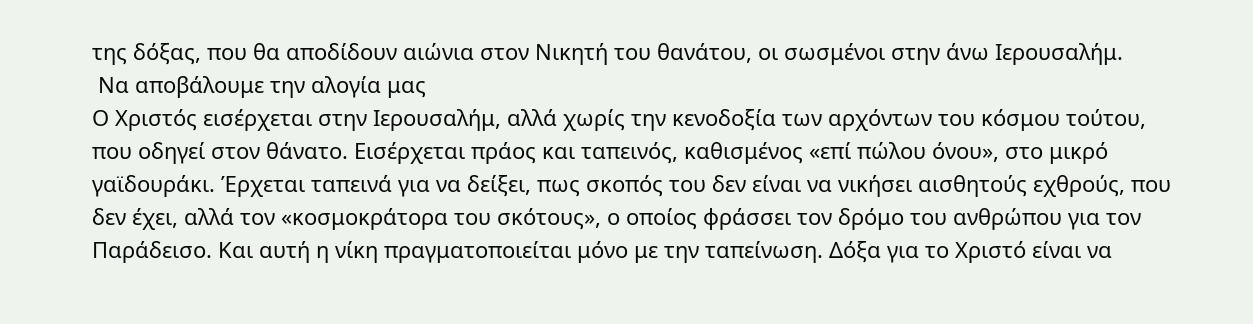της δόξας, που θα αποδίδουν αιώνια στον Νικητή του θανάτου, οι σωσμένοι στην άνω Ιερουσαλήμ.
 Να αποβάλουμε την αλογία μας
Ο Χριστός εισέρχεται στην Ιερουσαλήμ, αλλά χωρίς την κενοδοξία των αρχόντων του κόσμου τούτου, που οδηγεί στον θάνατο. Εισέρχεται πράος και ταπεινός, καθισμένος «επί πώλου όνου», στο μικρό γαϊδουράκι. Έρχεται ταπεινά για να δείξει, πως σκοπός του δεν είναι να νικήσει αισθητούς εχθρούς, που δεν έχει, αλλά τον «κοσμοκράτορα του σκότους», ο οποίος φράσσει τον δρόμο του ανθρώπου για τον Παράδεισο. Και αυτή η νίκη πραγματοποιείται μόνο με την ταπείνωση. Δόξα για το Χριστό είναι να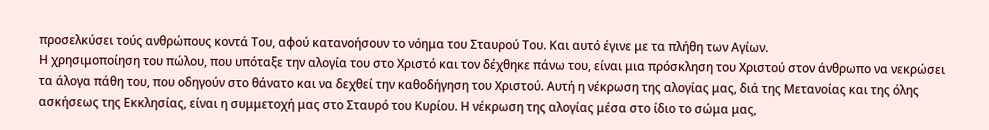προσελκύσει τούς ανθρώπους κοντά Του, αφού κατανοήσουν το νόημα του Σταυρού Του. Και αυτό έγινε με τα πλήθη των Αγίων.
Η χρησιμοποίηση του πώλου, που υπόταξε την αλογία του στο Χριστό και τον δέχθηκε πάνω του, είναι μια πρόσκληση του Χριστού στον άνθρωπο να νεκρώσει τα άλογα πάθη του, που οδηγούν στο θάνατο και να δεχθεί την καθοδήγηση του Χριστού. Αυτή η νέκρωση της αλογίας μας, διά της Μετανοίας και της όλης ασκήσεως της Εκκλησίας, είναι η συμμετοχή μας στο Σταυρό του Κυρίου. Η νέκρωση της αλογίας μέσα στο ίδιο το σώμα μας,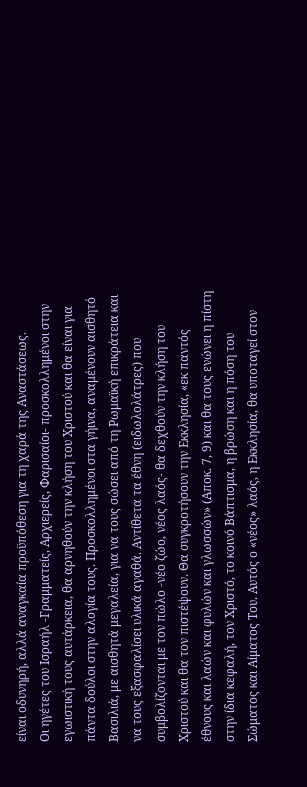είναι οδυνηρή, αλλά αναγκαία προϋπόθεση για τη χαρά της Αναστάσεως.
Οι ηγέτες του Ισραήλ -Γραμματείς, Αρχιερείς, Φαρισαίοι- προσκολλημένοι στην εγωιστική τους αυτάρκεια, θα αρνηθούν την κλήση του Χριστού και θα είναι για πάντα δούλοι στην αλογία τους. Προσκολλημένοι στα γήινα, αναμένουν αισθητό Βασιλιά, με αισθητά μεγαλεία, για να τους σώσει από τη Ρωμαϊκή επικράτεια και να τους εξασφαλίσει υλικά αγαθά. Αντίθετα τα έθνη (ειδωλολάτρες) που συμβολίζονται με τον πώλο -νέο ζώο, νέος λαός- θα δεχθούν την κλήση του Χριστού και θα τον πιστέψουν. Θα συγκροτήσουν την Εκκλησία, «εκ παντός έθνους και λαών και φυλών και γλωσσών» (Αποκ. 7, 9) και θα τους ενώνει η πίστη στην ίδια κεφαλή, τον Χριστό, το κοινό Βάπτισμα, η βρώση και η πόση του Σώματος και Αίματος Του. Αυτός ο «νέος» λαός, η Εκκλησία, θα υποταγεί στον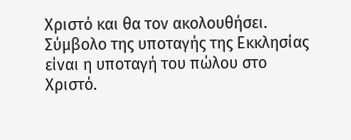Χριστό και θα τον ακολουθήσει.
Σύμβολο της υποταγής της Εκκλησίας είναι η υποταγή του πώλου στο Χριστό.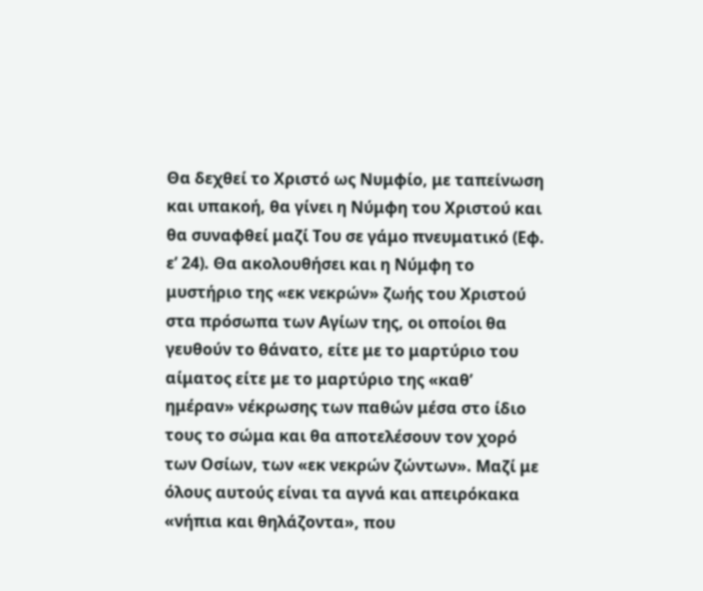Θα δεχθεί το Χριστό ως Νυμφίο, με ταπείνωση και υπακοή, θα γίνει η Νύμφη του Χριστού και θα συναφθεί μαζί Του σε γάμο πνευματικό (Εφ. ε’ 24). Θα ακολουθήσει και η Νύμφη το μυστήριο της «εκ νεκρών» ζωής του Χριστού στα πρόσωπα των Αγίων της, οι οποίοι θα γευθούν το θάνατο, είτε με το μαρτύριο του αίματος είτε με το μαρτύριο της «καθ’ ημέραν» νέκρωσης των παθών μέσα στο ίδιο τους το σώμα και θα αποτελέσουν τον χορό των Οσίων, των «εκ νεκρών ζώντων». Μαζί με όλους αυτούς είναι τα αγνά και απειρόκακα «νήπια και θηλάζοντα», που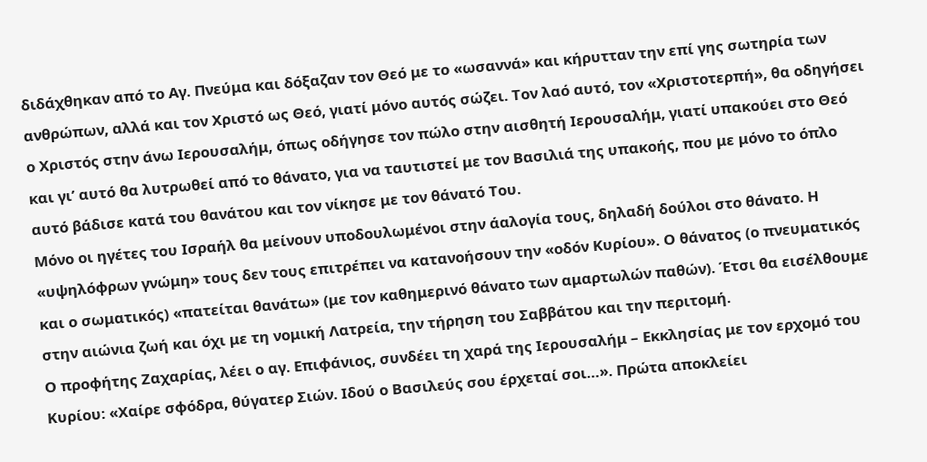διδάχθηκαν από το Αγ. Πνεύμα και δόξαζαν τον Θεό με το «ωσαννά» και κήρυτταν την επί γης σωτηρία των ανθρώπων, αλλά και τον Χριστό ως Θεό, γιατί μόνο αυτός σώζει. Τον λαό αυτό, τον «Χριστοτερπή», θα οδηγήσει ο Χριστός στην άνω Ιερουσαλήμ, όπως οδήγησε τον πώλο στην αισθητή Ιερουσαλήμ, γιατί υπακούει στο Θεό και γι’ αυτό θα λυτρωθεί από το θάνατο, για να ταυτιστεί με τον Βασιλιά της υπακοής, που με μόνο το όπλο αυτό βάδισε κατά του θανάτου και τον νίκησε με τον θάνατό Του.
Μόνο οι ηγέτες του Ισραήλ θα μείνουν υποδουλωμένοι στην άαλογία τους, δηλαδή δούλοι στο θάνατο. Η «υψηλόφρων γνώμη» τους δεν τους επιτρέπει να κατανοήσουν την «οδόν Κυρίου». Ο θάνατος (ο πνευματικός και ο σωματικός) «πατείται θανάτω» (με τον καθημερινό θάνατο των αμαρτωλών παθών). Έτσι θα εισέλθουμε στην αιώνια ζωή και όχι με τη νομική Λατρεία, την τήρηση του Σαββάτου και την περιτομή.
Ο προφήτης Ζαχαρίας, λέει ο αγ. Επιφάνιος, συνδέει τη χαρά της Ιερουσαλήμ – Εκκλησίας με τον ερχομό του Κυρίου: «Χαίρε σφόδρα, θύγατερ Σιών. Ιδού ο Βασιλεύς σου έρχεταί σοι…». Πρώτα αποκλείει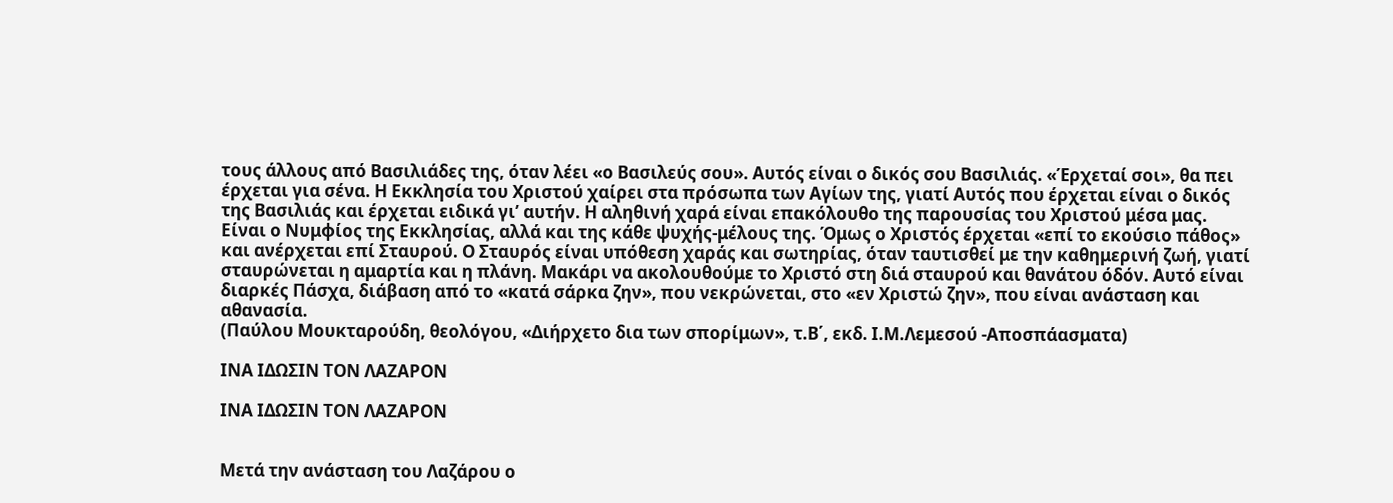τους άλλους από Βασιλιάδες της, όταν λέει «ο Βασιλεύς σου». Αυτός είναι ο δικός σου Βασιλιάς. «Έρχεταί σοι», θα πει έρχεται για σένα. Η Εκκλησία του Χριστού χαίρει στα πρόσωπα των Αγίων της, γιατί Αυτός που έρχεται είναι ο δικός της Βασιλιάς και έρχεται ειδικά γι’ αυτήν. Η αληθινή χαρά είναι επακόλουθο της παρουσίας του Χριστού μέσα μας. Είναι ο Νυμφίος της Εκκλησίας, αλλά και της κάθε ψυχής-μέλους της. Όμως ο Χριστός έρχεται «επί το εκούσιο πάθος» και ανέρχεται επί Σταυρού. Ο Σταυρός είναι υπόθεση χαράς και σωτηρίας, όταν ταυτισθεί με την καθημερινή ζωή, γιατί σταυρώνεται η αμαρτία και η πλάνη. Μακάρι να ακολουθούμε το Χριστό στη διά σταυρού και θανάτου όδόν. Αυτό είναι διαρκές Πάσχα, διάβαση από το «κατά σάρκα ζην», που νεκρώνεται, στο «εν Χριστώ ζην», που είναι ανάσταση και αθανασία.
(Παύλου Μουκταρούδη, θεολόγου, «Διήρχετο δια των σπορίμων», τ.Β΄, εκδ. Ι.Μ.Λεμεσού -Αποσπάασματα)

ΙΝΑ ΙΔΩΣΙΝ ΤΟΝ ΛΑΖΑΡΟΝ

ΙΝΑ ΙΔΩΣΙΝ ΤΟΝ ΛΑΖΑΡΟΝ


Μετά την ανάσταση του Λαζάρου ο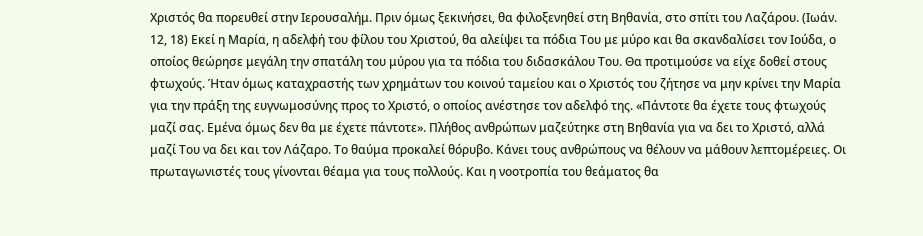Χριστός θα πορευθεί στην Ιερουσαλήμ. Πριν όμως ξεκινήσει, θα φιλοξενηθεί στη Βηθανία, στο σπίτι του Λαζάρου. (Ιωάν. 12, 18) Εκεί η Μαρία, η αδελφή του φίλου του Χριστού, θα αλείψει τα πόδια Του με μύρο και θα σκανδαλίσει τον Ιούδα, ο οποίος θεώρησε μεγάλη την σπατάλη του μύρου για τα πόδια του διδασκάλου Του. Θα προτιμούσε να είχε δοθεί στους φτωχούς. Ήταν όμως καταχραστής των χρημάτων του κοινού ταμείου και ο Χριστός του ζήτησε να μην κρίνει την Μαρία για την πράξη της ευγνωμοσύνης προς το Χριστό, ο οποίος ανέστησε τον αδελφό της. «Πάντοτε θα έχετε τους φτωχούς μαζί σας. Εμένα όμως δεν θα με έχετε πάντοτε». Πλήθος ανθρώπων μαζεύτηκε στη Βηθανία για να δει το Χριστό, αλλά μαζί Του να δει και τον Λάζαρο. Το θαύμα προκαλεί θόρυβο. Κάνει τους ανθρώπους να θέλουν να μάθουν λεπτομέρειες. Οι πρωταγωνιστές τους γίνονται θέαμα για τους πολλούς. Και η νοοτροπία του θεάματος θα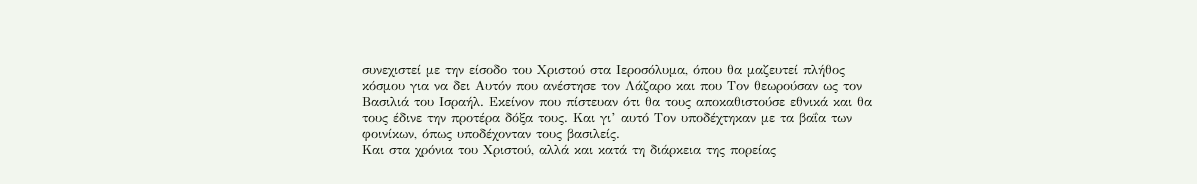συνεχιστεί με την είσοδο του Χριστού στα Ιεροσόλυμα, όπου θα μαζευτεί πλήθος κόσμου για να δει Αυτόν που ανέστησε τον Λάζαρο και που Τον θεωρούσαν ως τον Βασιλιά του Ισραήλ. Εκείνον που πίστευαν ότι θα τους αποκαθιστούσε εθνικά και θα τους έδινε την προτέρα δόξα τους. Και γι’ αυτό Τον υποδέχτηκαν με τα βαΐα των φοινίκων, όπως υποδέχονταν τους βασιλείς.
Και στα χρόνια του Χριστού, αλλά και κατά τη διάρκεια της πορείας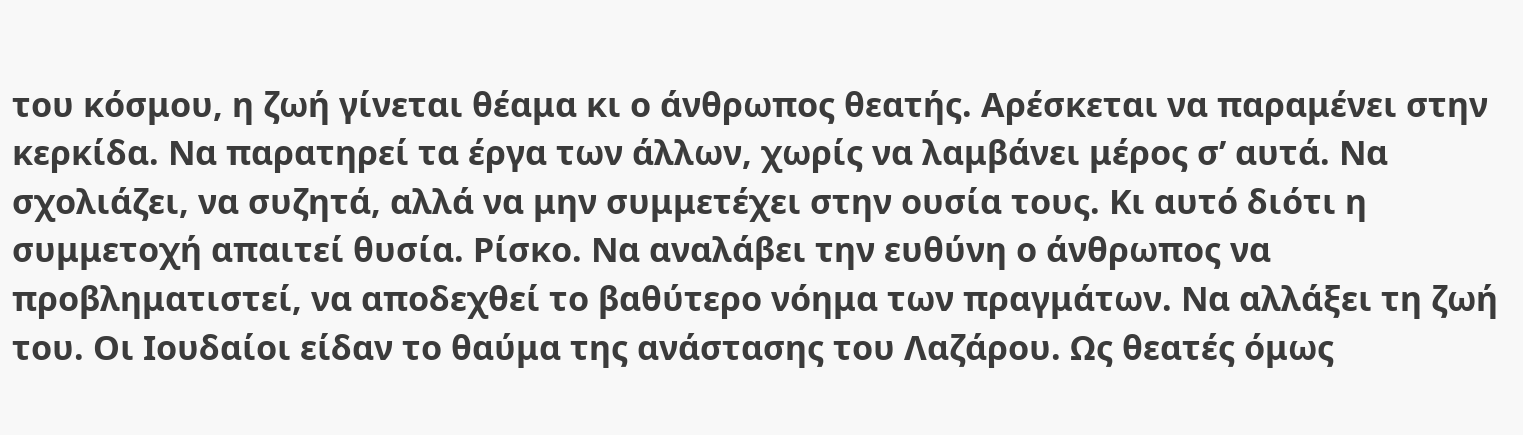του κόσμου, η ζωή γίνεται θέαμα κι ο άνθρωπος θεατής. Αρέσκεται να παραμένει στην κερκίδα. Να παρατηρεί τα έργα των άλλων, χωρίς να λαμβάνει μέρος σ’ αυτά. Να σχολιάζει, να συζητά, αλλά να μην συμμετέχει στην ουσία τους. Κι αυτό διότι η συμμετοχή απαιτεί θυσία. Ρίσκο. Να αναλάβει την ευθύνη ο άνθρωπος να προβληματιστεί, να αποδεχθεί το βαθύτερο νόημα των πραγμάτων. Να αλλάξει τη ζωή του. Οι Ιουδαίοι είδαν το θαύμα της ανάστασης του Λαζάρου. Ως θεατές όμως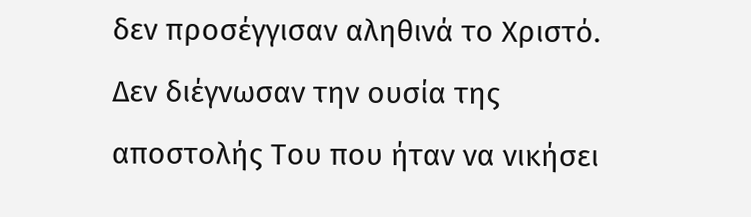δεν προσέγγισαν αληθινά το Χριστό. Δεν διέγνωσαν την ουσία της αποστολής Του που ήταν να νικήσει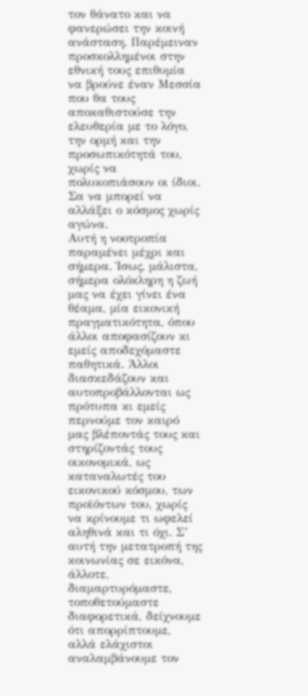τον θάνατο και να φανερώσει την κοινή ανάσταση. Παρέμειναν προσκολλημένοι στην εθνική τους επιθυμία να βρούνε έναν Μεσσία που θα τους αποκαθιστούσε την ελευθερία με το λόγο, την ορμή και την προσωπικότητά του, χωρίς να πολυκοπιάσουν οι ίδιοι. Σα να μπορεί να αλλάξει ο κόσμος χωρίς αγώνα.
Αυτή η νοοτροπία παραμένει μέχρι και σήμερα. Ίσως, μάλιστα, σήμερα ολόκληρη η ζωή μας να έχει γίνει ένα θέαμα, μία εικονική πραγματικότητα, όπου άλλοι αποφασίζουν κι εμείς αποδεχόμαστε παθητικά. Άλλοι διασκεδάζουν και αυτοπροβάλλονται ως πρότυπα κι εμείς περνούμε τον καιρό μας βλέποντάς τους και στηρίζοντάς τους οικονομικά, ως καταναλωτές του εικονικού κόσμου, των προϊόντων του, χωρίς να κρίνουμε τι ωφελεί αληθινά και τι όχι. Σ’ αυτή την μετατροπή της κοινωνίας σε εικόνα, άλλοτε, διαμαρτυρόμαστε, τοποθετούμαστε διαφορετικά, δείχνουμε ότι απορρίπτουμε, αλλά ελάχιστοι αναλαμβάνουμε τον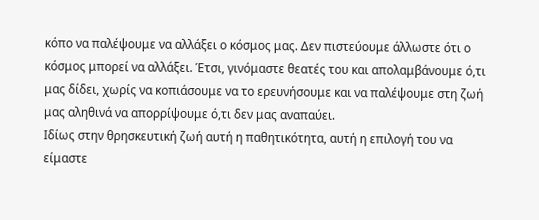κόπο να παλέψουμε να αλλάξει ο κόσμος μας. Δεν πιστεύουμε άλλωστε ότι ο κόσμος μπορεί να αλλάξει. Έτσι, γινόμαστε θεατές του και απολαμβάνουμε ό,τι μας δίδει, χωρίς να κοπιάσουμε να το ερευνήσουμε και να παλέψουμε στη ζωή μας αληθινά να απορρίψουμε ό,τι δεν μας αναπαύει.
Ιδίως στην θρησκευτική ζωή αυτή η παθητικότητα, αυτή η επιλογή του να είμαστε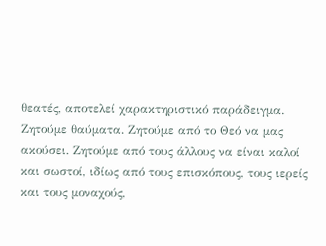θεατές, αποτελεί χαρακτηριστικό παράδειγμα. Ζητούμε θαύματα. Ζητούμε από το Θεό να μας ακούσει. Ζητούμε από τους άλλους να είναι καλοί και σωστοί, ιδίως από τους επισκόπους, τους ιερείς και τους μοναχούς,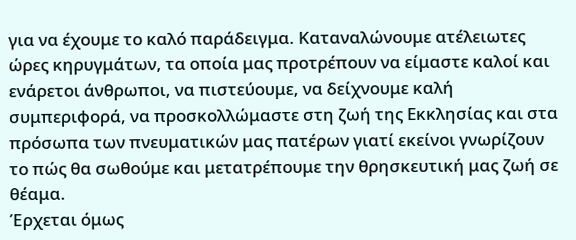για να έχουμε το καλό παράδειγμα. Καταναλώνουμε ατέλειωτες ώρες κηρυγμάτων, τα οποία μας προτρέπουν να είμαστε καλοί και ενάρετοι άνθρωποι, να πιστεύουμε, να δείχνουμε καλή συμπεριφορά, να προσκολλώμαστε στη ζωή της Εκκλησίας και στα πρόσωπα των πνευματικών μας πατέρων γιατί εκείνοι γνωρίζουν το πώς θα σωθούμε και μετατρέπουμε την θρησκευτική μας ζωή σε θέαμα.
Έρχεται όμως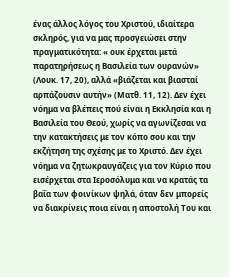ένας άλλος λόγος του Χριστού, ιδιαίτερα σκληρός, για να μας προσγειώσει στην πραγματικότητα: « ουκ έρχεται μετά παρατηρήσεως η Βασιλεία των ουρανών» (Λουκ. 17, 20), αλλά «βιάζεται και βιασταί αρπάζουσιν αυτήν» (Ματθ. 11, 12). Δεν έχει νόημα να βλέπεις πού είναι η Εκκλησία και η Βασιλεία του Θεού, χωρίς να αγωνίζεσαι να την κατακτήσεις με τον κόπο σου και την εκζήτηση της σχέσης με το Χριστό. Δεν έχει νόημα να ζητωκραυγάζεις για τον Κύριο που εισέρχεται στα Ιεροσόλυμα και να κρατάς τα βαΐα των φοινίκων ψηλά, όταν δεν μπορείς να διακρίνεις ποια είναι η αποστολή Του και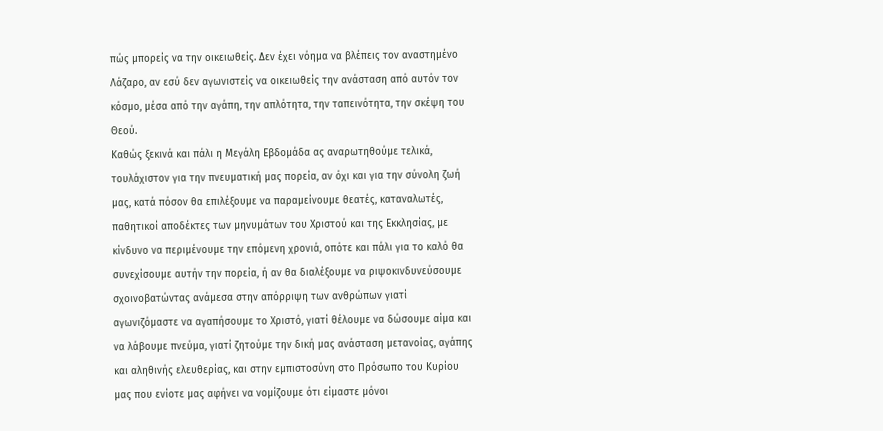πώς μπορείς να την οικειωθείς. Δεν έχει νόημα να βλέπεις τον αναστημένο Λάζαρο, αν εσύ δεν αγωνιστείς να οικειωθείς την ανάσταση από αυτόν τον κόσμο, μέσα από την αγάπη, την απλότητα, την ταπεινότητα, την σκέψη του Θεού.
Καθώς ξεκινά και πάλι η Μεγάλη Εβδομάδα ας αναρωτηθούμε τελικά, τουλάχιστον για την πνευματική μας πορεία, αν όχι και για την σύνολη ζωή μας, κατά πόσον θα επιλέξουμε να παραμείνουμε θεατές, καταναλωτές, παθητικοί αποδέκτες των μηνυμάτων του Χριστού και της Εκκλησίας, με κίνδυνο να περιμένουμε την επόμενη χρονιά, οπότε και πάλι για το καλό θα συνεχίσουμε αυτήν την πορεία, ή αν θα διαλέξουμε να ριψοκινδυνεύσουμε σχοινοβατώντας ανάμεσα στην απόρριψη των ανθρώπων γιατί αγωνιζόμαστε να αγαπήσουμε το Χριστό, γιατί θέλουμε να δώσουμε αίμα και να λάβουμε πνεύμα, γιατί ζητούμε την δική μας ανάσταση μετανοίας, αγάπης και αληθινής ελευθερίας, και στην εμπιστοσύνη στο Πρόσωπο του Κυρίου μας που ενίοτε μας αφήνει να νομίζουμε ότι είμαστε μόνοι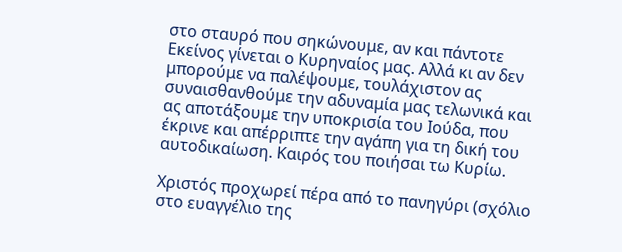στο σταυρό που σηκώνουμε, αν και πάντοτε Εκείνος γίνεται ο Κυρηναίος μας. Αλλά κι αν δεν μπορούμε να παλέψουμε, τουλάχιστον ας συναισθανθούμε την αδυναμία μας τελωνικά και ας αποτάξουμε την υποκρισία του Ιούδα, που έκρινε και απέρριπτε την αγάπη για τη δική του αυτοδικαίωση. Καιρός του ποιήσαι τω Κυρίω.

Χριστός προχωρεί πέρα από το πανηγύρι (σχόλιο στο ευαγγέλιο της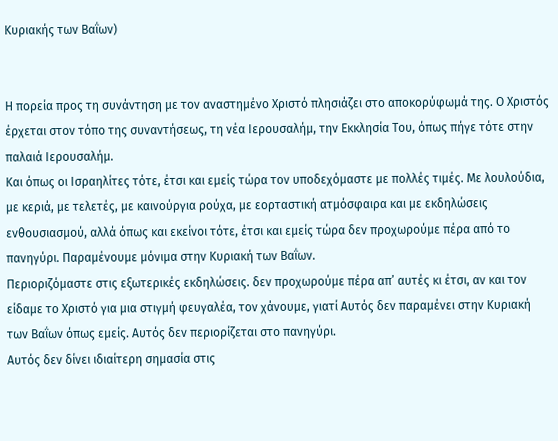Κυριακής των Βαΐων)


Η πορεία προς τη συνάντηση με τον αναστημένο Χριστό πλησιάζει στο αποκορύφωμά της. Ο Χριστός έρχεται στον τόπο της συναντήσεως, τη νέα Ιερουσαλήμ, την Εκκλησία Του, όπως πήγε τότε στην παλαιά Ιερουσαλήμ.
Και όπως οι Ισραηλίτες τότε, έτσι και εμείς τώρα τον υποδεχόμαστε με πολλές τιμές. Με λουλούδια, με κεριά, με τελετές, με καινούργια ρούχα, με εορταστική ατμόσφαιρα και με εκδηλώσεις ενθουσιασμού, αλλά όπως και εκείνοι τότε, έτσι και εμείς τώρα δεν προχωρούμε πέρα από το πανηγύρι. Παραμένουμε μόνιμα στην Κυριακή των Βαΐων.
Περιοριζόμαστε στις εξωτερικές εκδηλώσεις. δεν προχωρούμε πέρα απ’ αυτές κι έτσι, αν και τον είδαμε το Χριστό για μια στιγμή φευγαλέα, τον χάνουμε, γιατί Αυτός δεν παραμένει στην Κυριακή των Βαΐων όπως εμείς. Αυτός δεν περιορίζεται στο πανηγύρι.
Αυτός δεν δίνει ιδιαίτερη σημασία στις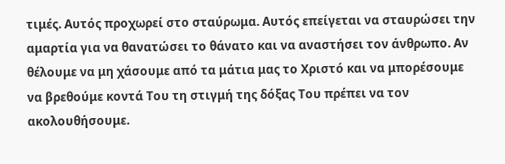τιμές. Αυτός προχωρεί στο σταύρωμα. Αυτός επείγεται να σταυρώσει την αμαρτία για να θανατώσει το θάνατο και να αναστήσει τον άνθρωπο. Αν θέλουμε να μη χάσουμε από τα μάτια μας το Χριστό και να μπορέσουμε να βρεθούμε κοντά Του τη στιγμή της δόξας Του πρέπει να τον ακολουθήσουμε.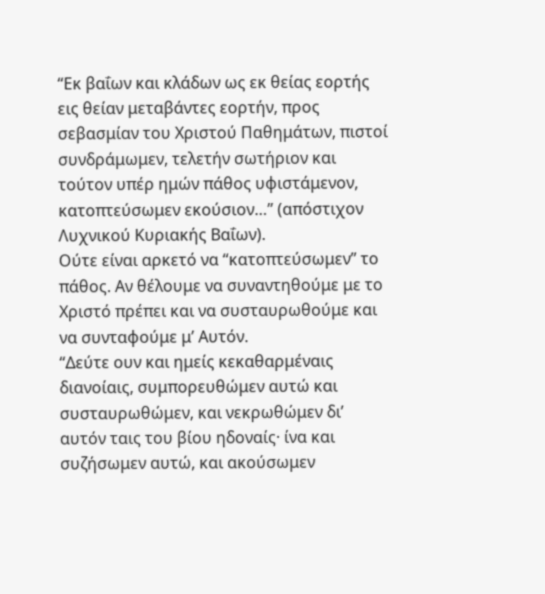“Εκ βαΐων και κλάδων ως εκ θείας εορτής εις θείαν μεταβάντες εορτήν, προς σεβασμίαν του Χριστού Παθημάτων, πιστοί συνδράμωμεν, τελετήν σωτήριον και τούτον υπέρ ημών πάθος υφιστάμενον, κατοπτεύσωμεν εκούσιον…” (απόστιχον Λυχνικού Κυριακής Βαΐων).
Ούτε είναι αρκετό να “κατοπτεύσωμεν” το πάθος. Αν θέλουμε να συναντηθούμε με το Χριστό πρέπει και να συσταυρωθούμε και να συνταφούμε μ’ Αυτόν.
“Δεύτε ουν και ημείς κεκαθαρμέναις διανοίαις, συμπορευθώμεν αυτώ και συσταυρωθώμεν, και νεκρωθώμεν δι’ αυτόν ταις του βίου ηδοναίς· ίνα και συζήσωμεν αυτώ, και ακούσωμεν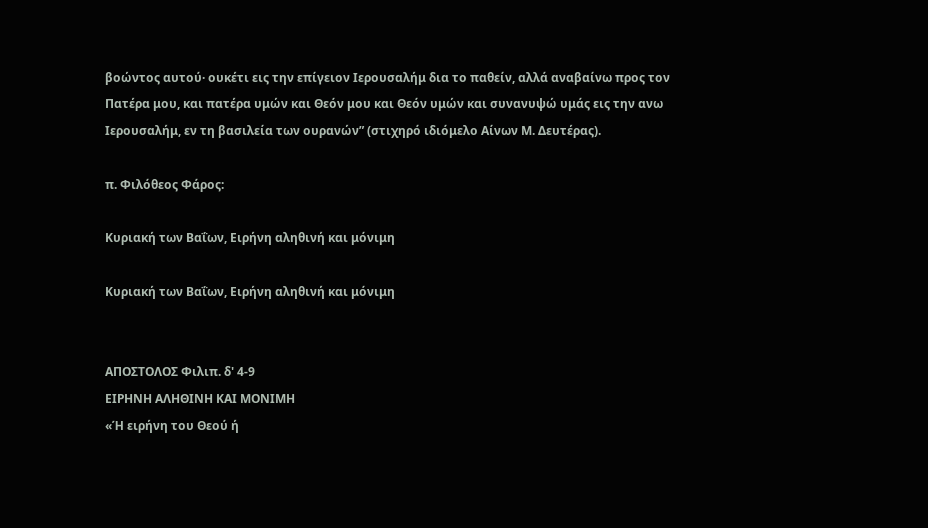βοώντος αυτού· ουκέτι εις την επίγειον Ιερουσαλήμ δια το παθείν, αλλά αναβαίνω προς τον Πατέρα μου, και πατέρα υμών και Θεόν μου και Θεόν υμών και συνανυψώ υμάς εις την ανω Ιερουσαλήμ, εν τη βασιλεία των ουρανών” (στιχηρό ιδιόμελο Αίνων Μ. Δευτέρας).

π. Φιλόθεος Φάρος:

Κυριακή των Βαΐων, Ειρήνη αληθινή και μόνιμη

Κυριακή των Βαΐων, Ειρήνη αληθινή και μόνιμη


ΑΠΟΣΤΟΛΟΣ Φιλιπ. δ' 4-9
ΕΙΡΗΝΗ ΑΛΗΘΙΝΗ ΚΑΙ ΜΟΝΙΜΗ
«Ή ειρήνη του Θεού ή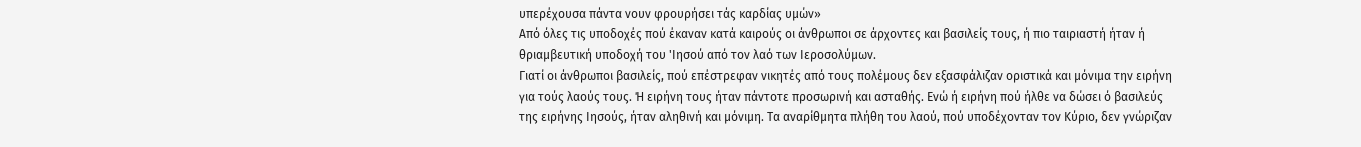υπερέχουσα πάντα νουν φρουρήσει τάς καρδίας υμών»
Από όλες τις υποδοχές πού έκαναν κατά καιρούς οι άνθρωποι σε άρχοντες και βασιλείς τους, ή πιο ταιριαστή ήταν ή θριαμβευτική υποδοχή του 'Ιησού από τον λαό των Ιεροσολύμων.
Γιατί οι άνθρωποι βασιλείς, πού επέστρεφαν νικητές από τους πολέμους δεν εξασφάλιζαν οριστικά και μόνιμα την ειρήνη για τούς λαούς τους. Ή ειρήνη τους ήταν πάντοτε προσωρινή και ασταθής. Ενώ ή ειρήνη πού ήλθε να δώσει ό βασιλεύς της ειρήνης Ιησούς, ήταν αληθινή και μόνιμη. Τα αναρίθμητα πλήθη του λαού, πού υποδέχονταν τον Κύριο, δεν γνώριζαν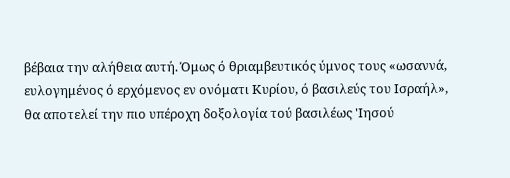βέβαια την αλήθεια αυτή. Όμως ό θριαμβευτικός ύμνος τους «ωσαννά, ευλογημένος ό ερχόμενος εν ονόματι Κυρίου, ό βασιλεύς του Ισραήλ», θα αποτελεί την πιο υπέροχη δοξολογία τού βασιλέως 'Ιησού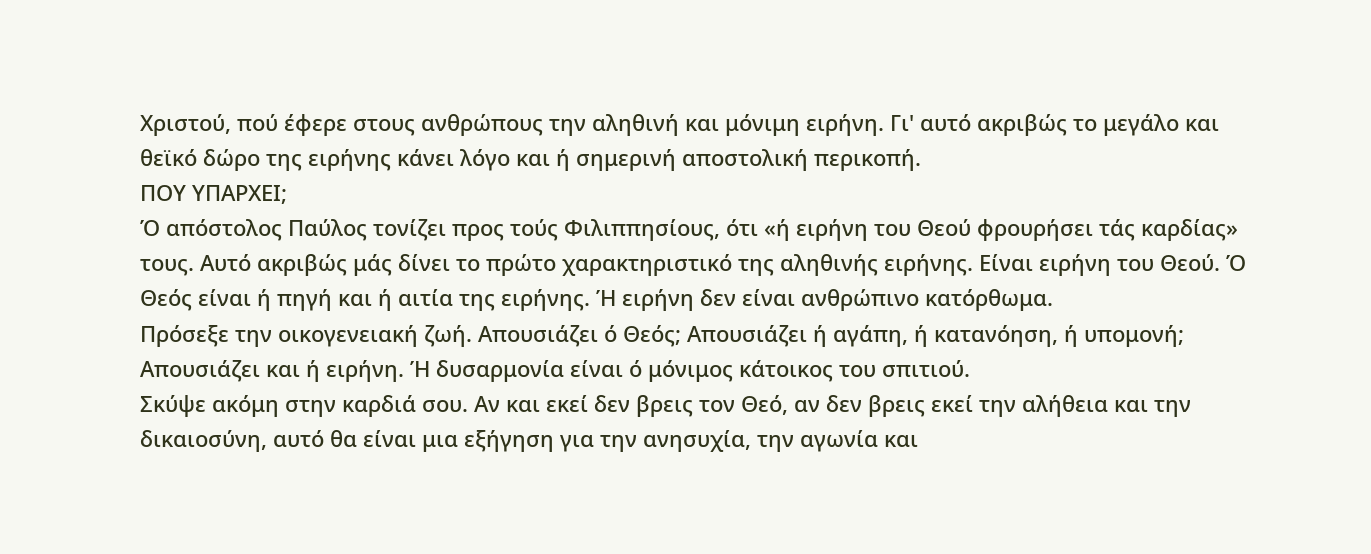Χριστού, πού έφερε στους ανθρώπους την αληθινή και μόνιμη ειρήνη. Γι' αυτό ακριβώς το μεγάλο και θεϊκό δώρο της ειρήνης κάνει λόγο και ή σημερινή αποστολική περικοπή.
ΠΟΥ ΥΠΑΡΧΕΙ;
Ό απόστολος Παύλος τονίζει προς τούς Φιλιππησίους, ότι «ή ειρήνη του Θεού φρουρήσει τάς καρδίας» τους. Αυτό ακριβώς μάς δίνει το πρώτο χαρακτηριστικό της αληθινής ειρήνης. Είναι ειρήνη του Θεού. Ό Θεός είναι ή πηγή και ή αιτία της ειρήνης. Ή ειρήνη δεν είναι ανθρώπινο κατόρθωμα.
Πρόσεξε την οικογενειακή ζωή. Απουσιάζει ό Θεός; Απουσιάζει ή αγάπη, ή κατανόηση, ή υπομονή; Απουσιάζει και ή ειρήνη. Ή δυσαρμονία είναι ό μόνιμος κάτοικος του σπιτιού.
Σκύψε ακόμη στην καρδιά σου. Αν και εκεί δεν βρεις τον Θεό, αν δεν βρεις εκεί την αλήθεια και την δικαιοσύνη, αυτό θα είναι μια εξήγηση για την ανησυχία, την αγωνία και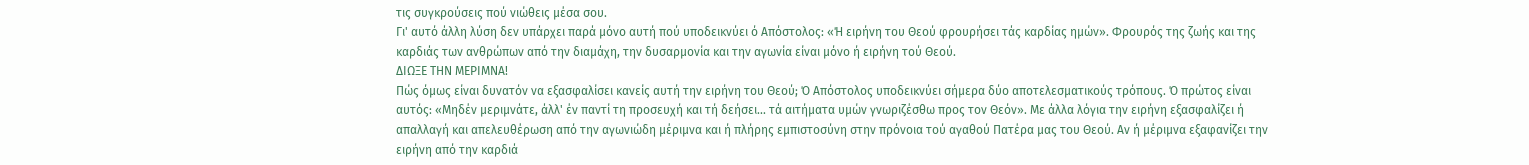τις συγκρούσεις πού νιώθεις μέσα σου.
Γι' αυτό άλλη λύση δεν υπάρχει παρά μόνο αυτή πού υποδεικνύει ό Απόστολος: «Ή ειρήνη του Θεού φρουρήσει τάς καρδίας ημών». Φρουρός της ζωής και της καρδιάς των ανθρώπων από την διαμάχη, την δυσαρμονία και την αγωνία είναι μόνο ή ειρήνη τού Θεού.
ΔΙΩΞΕ ΤΗΝ ΜΕΡΙΜΝΑ!
Πώς όμως είναι δυνατόν να εξασφαλίσει κανείς αυτή την ειρήνη του Θεού; Ό Απόστολος υποδεικνύει σήμερα δύο αποτελεσματικούς τρόπους. Ό πρώτος είναι αυτός: «Μηδέν μεριμνάτε, άλλ' έν παντί τη προσευχή και τή δεήσει... τά αιτήματα υμών γνωριζέσθω προς τον Θεόν». Με άλλα λόγια την ειρήνη εξασφαλίζει ή απαλλαγή και απελευθέρωση από την αγωνιώδη μέριμνα και ή πλήρης εμπιστοσύνη στην πρόνοια τού αγαθού Πατέρα μας του Θεού. Αν ή μέριμνα εξαφανίζει την ειρήνη από την καρδιά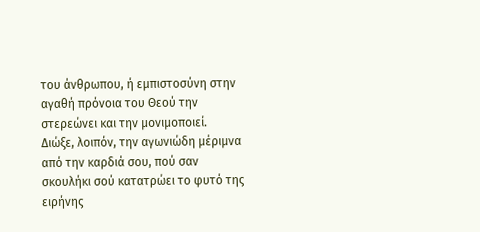του άνθρωπου, ή εμπιστοσύνη στην αγαθή πρόνοια του Θεού την στερεώνει και την μονιμοποιεί.
Διώξε, λοιπόν, την αγωνιώδη μέριμνα από την καρδιά σου, πού σαν σκουλήκι σού κατατρώει το φυτό της ειρήνης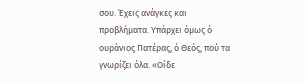σου. Έχεις ανάγκες και προβλήματα. Υπάρχει όμως ό ουράνιος Πατέρας, ό Θεός, πού τα γνωρίζει όλα. «Οίδε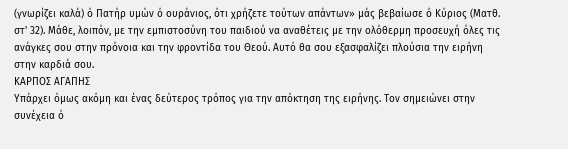(γνωρίζει καλά) ό Πατήρ υμών ό ουράνιος, ότι χρήζετε τούτων απάντων» μάς βεβαίωσε ό Κύριος (Ματθ. στ' 32). Μάθε, λοιπόν, με την εμπιστοσύνη του παιδιού να αναθέτεις με την ολόθερμη προσευχή όλες τις ανάγκες σου στην πρόνοια και την φροντίδα του Θεού. Αυτό θα σου εξασφαλίζει πλούσια την ειρήνη στην καρδιά σου.
ΚΑΡΠΟΣ ΑΓΑΠΗΣ
Υπάρχει όμως ακόμη και ένας δεύτερος τρόπος για την απόκτηση της ειρήνης. Τον σημειώνει στην συνέχεια ό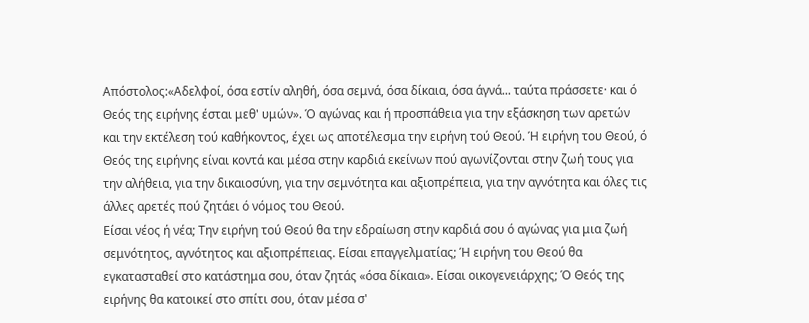Απόστολος:«Αδελφοί, όσα εστίν αληθή, όσα σεμνά, όσα δίκαια, όσα άγνά... ταύτα πράσσετε· και ό Θεός της ειρήνης έσται μεθ' υμών». Ό αγώνας και ή προσπάθεια για την εξάσκηση των αρετών και την εκτέλεση τού καθήκοντος, έχει ως αποτέλεσμα την ειρήνη τού Θεού. Ή ειρήνη του Θεού, ό Θεός της ειρήνης είναι κοντά και μέσα στην καρδιά εκείνων πού αγωνίζονται στην ζωή τους για την αλήθεια, για την δικαιοσύνη, για την σεμνότητα και αξιοπρέπεια, για την αγνότητα και όλες τις άλλες αρετές πού ζητάει ό νόμος του Θεού.
Είσαι νέος ή νέα; Την ειρήνη τού Θεού θα την εδραίωση στην καρδιά σου ό αγώνας για μια ζωή σεμνότητος, αγνότητος και αξιοπρέπειας. Είσαι επαγγελματίας; Ή ειρήνη του Θεού θα εγκατασταθεί στο κατάστημα σου, όταν ζητάς «όσα δίκαια». Είσαι οικογενειάρχης; Ό Θεός της ειρήνης θα κατοικεί στο σπίτι σου, όταν μέσα σ'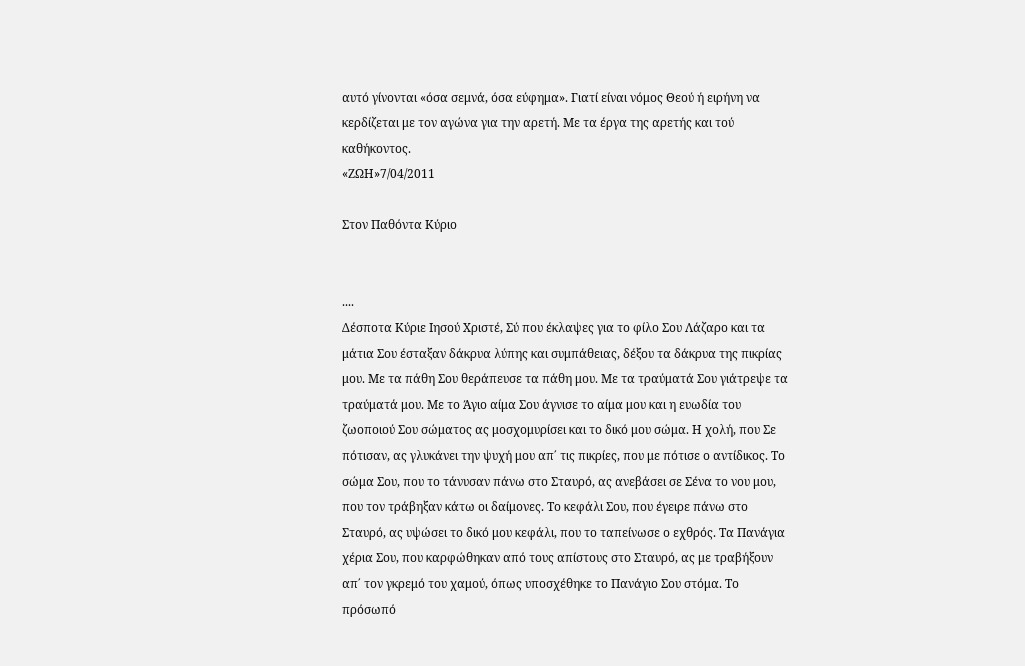αυτό γίνονται «όσα σεμνά, όσα εύφημα». Γιατί είναι νόμος Θεού ή ειρήνη να κερδίζεται με τον αγώνα για την αρετή. Με τα έργα της αρετής και τού καθήκοντος.
«ΖΩΗ»7/04/2011

Στον Παθόντα Κύριο


....
Δέσποτα Κύριε Ιησού Χριστέ, Σύ που έκλαψες για το φίλο Σου Λάζαρο και τα μάτια Σου έσταξαν δάκρυα λύπης και συμπάθειας, δέξου τα δάκρυα της πικρίας μου. Με τα πάθη Σου θεράπευσε τα πάθη μου. Με τα τραύματά Σου γιάτρεψε τα τραύματά μου. Με το Άγιο αίμα Σου άγνισε το αίμα μου και η ευωδία του ζωοποιού Σου σώματος ας μοσχομυρίσει και το δικό μου σώμα. Η χολή, που Σε πότισαν, ας γλυκάνει την ψυχή μου απ΄ τις πικρίες, που με πότισε ο αντίδικος. Το σώμα Σου, που το τάνυσαν πάνω στο Σταυρό, ας ανεβάσει σε Σένα το νου μου, που τον τράβηξαν κάτω οι δαίμονες. Το κεφάλι Σου, που έγειρε πάνω στο Σταυρό, ας υψώσει το δικό μου κεφάλι, που το ταπείνωσε ο εχθρός. Τα Πανάγια χέρια Σου, που καρφώθηκαν από τους απίστους στο Σταυρό, ας με τραβήξουν απ΄ τον γκρεμό του χαμού, όπως υποσχέθηκε το Πανάγιο Σου στόμα. Το πρόσωπό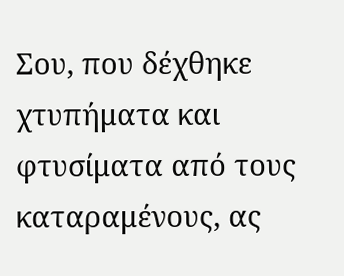Σου, που δέχθηκε χτυπήματα και φτυσίματα από τους καταραμένους, ας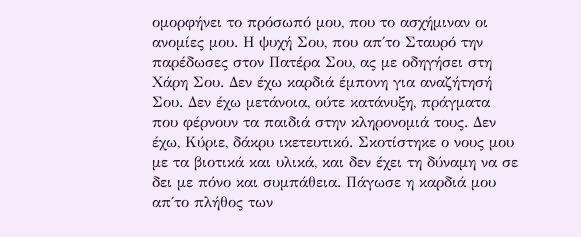ομορφήνει το πρόσωπό μου, που το ασχήμιναν οι ανομίες μου. Η ψυχή Σου, που απ΄το Σταυρό την παρέδωσες στον Πατέρα Σου, ας με οδηγήσει στη Χάρη Σου. Δεν έχω καρδιά έμπονη για αναζήτησή Σου. Δεν έχω μετάνοια, ούτε κατάνυξη, πράγματα που φέρνουν τα παιδιά στην κληρονομιά τους. Δεν έχω, Κύριε, δάκρυ ικετευτικό. Σκοτίστηκε ο νους μου με τα βιοτικά και υλικά, και δεν έχει τη δύναμη να σε δει με πόνο και συμπάθεια. Πάγωσε η καρδιά μου απ΄το πλήθος των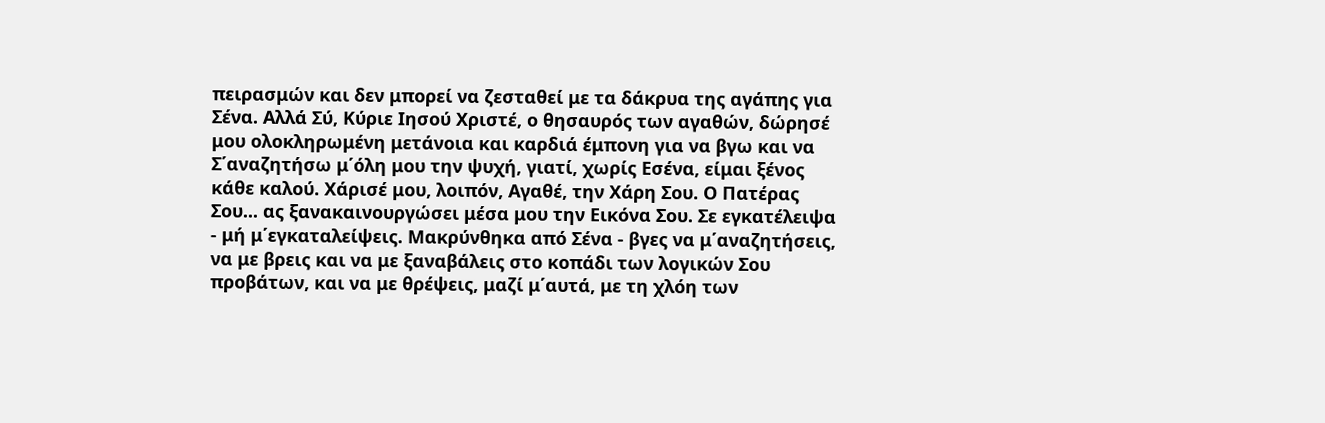πειρασμών και δεν μπορεί να ζεσταθεί με τα δάκρυα της αγάπης για Σένα. Αλλά Σύ, Κύριε Ιησού Χριστέ, ο θησαυρός των αγαθών, δώρησέ μου ολοκληρωμένη μετάνοια και καρδιά έμπονη για να βγω και να Σ΄αναζητήσω μ΄όλη μου την ψυχή, γιατί, χωρίς Εσένα, είμαι ξένος κάθε καλού. Χάρισέ μου, λοιπόν, Αγαθέ, την Χάρη Σου. Ο Πατέρας Σου... ας ξανακαινουργώσει μέσα μου την Εικόνα Σου. Σε εγκατέλειψα - μή μ΄εγκαταλείψεις. Μακρύνθηκα από Σένα - βγες να μ΄αναζητήσεις, να με βρεις και να με ξαναβάλεις στο κοπάδι των λογικών Σου προβάτων, και να με θρέψεις, μαζί μ΄αυτά, με τη χλόη των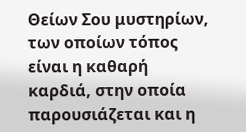Θείων Σου μυστηρίων, των οποίων τόπος είναι η καθαρή καρδιά, στην οποία παρουσιάζεται και η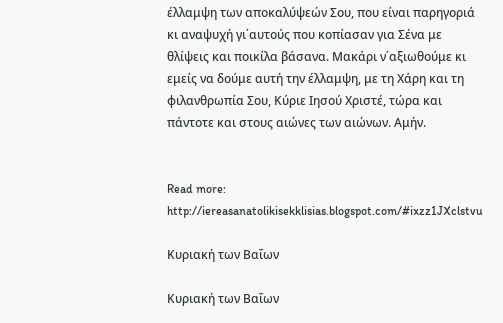έλλαμψη των αποκαλύψεών Σου, που είναι παρηγοριά κι αναψυχή γι΄αυτούς που κοπίασαν για Σένα με θλίψεις και ποικίλα βάσανα. Μακάρι ν΄αξιωθούμε κι εμείς να δούμε αυτή την έλλαμψη, με τη Χάρη και τη φιλανθρωπία Σου, Κύριε Ιησού Χριστέ, τώρα και πάντοτε και στους αιώνες των αιώνων. Αμήν.


Read more: http://iereasanatolikisekklisias.blogspot.com/#ixzz1JXclstvu

Κυριακή των Βαΐων

Κυριακή των Βαΐων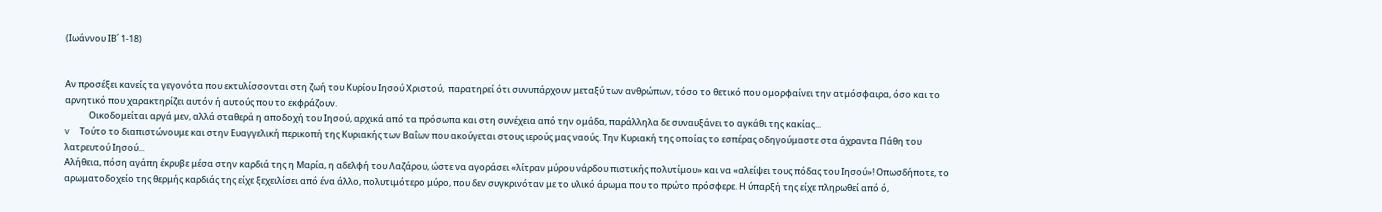(Ιωάννου ΙΒ΄ 1-18)


Αν προσέξει κανείς τα γεγονότα που εκτυλίσσονται στη ζωή του Κυρίου Ιησού Χριστού,  παρατηρεί ότι συνυπάρχουν μεταξύ των ανθρώπων, τόσο το θετικό που ομορφαίνει την ατμόσφαιρα, όσο και το αρνητικό που χαρακτηρίζει αυτόν ή αυτούς που το εκφράζουν.
            Οικοδομείται αργά μεν, αλλά σταθερά η αποδοχή του Ιησού, αρχικά από τα πρόσωπα και στη συνέχεια από την ομάδα, παράλληλα δε συναυξάνει το αγκάθι της κακίας...
v     Τούτο το διαπιστώνουμε και στην Ευαγγελική περικοπή της Κυριακής των Βαΐων που ακούγεται στους ιερούς μας ναούς. Την Κυριακή της οποίας το εσπέρας οδηγούμαστε στα άχραντα Πάθη του  λατρευτού Ιησού...
Αλήθεια, πόση αγάπη έκρυβε μέσα στην καρδιά της η Μαρία, η αδελφή του Λαζάρου, ώστε να αγοράσει «λίτραν μύρου νάρδου πιστικής πολυτίμου» και να «αλείψει τους πόδας του Ιησού»! Οπωσδήποτε, το αρωματοδοχείο της θερμής καρδιάς της είχε ξεχειλίσει από ένα άλλο, πολυτιμότερο μύρο, που δεν συγκρινόταν με το υλικό άρωμα που το πρώτο πρόσφερε. Η ύπαρξή της είχε πληρωθεί από ό,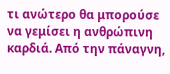τι ανώτερο θα μπορούσε να γεμίσει η ανθρώπινη καρδιά. Από την πάναγνη,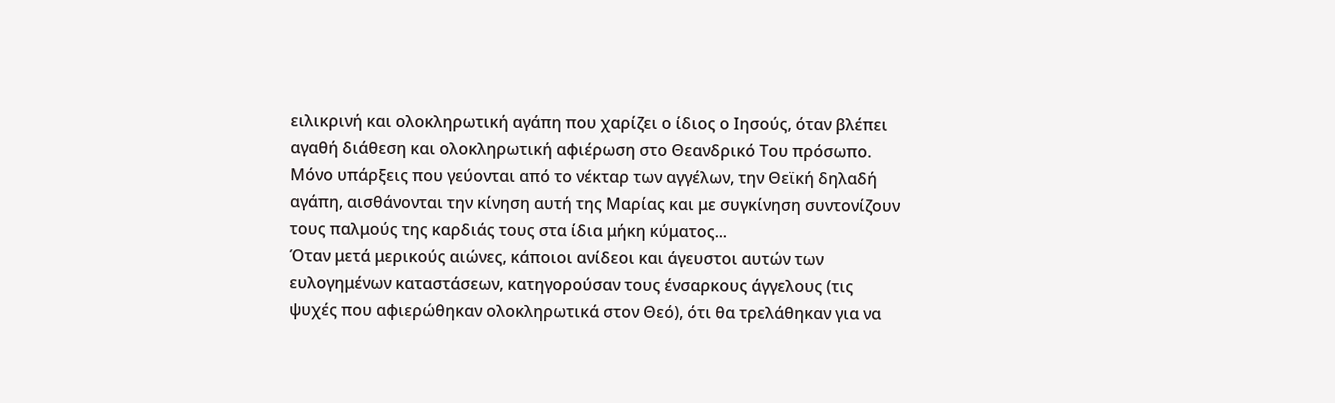ειλικρινή και ολοκληρωτική αγάπη που χαρίζει ο ίδιος ο Ιησούς, όταν βλέπει αγαθή διάθεση και ολοκληρωτική αφιέρωση στο Θεανδρικό Του πρόσωπο.
Μόνο υπάρξεις που γεύονται από το νέκταρ των αγγέλων, την Θεϊκή δηλαδή αγάπη, αισθάνονται την κίνηση αυτή της Μαρίας και με συγκίνηση συντονίζουν τους παλμούς της καρδιάς τους στα ίδια μήκη κύματος...
Όταν μετά μερικούς αιώνες, κάποιοι ανίδεοι και άγευστοι αυτών των ευλογημένων καταστάσεων, κατηγορούσαν τους ένσαρκους άγγελους (τις ψυχές που αφιερώθηκαν ολοκληρωτικά στον Θεό), ότι θα τρελάθηκαν για να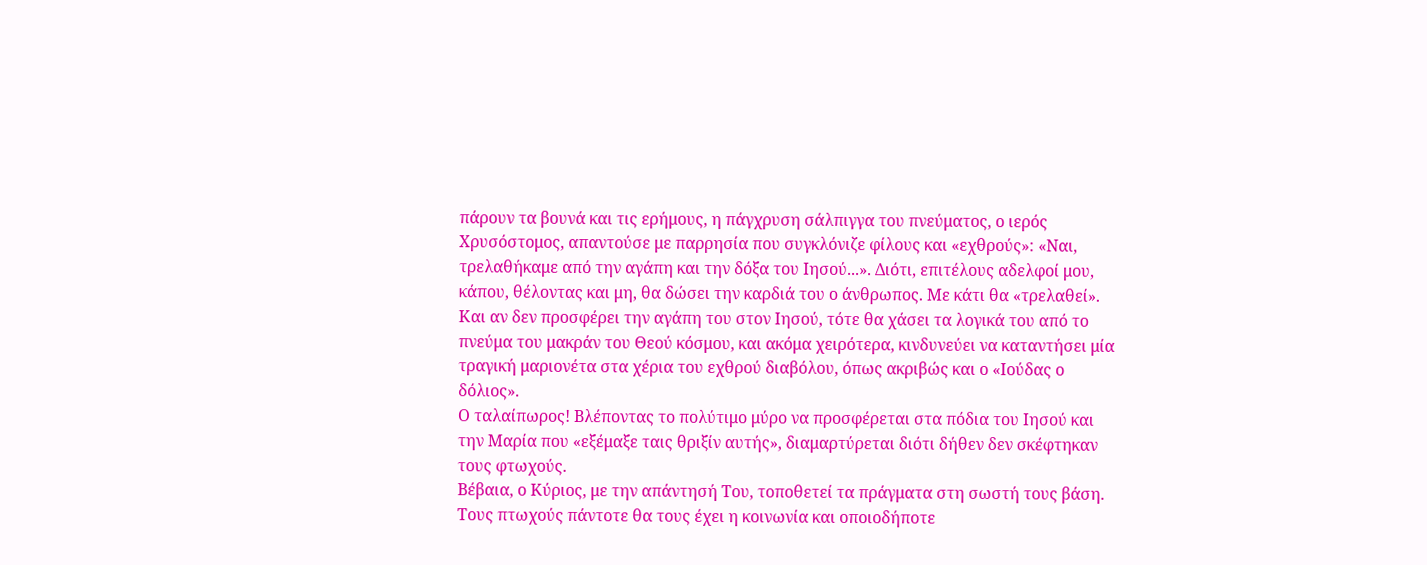πάρουν τα βουνά και τις ερήμους, η πάγχρυση σάλπιγγα του πνεύματος, ο ιερός Χρυσόστομος, απαντούσε με παρρησία που συγκλόνιζε φίλους και «εχθρούς»: «Ναι, τρελαθήκαμε από την αγάπη και την δόξα του Ιησού...». Διότι, επιτέλους αδελφοί μου, κάπου, θέλοντας και μη, θα δώσει την καρδιά του ο άνθρωπος. Με κάτι θα «τρελαθεί». Και αν δεν προσφέρει την αγάπη του στον Ιησού, τότε θα χάσει τα λογικά του από το πνεύμα του μακράν του Θεού κόσμου, και ακόμα χειρότερα, κινδυνεύει να καταντήσει μία τραγική μαριονέτα στα χέρια του εχθρού διαβόλου, όπως ακριβώς και ο «Ιούδας ο δόλιος».
Ο ταλαίπωρος! Βλέποντας το πολύτιμο μύρο να προσφέρεται στα πόδια του Ιησού και την Μαρία που «εξέμαξε ταις θριξίν αυτής», διαμαρτύρεται διότι δήθεν δεν σκέφτηκαν τους φτωχούς.
Βέβαια, ο Κύριος, με την απάντησή Του, τοποθετεί τα πράγματα στη σωστή τους βάση. Τους πτωχούς πάντοτε θα τους έχει η κοινωνία και οποιοδήποτε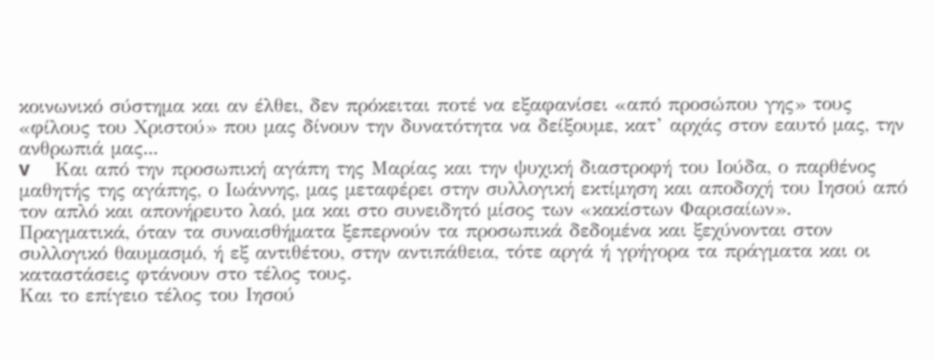κοινωνικό σύστημα και αν έλθει, δεν πρόκειται ποτέ να εξαφανίσει «από προσώπου γης» τους «φίλους του Χριστού» που μας δίνουν την δυνατότητα να δείξουμε, κατ’ αρχάς στον εαυτό μας, την ανθρωπιά μας...
v     Και από την προσωπική αγάπη της Μαρίας και την ψυχική διαστροφή του Ιούδα, ο παρθένος μαθητής της αγάπης, ο Ιωάννης, μας μεταφέρει στην συλλογική εκτίμηση και αποδοχή του Ιησού από τον απλό και απονήρευτο λαό, μα και στο συνειδητό μίσος των «κακίστων Φαρισαίων».
Πραγματικά, όταν τα συναισθήματα ξεπερνούν τα προσωπικά δεδομένα και ξεχύνονται στον συλλογικό θαυμασμό, ή εξ αντιθέτου, στην αντιπάθεια, τότε αργά ή γρήγορα τα πράγματα και οι καταστάσεις φτάνουν στο τέλος τους.
Και το επίγειο τέλος του Ιησού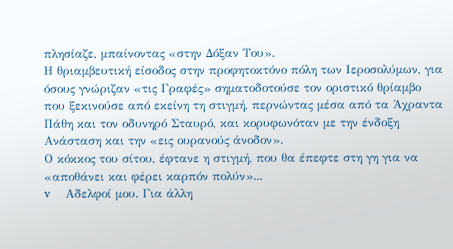πλησίαζε, μπαίνοντας «στην Δόξαν Του».
Η θριαμβευτική είσοδος στην προφητοκτόνο πόλη των Ιεροσολύμων, για όσους γνώριζαν «τις Γραφές» σηματοδοτούσε τον οριστικό θρίαμβο που ξεκινούσε από εκείνη τη στιγμή, περνώντας μέσα από τα Άχραντα Πάθη και τον οδυνηρό Σταυρό, και κορυφωνόταν με την ένδοξη Ανάσταση και την «εις ουρανούς άνοδον».
Ο κόκκος του σίτου, έφτανε η στιγμή, που θα έπεφτε στη γη για να «αποθάνει και φέρει καρπόν πολύν»...
v     Αδελφοί μου. Για άλλη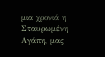μια χρονιά η Σταυρωμένη Αγάπη, μας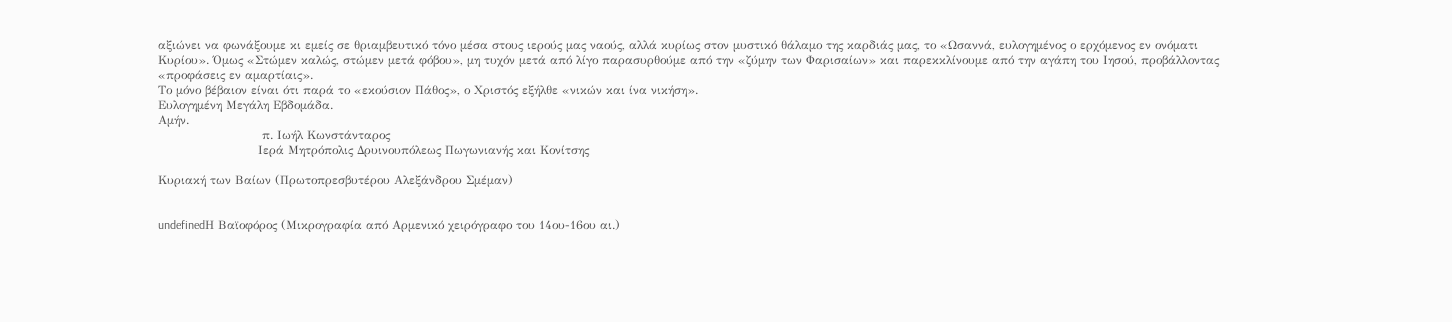αξιώνει να φωνάξουμε κι εμείς σε θριαμβευτικό τόνο μέσα στους ιερούς μας ναούς, αλλά κυρίως στον μυστικό θάλαμο της καρδιάς μας, το «Ωσαννά, ευλογημένος ο ερχόμενος εν ονόματι Κυρίου». Όμως «Στώμεν καλώς, στώμεν μετά φόβου», μη τυχόν μετά από λίγο παρασυρθούμε από την «ζύμην των Φαρισαίων» και παρεκκλίνουμε από την αγάπη του Ιησού, προβάλλοντας «προφάσεις εν αμαρτίαις».
Το μόνο βέβαιον είναι ότι παρά το «εκούσιον Πάθος», ο Χριστός εξήλθε «νικών και ίνα νικήση».
Ευλογημένη Μεγάλη Εβδομάδα.
Αμήν.
                          π. Ιωήλ Κωνστάνταρος
                         Ιερά Μητρόπολις Δρυινουπόλεως Πωγωνιανής και Κονίτσης

Κυριακή των Βαίων (Πρωτοπρεσβυτέρου Αλεξάνδρου Σμέμαν)


undefinedΗ Βαϊοφόρος (Μικρογραφία από Αρμενικό χειρόγραφο του 14ου-16ου αι.)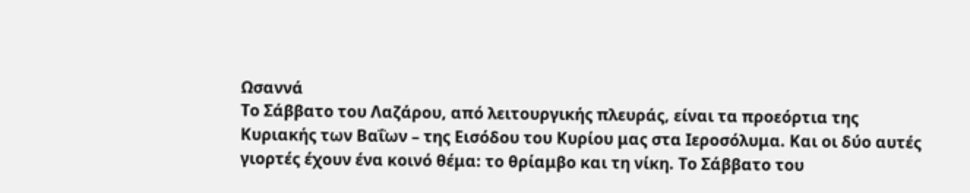Ωσαννά
Το Σάββατο του Λαζάρου, από λειτουργικής πλευράς, είναι τα προεόρτια της Κυριακής των Βαΐων – της Εισόδου του Κυρίου μας στα Ιεροσόλυμα. Και οι δύο αυτές γιορτές έχουν ένα κοινό θέμα: το θρίαμβο και τη νίκη. Το Σάββατο του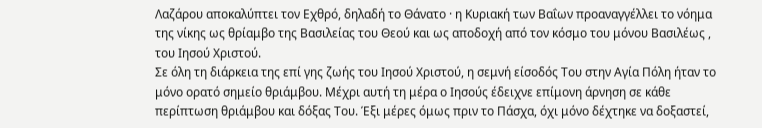Λαζάρου αποκαλύπτει τον Εχθρό, δηλαδή το Θάνατο · η Κυριακή των Βαΐων προαναγγέλλει το νόημα της νίκης ως θρίαμβο της Βασιλείας του Θεού και ως αποδοχή από τον κόσμο του μόνου Βασιλέως , του Ιησού Χριστού.
Σε όλη τη διάρκεια της επί γης ζωής του Ιησού Χριστού, η σεμνή είσοδός Του στην Αγία Πόλη ήταν το μόνο ορατό σημείο θριάμβου. Μέχρι αυτή τη μέρα ο Ιησούς έδειχνε επίμονη άρνηση σε κάθε περίπτωση θριάμβου και δόξας Του. Έξι μέρες όμως πριν το Πάσχα, όχι μόνο δέχτηκε να δοξαστεί,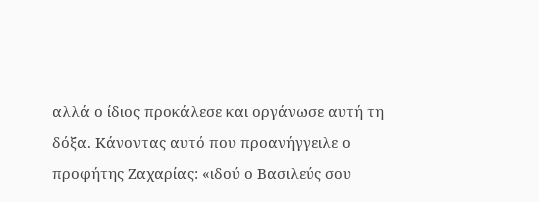αλλά ο ίδιος προκάλεσε και οργάνωσε αυτή τη δόξα. Κάνοντας αυτό που προανήγγειλε ο προφήτης Ζαχαρίας: «ιδού ο Βασιλεύς σου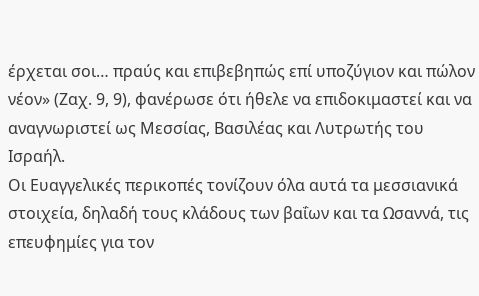έρχεται σοι… πραύς και επιβεβηπώς επί υποζύγιον και πώλον νέον» (Ζαχ. 9, 9), φανέρωσε ότι ήθελε να επιδοκιμαστεί και να αναγνωριστεί ως Μεσσίας, Βασιλέας και Λυτρωτής του Ισραήλ.
Οι Ευαγγελικές περικοπές τονίζουν όλα αυτά τα μεσσιανικά στοιχεία, δηλαδή τους κλάδους των βαΐων και τα Ωσαννά, τις επευφημίες για τον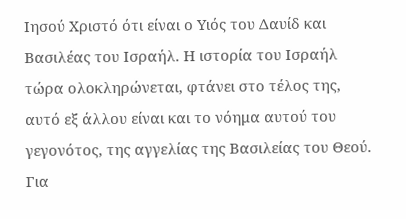Ιησού Χριστό ότι είναι ο Υιός του Δαυίδ και Βασιλέας του Ισραήλ. Η ιστορία του Ισραήλ τώρα ολοκληρώνεται, φτάνει στο τέλος της, αυτό εξ άλλου είναι και το νόημα αυτού του γεγονότος, της αγγελίας της Βασιλείας του Θεού. Για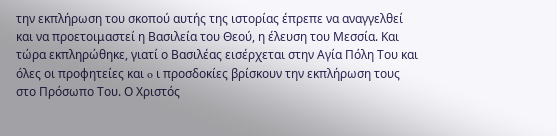την εκπλήρωση του σκοπού αυτής της ιστορίας έπρεπε να αναγγελθεί και να προετοιμαστεί η Βασιλεία του Θεού, η έλευση του Μεσσία. Και τώρα εκπληρώθηκε, γιατί ο Βασιλέας εισέρχεται στην Αγία Πόλη Του και όλες οι προφητείες και o ι προσδοκίες βρίσκουν την εκπλήρωση τους στο Πρόσωπο Του. Ο Χριστός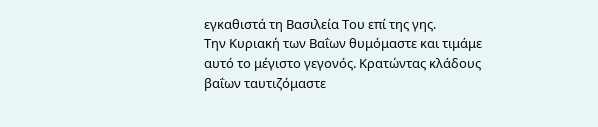εγκαθιστά τη Βασιλεία Του επί της γης.
Την Κυριακή των Βαΐων θυμόμαστε και τιμάμε αυτό το μέγιστο γεγονός. Κρατώντας κλάδους βαΐων ταυτιζόμαστε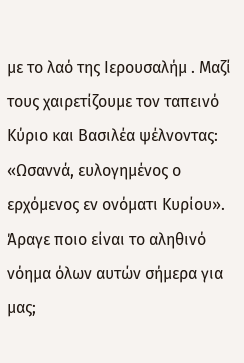με το λαό της Ιερουσαλήμ . Μαζί τους χαιρετίζουμε τον ταπεινό Κύριο και Βασιλέα ψέλνοντας: «Ωσαννά, ευλογημένος ο ερχόμενος εν ονόματι Κυρίου». Άραγε ποιο είναι το αληθινό νόημα όλων αυτών σήμερα για μας;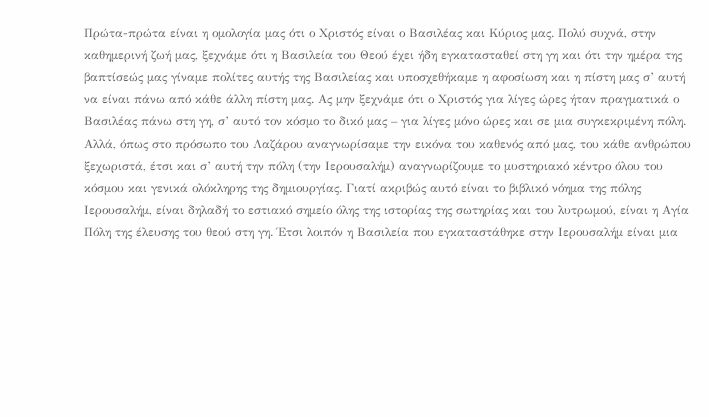Πρώτα-πρώτα είναι η ομολογία μας ότι ο Χριστός είναι ο Βασιλέας και Κύριος μας. Πολύ συχνά, στην καθημερινή ζωή μας, ξεχνάμε ότι η Βασιλεία του Θεού έχει ήδη εγκατασταθεί στη γη και ότι την ημέρα της βαπτίσεώς μας γίναμε πολίτες αυτής της Βασιλείας και υποσχεθήκαμε η αφοσίωση και η πίστη μας σ’ αυτή να είναι πάνω από κάθε άλλη πίστη μας. Ας μην ξεχνάμε ότι ο Χριστός για λίγες ώρες ήταν πραγματικά ο Βασιλέας πάνω στη γη, σ’ αυτό τον κόσμο το δικό μας – για λίγες μόνο ώρες και σε μια συγκεκριμένη πόλη. Αλλά, όπως στο πρόσωπο του Λαζάρου αναγνωρίσαμε την εικόνα του καθενός από μας, του κάθε ανθρώπου ξεχωριστά, έτσι και σ’ αυτή την πόλη (την Ιερουσαλήμ) αναγνωρίζουμε το μυστηριακό κέντρο όλου του κόσμου και γενικά ολόκληρης της δημιουργίας. Γιατί ακριβώς αυτό είναι το βιβλικό νόημα της πόλης Ιερουσαλήμ, είναι δηλαδή το εστιακό σημείο όλης της ιστορίας της σωτηρίας και του λυτρωμού, είναι η Αγία Πόλη της έλευσης του θεού στη γη. Έτσι λοιπόν η Βασιλεία που εγκαταστάθηκε στην Ιερουσαλήμ είναι μια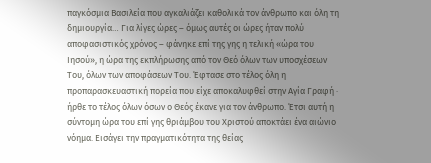παγκόσμια Βασιλεία που αγκαλιάζει καθολικά τον άνθρωπο και όλη τη δημιουργία… Για λίγες ώρες – όμως αυτές οι ώρες ήταν πολύ αποφασιστικός χρόνος – φάνηκε επί της γης η τελική «ώρα του Ιησού», η ώρα της εκπλήρωσης από τον Θεό όλων των υποσχέσεων Του, όλων των αποφάσεων Του. Έφτασε στο τέλος όλη η προπαρασκευαστική πορεία που είχε αποκαλυφθεί στην Αγία Γραφή · ήρθε το τέλος όλων όσων ο Θεός έκανε για τον άνθρωπο. Έτσι αυτή η σύντομη ώρα του επί γης θριάμβου του Χριστού αποκτάει ένα αιώνιο νόημα. Εισάγει την πραγματικότητα της θείας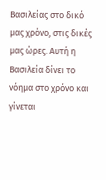Βασιλείας στο δικό μας χρόνο, στις δικές μας ώρες. Αυτή η Βασιλεία δίνει το νόημα στο χρόνο και γίνεται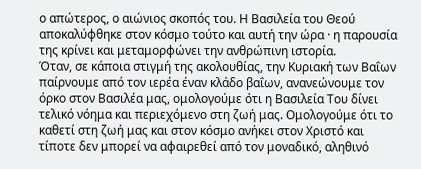ο απώτερος, ο αιώνιος σκοπός του. Η Βασιλεία του Θεού αποκαλύφθηκε στον κόσμο τούτο και αυτή την ώρα · η παρουσία της κρίνει και μεταμορφώνει την ανθρώπινη ιστορία.
Όταν, σε κάποια στιγμή της ακολουθίας, την Κυριακή των Βαΐων παίρνουμε από τον ιερέα έναν κλάδο βαΐων, ανανεώνουμε τον όρκο στον Βασιλέα μας, ομολογούμε ότι η Βασιλεία Του δίνει τελικό νόημα και περιεχόμενο στη ζωή μας. Ομολογούμε ότι το καθετί στη ζωή μας και στον κόσμο ανήκει στον Χριστό και τίποτε δεν μπορεί να αφαιρεθεί από τον μοναδικό, αληθινό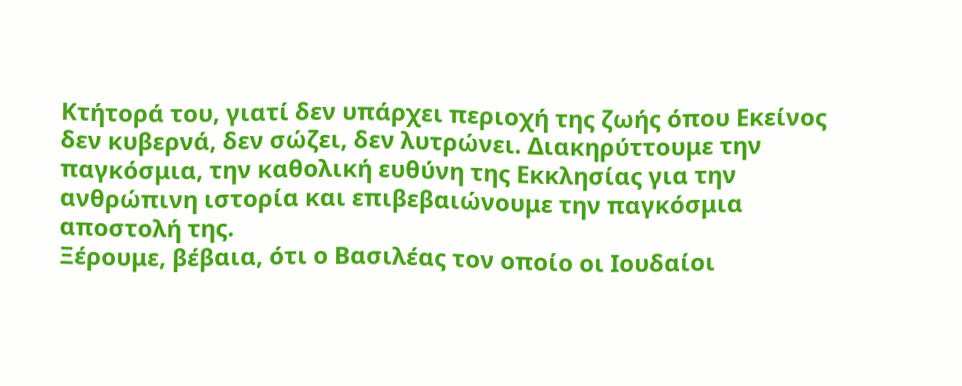Κτήτορά του, γιατί δεν υπάρχει περιοχή της ζωής όπου Εκείνος δεν κυβερνά, δεν σώζει, δεν λυτρώνει. Διακηρύττουμε την παγκόσμια, την καθολική ευθύνη της Εκκλησίας για την ανθρώπινη ιστορία και επιβεβαιώνουμε την παγκόσμια αποστολή της.
Ξέρουμε, βέβαια, ότι ο Βασιλέας τον οποίο οι Ιουδαίοι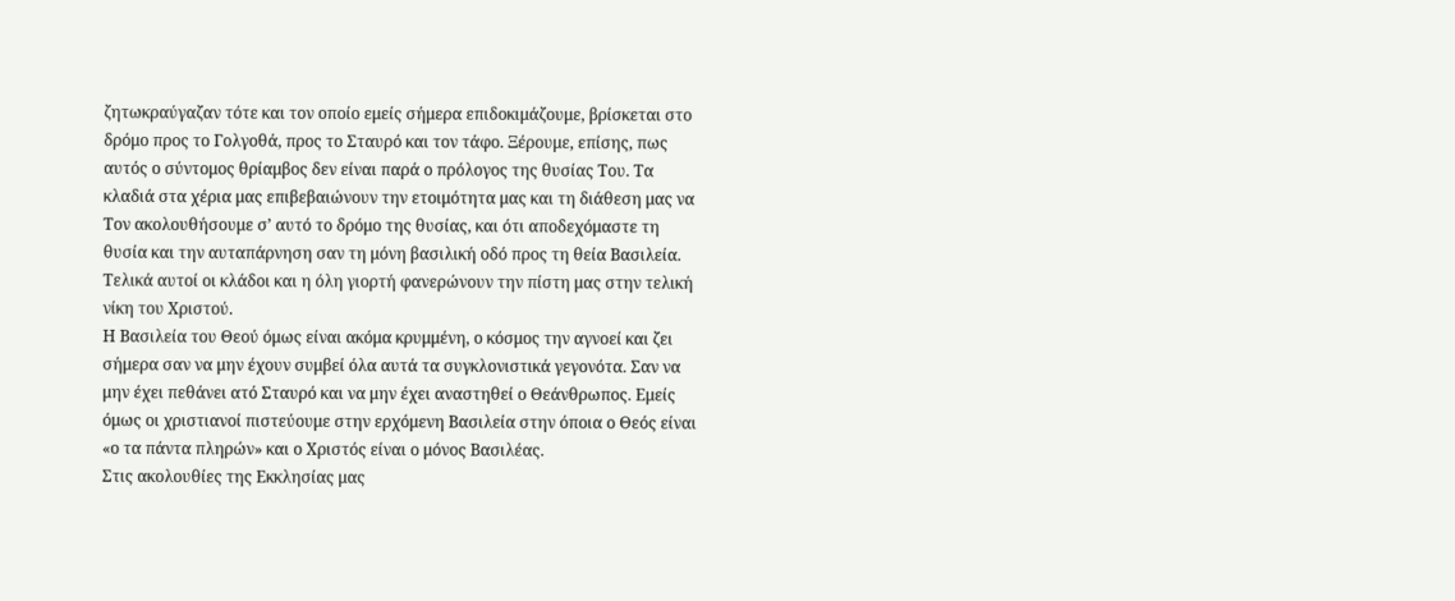ζητωκραύγαζαν τότε και τον οποίο εμείς σήμερα επιδοκιμάζουμε, βρίσκεται στο δρόμο προς το Γολγοθά, προς το Σταυρό και τον τάφο. Ξέρουμε, επίσης, πως αυτός ο σύντομος θρίαμβος δεν είναι παρά ο πρόλογος της θυσίας Του. Τα κλαδιά στα χέρια μας επιβεβαιώνουν την ετοιμότητα μας και τη διάθεση μας να Τον ακολουθήσουμε σ’ αυτό το δρόμο της θυσίας, και ότι αποδεχόμαστε τη θυσία και την αυταπάρνηση σαν τη μόνη βασιλική οδό προς τη θεία Βασιλεία. Τελικά αυτοί οι κλάδοι και η όλη γιορτή φανερώνουν την πίστη μας στην τελική νίκη του Χριστού.
Η Βασιλεία του Θεού όμως είναι ακόμα κρυμμένη, ο κόσμος την αγνοεί και ζει σήμερα σαν να μην έχουν συμβεί όλα αυτά τα συγκλονιστικά γεγονότα. Σαν να μην έχει πεθάνει ατό Σταυρό και να μην έχει αναστηθεί ο Θεάνθρωπος. Εμείς όμως οι χριστιανοί πιστεύουμε στην ερχόμενη Βασιλεία στην όποια ο Θεός είναι «ο τα πάντα πληρών» και ο Χριστός είναι ο μόνος Βασιλέας.
Στις ακολουθίες της Εκκλησίας μας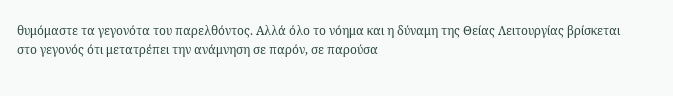θυμόμαστε τα γεγονότα του παρελθόντος. Αλλά όλο το νόημα και η δύναμη της Θείας Λειτουργίας βρίσκεται στο γεγονός ότι μετατρέπει την ανάμνηση σε παρόν, σε παρούσα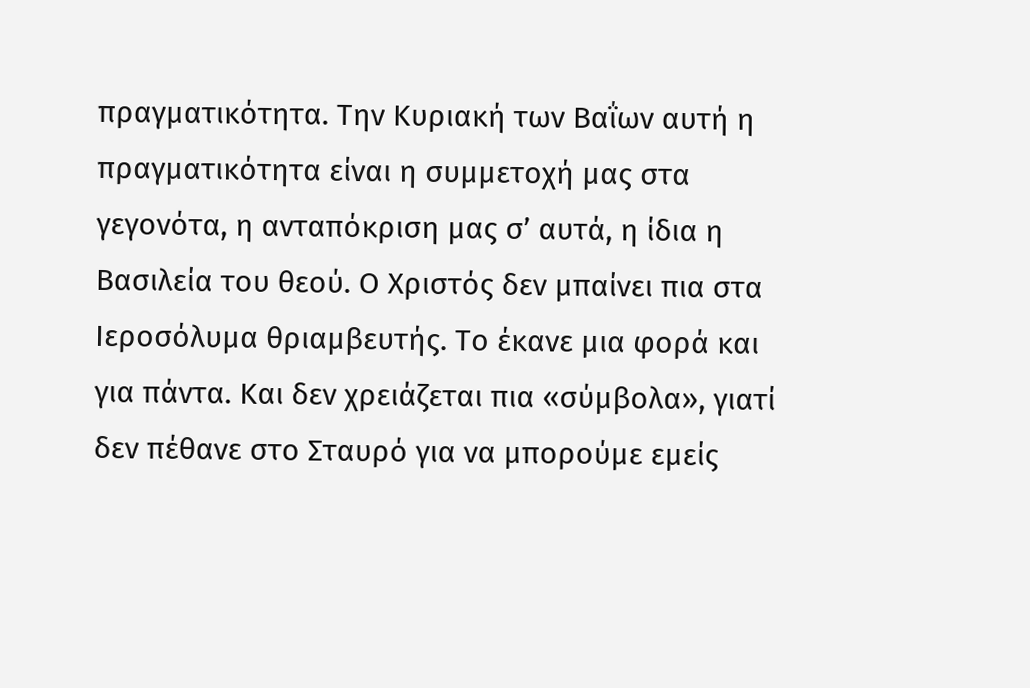πραγματικότητα. Την Κυριακή των Βαΐων αυτή η πραγματικότητα είναι η συμμετοχή μας στα γεγονότα, η ανταπόκριση μας σ’ αυτά, η ίδια η Βασιλεία του θεού. Ο Χριστός δεν μπαίνει πια στα Ιεροσόλυμα θριαμβευτής. Το έκανε μια φορά και για πάντα. Και δεν χρειάζεται πια «σύμβολα», γιατί δεν πέθανε στο Σταυρό για να μπορούμε εμείς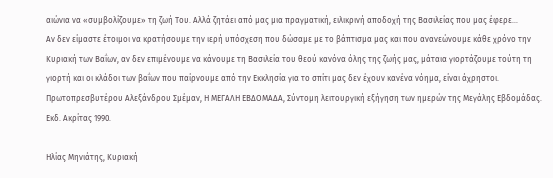αιώνια να «συμβολίζουμε» τη ζωή Του. Αλλά ζητάει από μας μια πραγματική, ειλικρινή αποδοχή της Βασιλείας που μας έφερε…
Αν δεν είμαστε έτοιμοι να κρατήσουμε την ιερή υπόσχεση που δώσαμε με το βάπτισμα μας και που ανανεώνουμε κάθε χρόνο την Κυριακή των Βαΐων, αν δεν επιμένουμε να κάνουμε τη Βασιλεία του θεού κανόνα όλης της ζωής μας, μάταια γιορτάζουμε τούτη τη γιορτή και οι κλάδοι των βαΐων που παίρνουμε από την Εκκλησία για το σπίτι μας δεν έχουν κανένα νόημα, είναι άχρηστοι.
Πρωτοπρεσβυτέρου Αλεξάνδρου Σμέμαν, Η ΜΕΓΑΛΗ ΕΒΔΟΜΑΔΑ, Σύντομη λειτουργική εξήγηση των ημερών της Μεγάλης Εβδομάδας. Εκδ. Ακρίτας 1990.

Hλίας Μηνιάτης, Κυριακή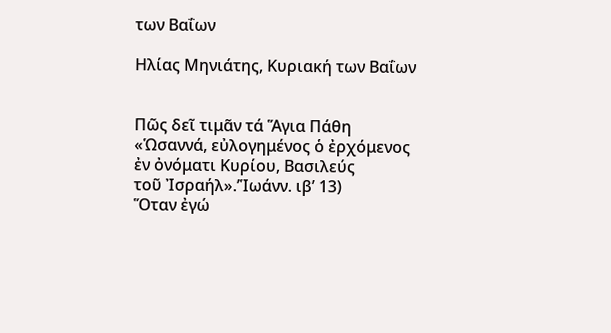των Βαΐων

Hλίας Μηνιάτης, Κυριακή των Βαΐων


Πῶς δεῖ τιμᾶν τά Ἅγια Πάθη
«Ὡσαννά, εὐλογημένος ὁ ἐρχόμενος
ἐν ὀνόματι Κυρίου, Βασιλεύς
τοῦ Ἰσραήλ».’Ἱωάνν. ιβ’ 13)
Ὅταν ἐγώ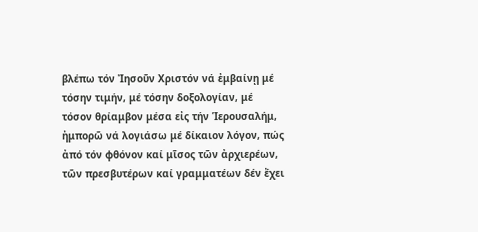βλέπω τόν Ἰησοῦν Χριστόν νά ἐμβαίνῃ μέ τόσην τιμήν, μέ τόσην δοξολογίαν, μέ τόσον θρίαμβον μέσα εἰς τήν Ἱερουσαλήμ, ἠμπορῶ νά λογιάσω μέ δίκαιον λόγον, πώς ἀπό τόν φθόνον καί μῖσος τῶν ἀρχιερέων, τῶν πρεσβυτέρων καί γραμματέων δέν ἔχει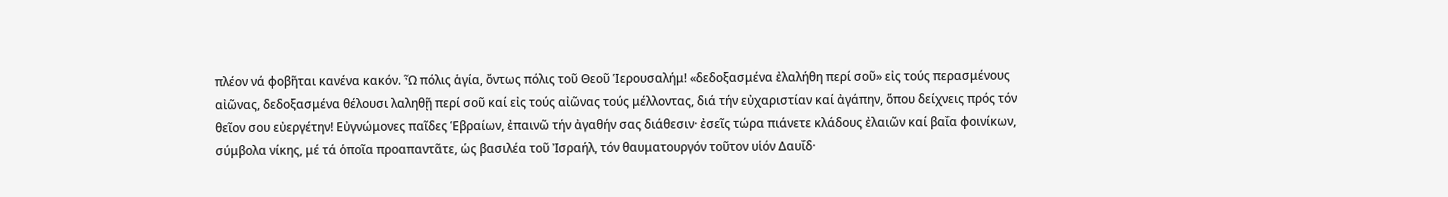πλέον νά φοβῆται κανένα κακόν. Ὦ πόλις ἁγία, ὄντως πόλις τοῦ Θεοῦ Ἱερουσαλήμ! «δεδοξασμένα ἐλαλήθη περί σοῦ» εἰς τούς περασμένους αἰῶνας, δεδοξασμένα θέλουσι λαληθῇ περί σοῦ καί εἰς τούς αἰῶνας τούς μέλλοντας, διά τήν εὐχαριστίαν καί ἀγάπην, ὅπου δείχνεις πρός τόν θεῖον σου εὐεργέτην! Εὐγνώμονες παῖδες Ἑβραίων, ἐπαινῶ τήν ἀγαθήν σας διάθεσιν· ἐσεῖς τώρα πιάνετε κλάδους ἐλαιῶν καί βαΐα φοινίκων, σύμβολα νίκης, μέ τά ὁποῖα προαπαντᾶτε, ὡς βασιλέα τοῦ Ἰσραήλ, τόν θαυματουργόν τοῦτον υἱόν Δαυΐδ·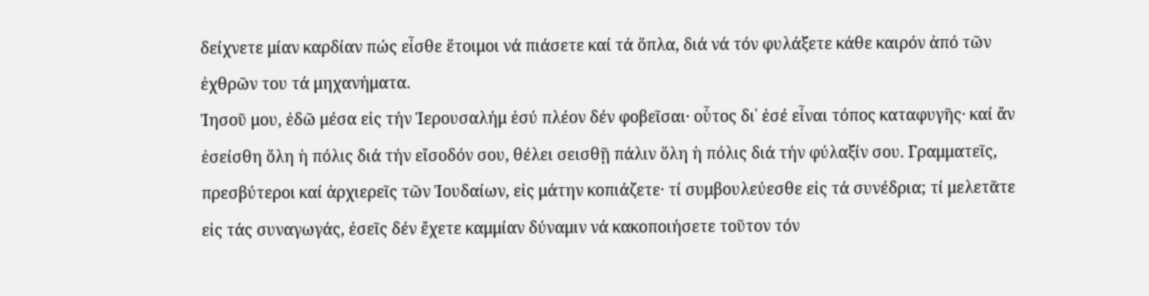δείχνετε μίαν καρδίαν πώς εἶσθε ἕτοιμοι νά πιάσετε καί τά ὅπλα, διά νά τόν φυλάξετε κάθε καιρόν ἀπό τῶν ἐχθρῶν του τά μηχανήματα.
Ἰησοῦ μου, ἐδῶ μέσα εἰς τήν Ἱερουσαλήμ ἐσύ πλέον δέν φοβεῖσαι· οὗτος δι᾽ ἐσέ εἶναι τόπος καταφυγῆς· καί ἄν ἐσείσθη ὅλη ἡ πόλις διά τήν εἴσοδόν σου, θέλει σεισθῇ πάλιν ὅλη ἡ πόλις διά τήν φύλαξίν σου. Γραμματεῖς, πρεσβύτεροι καί ἀρχιερεῖς τῶν Ἰουδαίων, εἰς μάτην κοπιάζετε· τί συμβουλεύεσθε εἰς τά συνέδρια; τί μελετᾶτε εἰς τάς συναγωγάς, ἐσεῖς δέν ἔχετε καμμίαν δύναμιν νά κακοποιήσετε τοῦτον τόν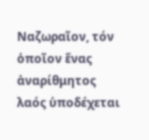Ναζωραῖον, τόν ὁποῖον ἕνας ἀναρίθμητος λαός ὑποδέχεται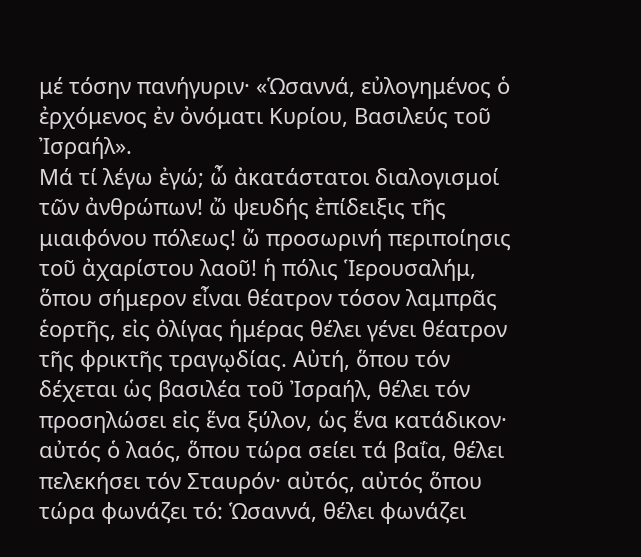μέ τόσην πανήγυριν· «Ὡσαννά, εὐλογημένος ὁ ἐρχόμενος ἐν ὀνόματι Κυρίου, Βασιλεύς τοῦ Ἰσραήλ».
Μά τί λέγω ἐγώ; ὦ ἀκατάστατοι διαλογισμοί τῶν ἀνθρώπων! ὤ ψευδής ἐπίδειξις τῆς μιαιφόνου πόλεως! ὤ προσωρινή περιποίησις τοῦ ἀχαρίστου λαοῦ! ἡ πόλις Ἱερουσαλήμ, ὅπου σήμερον εἶναι θέατρον τόσον λαμπρᾶς ἑορτῆς, εἰς ὀλίγας ἡμέρας θέλει γένει θέατρον τῆς φρικτῆς τραγῳδίας. Αὐτή, ὅπου τόν δέχεται ὡς βασιλέα τοῦ Ἰσραήλ, θέλει τόν προσηλώσει εἰς ἕνα ξύλον, ὡς ἕνα κατάδικον· αὐτός ὁ λαός, ὅπου τώρα σείει τά βαΐα, θέλει πελεκήσει τόν Σταυρόν· αὐτός, αὐτός ὅπου τώρα φωνάζει τό: Ὡσαννά, θέλει φωνάζει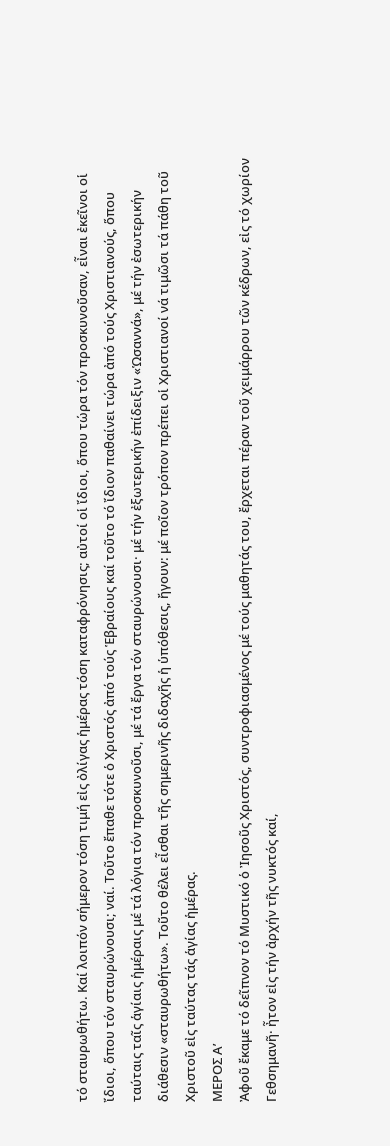τό σταυρωθήτω. Καί λοιπόν σήμερον τόση τιμή εἰς ὀλίγας ἡμέρας τόση καταφρόνησις; αὐτοί οἱ ἴδιοι, ὅπου τώρα τόν προσκυνοῦσαν, εἶναι ἐκεῖνοι οἱ ἴδιοι, ὅπου τόν σταυρώνουσι; ναί. Τοῦτο ἔπαθε τότε ὁ Χριστός ἀπό τούς Ἑβραίους καί τοῦτο τό ἴδιον παθαίνει τώρα ἀπό τούς Χριστιανούς, ὅπου ταύταις ταῖς ἁγίαις ἡμέραις μέ τά λόγια τόν προσκυνοῦσι, μέ τά ἔργα τόν σταυρώνουσι· μέ τήν ἐξωτερικήν ἐπίδειξιν «Ὡσαννά», μέ τήν ἐσωτερικήν διάθεσιν «σταυρωθήτω». Τοῦτο θέλει εἶσθαι τῆς σημερινῆς διδαχῆς ἡ ὑπόθεσις, ἤγουν: μέ ποῖον τρόπον πρέπει οἱ Χριστιανοί νά τιμῶσι τά πάθη τοῦ Χριστοῦ εἰς ταύτας τάς ἁγίας ἡμέρας.
ΜΕΡΟΣ Α’
Ἀφοῦ ἔκαμε τό δεῖπνον τό Μυστικό ὁ Ἰησοῦς Χριστός, συντροφιασμένος μέ τούς μαθητάς του, ἔρχεται πέραν τοῦ χειμάρρου τῶν κέδρων, εἰς τό χωρίον Γεθσημανῆ· ἦτον εἰς τήν ἀρχήν τῆς νυκτός καί,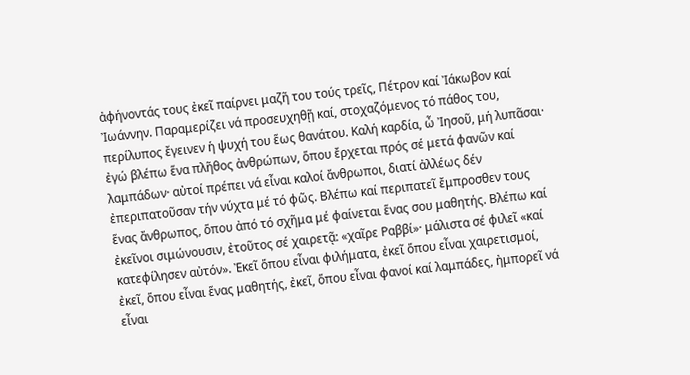ἀφήνοντάς τους ἐκεῖ παίρνει μαζῆ του τούς τρεῖς, Πέτρον καί Ἰάκωβον καί Ἰωάννην. Παραμερίζει νά προσευχηθῇ καί, στοχαζόμενος τό πάθος του, περίλυπος ἔγεινεν ἡ ψυχή του ἕως θανάτου. Καλή καρδία, ὦ Ἰησοῦ, μή λυπᾶσαι· ἐγώ βλέπω ἕνα πλῆθος ἀνθρώπων, ὅπου ἔρχεται πρός σέ μετά φανῶν καί λαμπάδων· αὐτοί πρέπει νά εἶναι καλοί ἄνθρωποι, διατί ἀλλέως δέν ἐπεριπατοῦσαν τήν νύχτα μέ τό φῶς. Βλέπω καί περιπατεῖ ἔμπροσθεν τους ἕνας ἄνθρωπος, ὅπου ἀπό τό σχῆμα μέ φαίνεται ἕνας σου μαθητής. Βλέπω καί ἐκεῖνοι σιμώνουσιν, ἐτοῦτος σέ χαιρετᾷ: «χαῖρε Ραββί»· μάλιστα σέ φιλεῖ «καί κατεφίλησεν αὐτόν». Ἐκεῖ ὅπου εἶναι φιλήματα, ἐκεῖ ὅπου εἶναι χαιρετισμοί, ἐκεῖ, ὅπου εἶναι ἕνας μαθητής, ἐκεῖ, ὅπου εἶναι φανοί καί λαμπάδες, ἠμπορεῖ νά εἶναι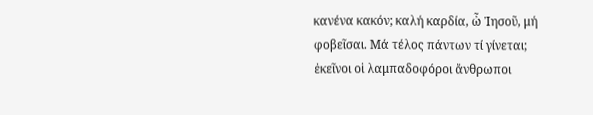κανένα κακόν; καλή καρδία, ὦ Ἰησοῦ, μή φοβεῖσαι. Μά τέλος πάντων τί γίνεται; ἐκεῖνοι οἱ λαμπαδοφόροι ἄνθρωποι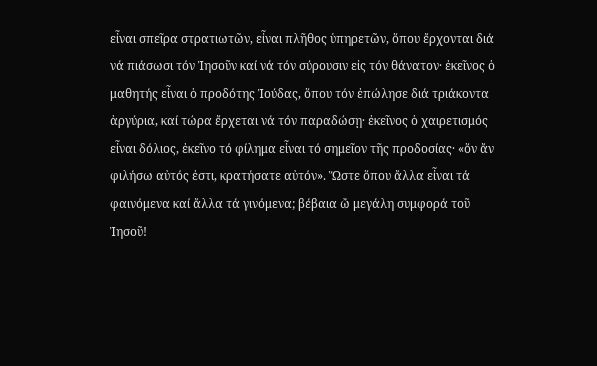εἶναι σπεῖρα στρατιωτῶν, εἶναι πλῆθος ὑπηρετῶν, ὅπου ἔρχονται διά νά πιάσωσι τόν Ἰησοῦν καί νά τόν σύρουσιν εἰς τόν θάνατον· ἐκεῖνος ὁ μαθητής εἶναι ὁ προδότης Ἰούδας, ὅπου τόν ἐπώλησε διά τριάκοντα ἀργύρια, καί τώρα ἔρχεται νά τόν παραδώσῃ· ἐκεῖνος ὁ χαιρετισμός εἶναι δόλιος, ἐκεῖνο τό φίλημα εἶναι τό σημεῖον τῆς προδοσίας· «ὅν ἄν φιλήσω αὐτός ἐστι, κρατήσατε αὐτόν». Ὥστε ὅπου ἄλλα εἶναι τά φαινόμενα καί ἄλλα τά γινόμενα; βέβαια ὤ μεγάλη συμφορά τοῦ Ἰησοῦ!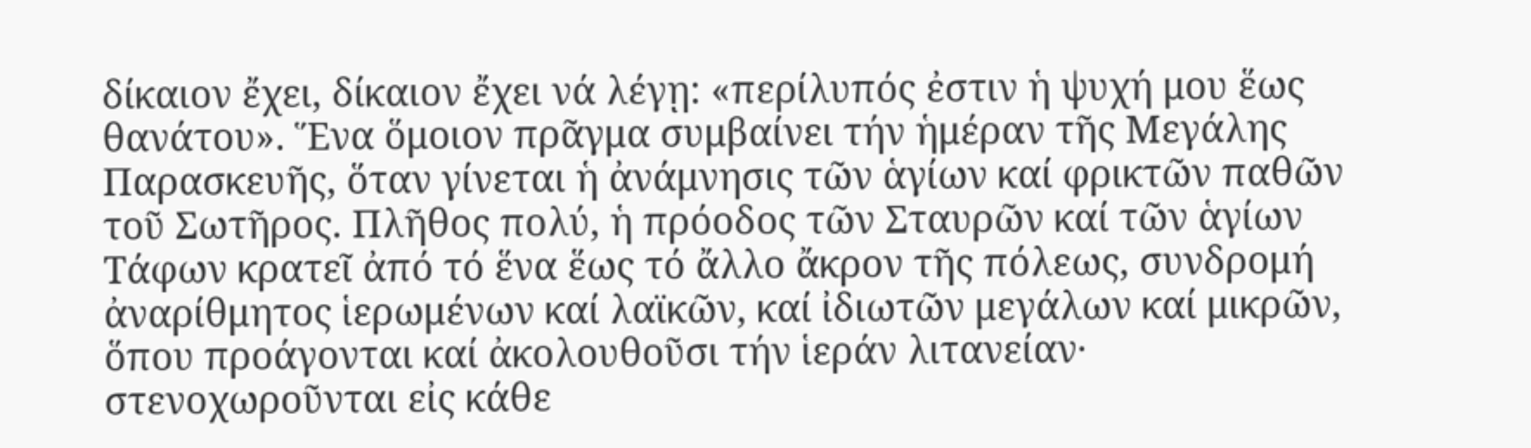δίκαιον ἔχει, δίκαιον ἔχει νά λέγῃ: «περίλυπός ἐστιν ἡ ψυχή μου ἕως θανάτου». Ἕνα ὅμοιον πρᾶγμα συμβαίνει τήν ἡμέραν τῆς Μεγάλης Παρασκευῆς, ὅταν γίνεται ἡ ἀνάμνησις τῶν ἁγίων καί φρικτῶν παθῶν τοῦ Σωτῆρος. Πλῆθος πολύ, ἡ πρόοδος τῶν Σταυρῶν καί τῶν ἁγίων Τάφων κρατεῖ ἀπό τό ἕνα ἕως τό ἄλλο ἄκρον τῆς πόλεως, συνδρομή ἀναρίθμητος ἱερωμένων καί λαϊκῶν, καί ἰδιωτῶν μεγάλων καί μικρῶν, ὅπου προάγονται καί ἀκολουθοῦσι τήν ἱεράν λιτανείαν· στενοχωροῦνται εἰς κάθε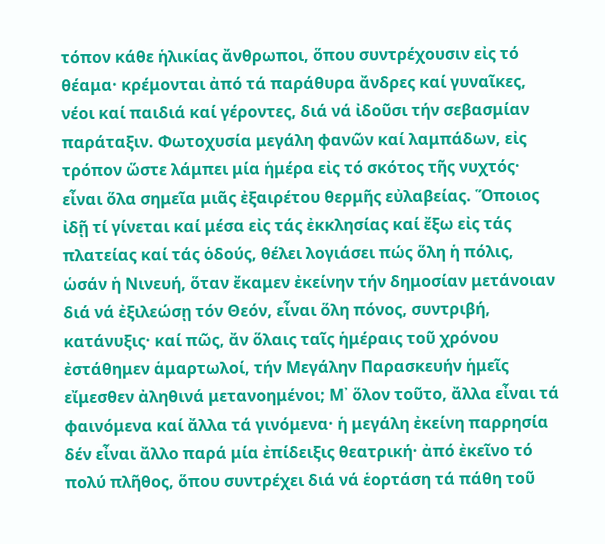τόπον κάθε ἡλικίας ἄνθρωποι, ὅπου συντρέχουσιν εἰς τό θέαμα· κρέμονται ἀπό τά παράθυρα ἄνδρες καί γυναῖκες, νέοι καί παιδιά καί γέροντες, διά νά ἰδοῦσι τήν σεβασμίαν παράταξιν. Φωτοχυσία μεγάλη φανῶν καί λαμπάδων, εἰς τρόπον ὥστε λάμπει μία ἡμέρα εἰς τό σκότος τῆς νυχτός· εἶναι ὅλα σημεῖα μιᾶς ἐξαιρέτου θερμῆς εὐλαβείας. Ὅποιος ἰδῇ τί γίνεται καί μέσα εἰς τάς ἐκκλησίας καί ἔξω εἰς τάς πλατείας καί τάς ὁδούς, θέλει λογιάσει πώς ὅλη ἡ πόλις, ὡσάν ἡ Νινευή, ὅταν ἔκαμεν ἐκείνην τήν δημοσίαν μετάνοιαν διά νά ἐξιλεώσῃ τόν Θεόν, εἶναι ὅλη πόνος, συντριβή, κατάνυξις· καί πῶς, ἄν ὅλαις ταῖς ἡμέραις τοῦ χρόνου ἐστάθημεν ἁμαρτωλοί, τήν Μεγάλην Παρασκευήν ἡμεῖς εἴμεσθεν ἀληθινά μετανοημένοι; Μ᾽ ὅλον τοῦτο, ἄλλα εἶναι τά φαινόμενα καί ἄλλα τά γινόμενα· ἡ μεγάλη ἐκείνη παρρησία δέν εἶναι ἄλλο παρά μία ἐπίδειξις θεατρική· ἀπό ἐκεῖνο τό πολύ πλῆθος, ὅπου συντρέχει διά νά ἑορτάση τά πάθη τοῦ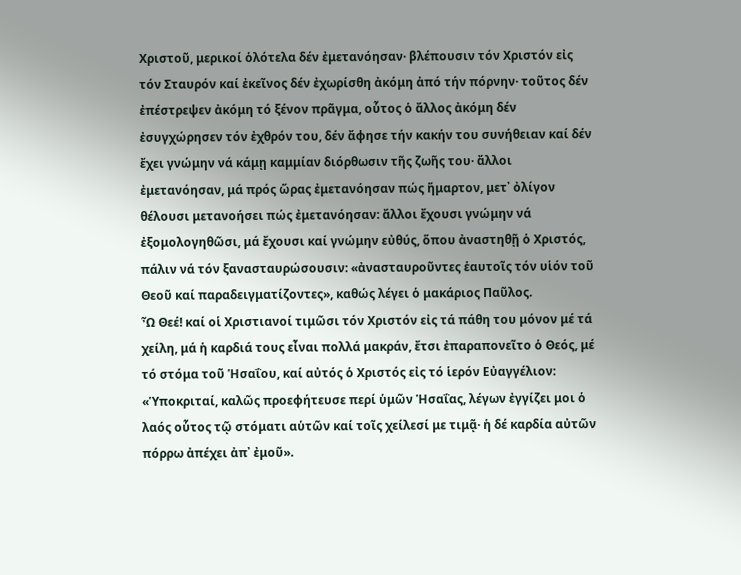Χριστοῦ, μερικοί ὁλότελα δέν ἐμετανόησαν· βλέπουσιν τόν Χριστόν εἰς τόν Σταυρόν καί ἐκεῖνος δέν ἐχωρίσθη ἀκόμη ἀπό τήν πόρνην· τοῦτος δέν ἐπέστρεψεν ἀκόμη τό ξένον πρᾶγμα, οὗτος ὁ ἄλλος ἀκόμη δέν ἐσυγχώρησεν τόν ἐχθρόν του, δέν ἄφησε τήν κακήν του συνήθειαν καί δέν ἔχει γνώμην νά κάμῃ καμμίαν διόρθωσιν τῆς ζωῆς του· ἄλλοι ἐμετανόησαν, μά πρός ὥρας ἐμετανόησαν πώς ἥμαρτον, μετ᾽ ὀλίγον θέλουσι μετανοήσει πώς ἐμετανόησαν: ἄλλοι ἔχουσι γνώμην νά ἐξομολογηθῶσι, μά ἔχουσι καί γνώμην εὐθύς, ὅπου ἀναστηθῇ ὁ Χριστός, πάλιν νά τόν ξανασταυρώσουσιν: «ἀνασταυροῦντες ἑαυτοῖς τόν υἱόν τοῦ Θεοῦ καί παραδειγματίζοντες», καθώς λέγει ὁ μακάριος Παῦλος.
Ὦ Θεέ! καί οἱ Χριστιανοί τιμῶσι τόν Χριστόν εἰς τά πάθη του μόνον μέ τά χείλη, μά ἡ καρδιά τους εἶναι πολλά μακράν, ἔτσι ἐπαραπονεῖτο ὁ Θεός, μέ τό στόμα τοῦ Ἡσαΐου, καί αὐτός ὁ Χριστός εἰς τό ἱερόν Εὐαγγέλιον: «Ὑποκριταί, καλῶς προεφήτευσε περί ὑμῶν Ἡσαΐας, λέγων ἐγγίζει μοι ὁ λαός οὗτος τῷ στόματι αὑτῶν καί τοῖς χείλεσί με τιμᾷ· ἡ δέ καρδία αὐτῶν πόρρω ἀπέχει ἀπ᾽ ἐμοῦ».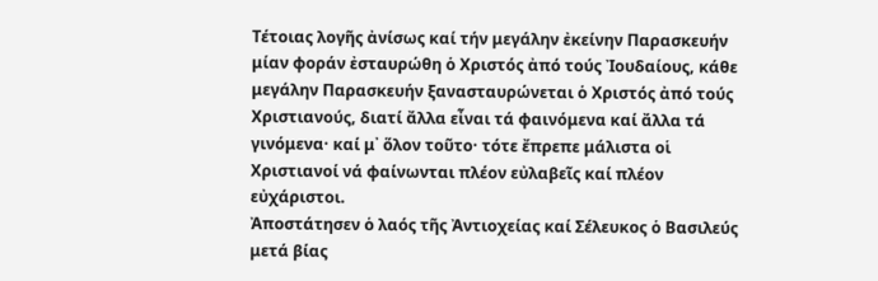Τέτοιας λογῆς ἀνίσως καί τήν μεγάλην ἐκείνην Παρασκευήν μίαν φοράν ἐσταυρώθη ὁ Χριστός ἀπό τούς Ἰουδαίους, κάθε μεγάλην Παρασκευήν ξανασταυρώνεται ὁ Χριστός ἀπό τούς Χριστιανούς, διατί ἄλλα εἶναι τά φαινόμενα καί ἄλλα τά γινόμενα· καί μ᾽ ὅλον τοῦτο· τότε ἔπρεπε μάλιστα οἱ Χριστιανοί νά φαίνωνται πλέον εὐλαβεῖς καί πλέον εὐχάριστοι.
Ἀποστάτησεν ὁ λαός τῆς Ἀντιοχείας καί Σέλευκος ὁ Βασιλεύς μετά βίας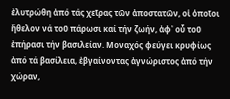ἐλυτρώθη ἀπό τάς χεῖρας τῶν ἀποστατῶν, οἱ ὁποῖοι ἤθελον νά τοῦ πάρωσι καί τήν ζωήν, ἀφ᾽ οὗ τοῦ ἐπήρασι τήν βασιλείαν. Μοναχός φεύγει κρυφίως ἀπό τά βασίλεια, ἐβγαίνοντας ἀγνώριστος ἀπό τήν χώραν,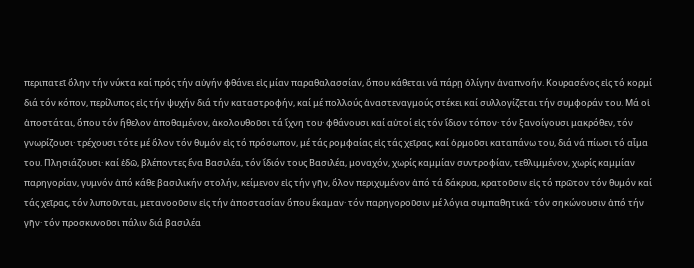περιπατεῖ ὅλην τήν νύκτα καί πρός τήν αὐγήν φθάνει εἰς μίαν παραθαλασσίαν, ὅπου κάθεται νά πάρῃ ὀλίγην ἀναπνοήν. Κουρασένος εἰς τό κορμί διά τόν κόπον, περίλυπος εἰς τήν ψυχήν διά τήν καταστροφήν, καί μέ πολλούς ἀναστεναγμούς στέκει καί συλλογίζεται τήν συμφοράν του. Μά οἱ ἀποστάται, ὅπου τόν ἤθελον ἀποθαμένον, ἀκολουθοῦσι τά ἴχνη του· φθάνουσι καί αὐτοί εἰς τόν ἴδιον τόπον· τόν ξανοίγουσι μακρόθεν, τόν γνωρίζουσι· τρέχουσι τότε μέ ὅλον τόν θυμόν εἰς τό πρόσωπον, μέ τάς ρομφαίας εἰς τάς χεῖρας, καί ὁρμοῦσι καταπάνω του, διά νά πίωσι τό αἷμα του. Πλησιάζουσι· καί ἐδῶ, βλέποντες ἕνα Βασιλέα, τόν ἴδιόν τους Βασιλέα, μοναχόν, χωρίς καμμίαν συντροφίαν, τεθλιμμένον, χωρίς καμμίαν παρηγορίαν, γυμνόν ἀπό κάθε βασιλικήν στολήν, κείμενον εἰς τήν γῆν, ὅλον περιχυμένον ἀπό τά δάκρυα, κρατοῦσιν εἰς τό πρῶτον τόν θυμόν καί τάς χεῖρας, τόν λυποῦνται, μετανοοῦσιν εἰς τήν ἀποστασίαν ὅπου ἔκαμαν· τόν παρηγοροῦσιν μέ λόγια συμπαθητικά· τόν σηκώνουσιν ἀπό τήν γῆν· τόν προσκυνοῦσι πάλιν διά βασιλέα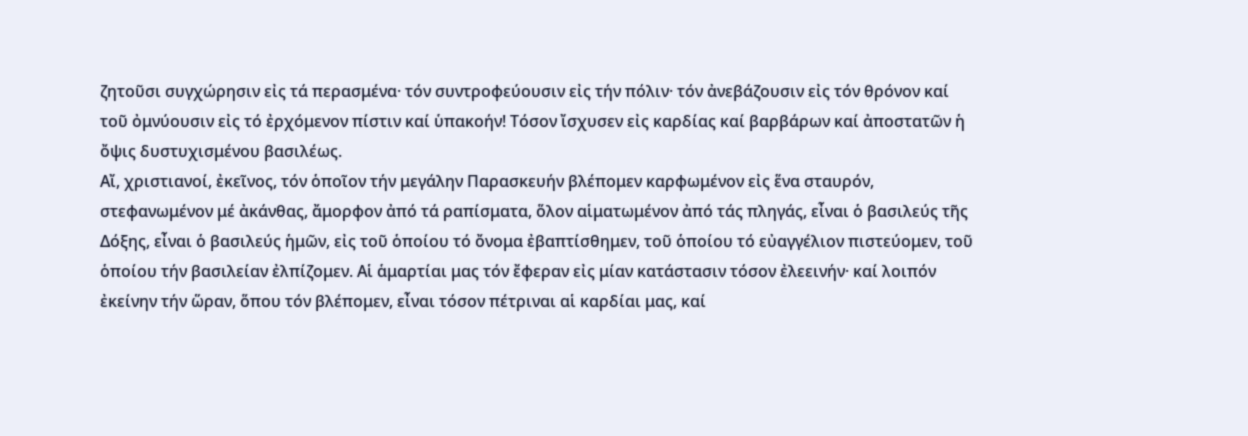ζητοῦσι συγχώρησιν εἰς τά περασμένα· τόν συντροφεύουσιν εἰς τήν πόλιν· τόν ἀνεβάζουσιν εἰς τόν θρόνον καί τοῦ ὀμνύουσιν εἰς τό ἐρχόμενον πίστιν καί ὑπακοήν! Τόσον ἴσχυσεν εἰς καρδίας καί βαρβάρων καί ἀποστατῶν ἡ ὄψις δυστυχισμένου βασιλέως.
Αἴ, χριστιανοί, ἐκεῖνος, τόν ὁποῖον τήν μεγάλην Παρασκευήν βλέπομεν καρφωμένον εἰς ἕνα σταυρόν, στεφανωμένον μέ ἀκάνθας, ἄμορφον ἀπό τά ραπίσματα, ὅλον αἱματωμένον ἀπό τάς πληγάς, εἶναι ὁ βασιλεύς τῆς Δόξης, εἶναι ὁ βασιλεύς ἡμῶν, εἰς τοῦ ὁποίου τό ὄνομα ἐβαπτίσθημεν, τοῦ ὁποίου τό εὐαγγέλιον πιστεύομεν, τοῦ ὁποίου τήν βασιλείαν ἐλπίζομεν. Αἱ ἁμαρτίαι μας τόν ἔφεραν εἰς μίαν κατάστασιν τόσον ἐλεεινήν· καί λοιπόν ἐκείνην τήν ὥραν, ὅπου τόν βλέπομεν, εἶναι τόσον πέτριναι αἱ καρδίαι μας, καί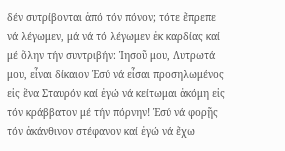δέν συτρίβονται ἀπό τόν πόνον; τότε ἔπρεπε νά λέγωμεν, μά νά τό λέγωμεν ἐκ καρδίας καί μέ ὅλην τήν συντριβήν: Ἰησοῦ μου, Λυτρωτά μου, εἶναι δίκαιον Ἐσύ νά εἶσαι προσηλωμένος εἰς ἕνα Σταυρόν καί ἐγώ νά κείτωμαι ἀκόμη εἰς τόν κράββατον μέ τήν πόρνην! Ἐσύ νά φορῇς τόν ἀκάνθινον στέφανον καί ἐγώ νά ἔχω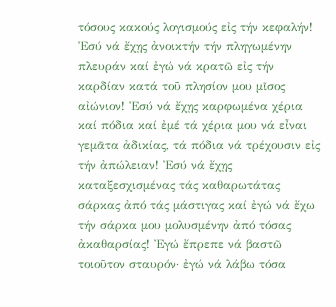τόσους κακούς λογισμούς εἰς τήν κεφαλήν! Ἐσύ νά ἔχῃς ἀνοικτήν τήν πληγωμένην πλευράν καί ἐγώ νά κρατῶ εἰς τήν καρδίαν κατά τοῦ πλησίον μου μῖσος αἰώνιον! Ἐσύ νά ἔχῃς καρφωμένα χέρια καί πόδια καί ἐμέ τά χέρια μου νά εἶναι γεμᾶτα ἀδικίας, τά πόδια νά τρέχουσιν εἰς τήν ἀπώλειαν! Ἐσύ νά ἔχῃς καταξεσχισμένας τάς καθαρωτάτας σάρκας ἀπό τάς μάστιγας καί ἐγώ νά ἔχω τήν σάρκα μου μολυσμένην ἀπό τόσας ἀκαθαρσίας! Ἐγώ ἔπρεπε νά βαστῶ τοιοῦτον σταυρόν· ἐγώ νά λάβω τόσα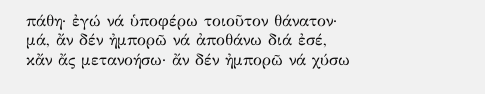πάθη· ἐγώ νά ὑποφέρω τοιοῦτον θάνατον· μά, ἄν δέν ἠμπορῶ νά ἀποθάνω διά ἐσέ, κἄν ἄς μετανοήσω· ἄν δέν ἠμπορῶ νά χύσω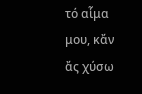τό αἷμα μου, κἄν ἄς χύσω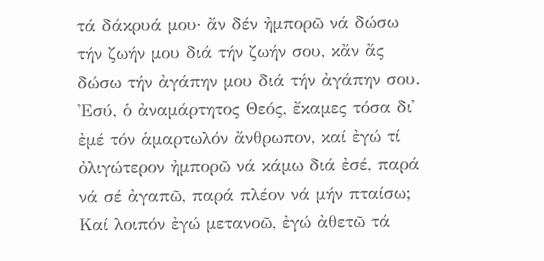τά δάκρυά μου· ἄν δέν ἠμπορῶ νά δώσω τήν ζωήν μου διά τήν ζωήν σου, κἄν ἄς δώσω τήν ἀγάπην μου διά τήν ἀγάπην σου. Ἐσύ, ὁ ἀναμάρτητος Θεός, ἔκαμες τόσα δι᾽ ἐμέ τόν ἁμαρτωλόν ἄνθρωπον, καί ἐγώ τί ὀλιγώτερον ἠμπορῶ νά κάμω διά ἐσέ, παρά νά σέ ἀγαπῶ, παρά πλέον νά μήν πταίσω; Καί λοιπόν ἐγώ μετανοῶ, ἐγώ ἀθετῶ τά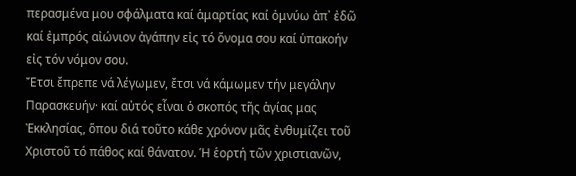περασμένα μου σφάλματα καί ἁμαρτίας καί ὀμνύω ἀπ᾽ ἐδῶ καί ἐμπρός αἰώνιον ἀγάπην εἰς τό ὄνομα σου καί ὑπακοήν εἰς τόν νόμον σου.
Ἔτσι ἔπρεπε νά λέγωμεν, ἔτσι νά κάμωμεν τήν μεγάλην Παρασκευήν· καί αὐτός εἶναι ὁ σκοπός τῆς ἁγίας μας Ἐκκλησίας, ὅπου διά τοῦτο κάθε χρόνον μᾶς ἐνθυμίζει τοῦ Χριστοῦ τό πάθος καί θάνατον. Ἡ ἑορτή τῶν χριστιανῶν,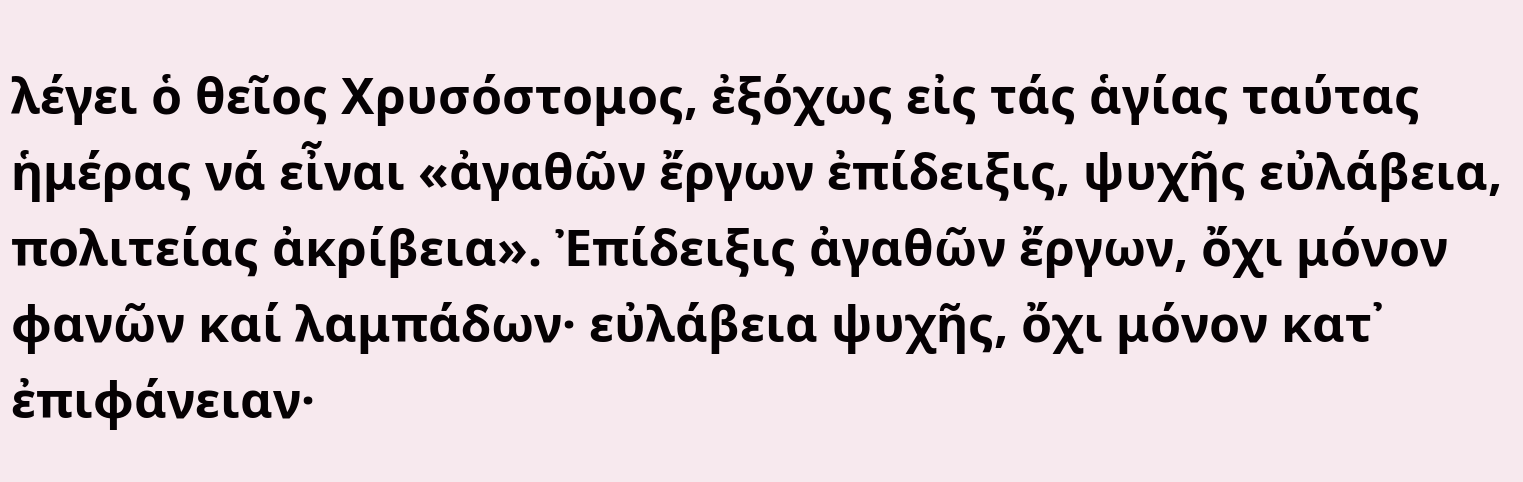λέγει ὁ θεῖος Χρυσόστομος, ἐξόχως εἰς τάς ἁγίας ταύτας ἡμέρας νά εἶναι «ἀγαθῶν ἔργων ἐπίδειξις, ψυχῆς εὐλάβεια, πολιτείας ἀκρίβεια». Ἐπίδειξις ἀγαθῶν ἔργων, ὄχι μόνον φανῶν καί λαμπάδων· εὐλάβεια ψυχῆς, ὄχι μόνον κατ᾽ ἐπιφάνειαν·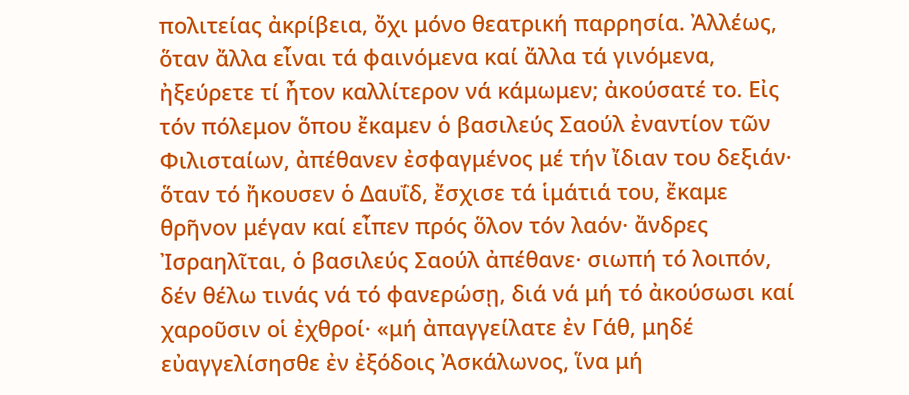πολιτείας ἀκρίβεια, ὄχι μόνο θεατρική παρρησία. Ἀλλέως, ὅταν ἄλλα εἶναι τά φαινόμενα καί ἄλλα τά γινόμενα, ἠξεύρετε τί ἦτον καλλίτερον νά κάμωμεν; ἀκούσατέ το. Εἰς τόν πόλεμον ὅπου ἔκαμεν ὁ βασιλεύς Σαούλ ἐναντίον τῶν Φιλισταίων, ἀπέθανεν ἐσφαγμένος μέ τήν ἴδιαν του δεξιάν· ὅταν τό ἤκουσεν ὁ Δαυΐδ, ἔσχισε τά ἱμάτιά του, ἔκαμε θρῆνον μέγαν καί εἶπεν πρός ὅλον τόν λαόν· ἄνδρες Ἰσραηλῖται, ὁ βασιλεύς Σαούλ ἀπέθανε· σιωπή τό λοιπόν, δέν θέλω τινάς νά τό φανερώσῃ, διά νά μή τό ἀκούσωσι καί χαροῦσιν οἱ ἐχθροί· «μή ἀπαγγείλατε ἐν Γάθ, μηδέ εὐαγγελίσησθε ἐν ἐξόδοις Ἀσκάλωνος, ἵνα μή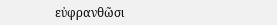εὐφρανθῶσι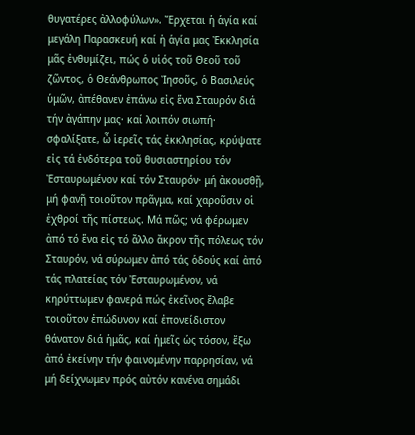θυγατέρες ἀλλοφύλων». Ἔρχεται ἡ ἁγία καί μεγάλη Παρασκευή καί ἡ ἁγία μας Ἐκκλησία μᾶς ἐνθυμίζει, πώς ὁ υἱός τοῦ Θεοῦ τοῦ ζῶντος, ὁ Θεάνθρωπος Ἰησοῦς, ὁ Βασιλεύς ὑμῶν, ἀπέθανεν ἐπάνω εἰς ἕνα Σταυρόν διά τήν ἀγάπην μας· καί λοιπόν σιωπή· σφαλίξατε, ὦ ἱερεῖς τάς ἐκκλησίας, κρύψατε εἰς τά ἐνδότερα τοῦ θυσιαστηρίου τόν Ἐσταυρωμένον καί τόν Σταυρόν· μή ἀκουσθῇ, μή φανῇ τοιοῦτον πρᾶγμα, καί χαροῦσιν οἱ ἐχθροί τῆς πίστεως. Μά πῶς; νά φέρωμεν ἀπό τό ἕνα εἰς τό ἄλλο ἄκρον τῆς πόλεως τόν Σταυρόν, νά σύρωμεν ἀπό τάς ὁδούς καί ἀπό τάς πλατείας τόν Ἐσταυρωμένον, νά κηρύττωμεν φανερά πώς ἐκεῖνος ἔλαβε τοιοῦτον ἐπώδυνον καί ἐπονείδιστον θάνατον διά ἡμᾶς, καί ἡμεῖς ὡς τόσον, ἔξω ἀπό ἐκείνην τήν φαινομένην παρρησίαν, νά μή δείχνωμεν πρός αὐτόν κανένα σημάδι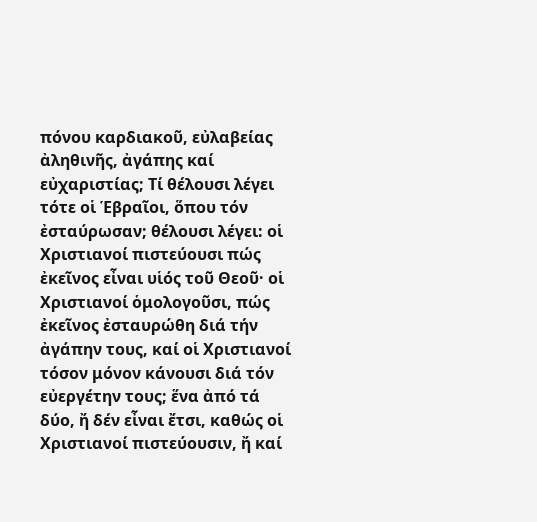πόνου καρδιακοῦ, εὐλαβείας ἀληθινῆς, ἀγάπης καί εὐχαριστίας; Τί θέλουσι λέγει τότε οἱ Ἑβραῖοι, ὅπου τόν ἐσταύρωσαν; θέλουσι λέγει: οἱ Χριστιανοί πιστεύουσι πώς ἐκεῖνος εἶναι υἱός τοῦ Θεοῦ· οἱ Χριστιανοί ὁμολογοῦσι, πώς ἐκεῖνος ἐσταυρώθη διά τήν ἀγάπην τους, καί οἱ Χριστιανοί τόσον μόνον κάνουσι διά τόν εὐεργέτην τους; ἕνα ἀπό τά δύο, ἤ δέν εἶναι ἔτσι, καθώς οἱ Χριστιανοί πιστεύουσιν, ἤ καί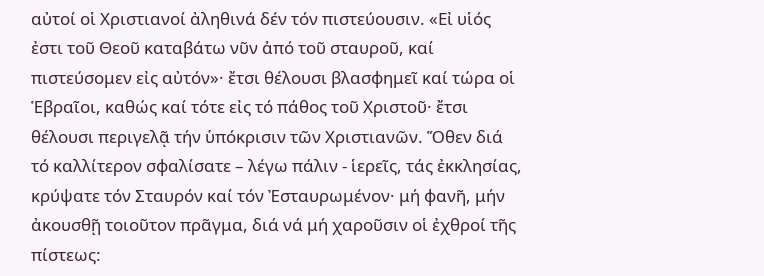αὐτοί οἱ Χριστιανοί ἀληθινά δέν τόν πιστεύουσιν. «Εἰ υἱός ἐστι τοῦ Θεοῦ καταβάτω νῦν ἀπό τοῦ σταυροῦ, καί πιστεύσομεν εἰς αὐτόν»· ἔτσι θέλουσι βλασφημεῖ καί τώρα οἱ Ἑβραῖοι, καθώς καί τότε εἰς τό πάθος τοῦ Χριστοῦ· ἔτσι θέλουσι περιγελᾷ τήν ὑπόκρισιν τῶν Χριστιανῶν. Ὅθεν διά τό καλλίτερον σφαλίσατε – λέγω πάλιν - ἱερεῖς, τάς ἐκκλησίας, κρύψατε τόν Σταυρόν καί τόν Ἐσταυρωμένον· μή φανῆ, μήν ἀκουσθῇ τοιοῦτον πρᾶγμα, διά νά μή χαροῦσιν οἱ ἐχθροί τῆς πίστεως: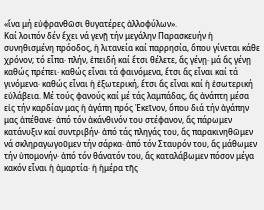«ἵνα μή εὐφρανθῶσι θυγατέρες ἀλλοφύλων».
Καί λοιπόν δέν ἔχει νά γενῇ τήν μεγάλην Παρασκευήν ἡ συνηθισμένη πρόοδος, ἡ λιτανεία καί παρρησία, ὅπου γίνεται κάθε χρόνον; τό εἶπα· πλήν, ἐπειδή καί ἔτσι θέλετε, ἄς γένῃ· μά ἄς γένῃ καθώς πρέπει· καθώς εἶναι τά φαινόμενα, ἔτσι ἄς εἶναι καί τά γινόμενα· καθώς εἶναι ἡ ἐξωτερική, ἔτσι ἄς εἶναι καί ἡ ἐσωτερική εὐλάβεια. Μέ τούς φανούς καί μέ τάς λαμπάδας, ἄς ἀνάπτη μέσα εἰς τήν καρδίαν μας ἡ ἀγάπη πρός Ἐκεῖνον, ὅπου διά τήν ἀγάπην μας ἀπέθανε· ἀπό τόν ἀκάνθινόν του στέφανον, ἄς πάρωμεν κατάνυξιν καί συντριβήν· ἀπό τάς πληγάς του, ἄς παρακινηθῶμεν νά σκληραγωγοῦμεν τήν σάρκα· ἀπό τόν Σταυρόν του, ἄς μάθωμεν τήν ὑπομονήν· ἀπό τόν θάνατόν του, ἄς καταλάβωμεν πόσον μέγα κακόν εἶναι ἡ ἁμαρτία· ἡ ἡμέρα τῆς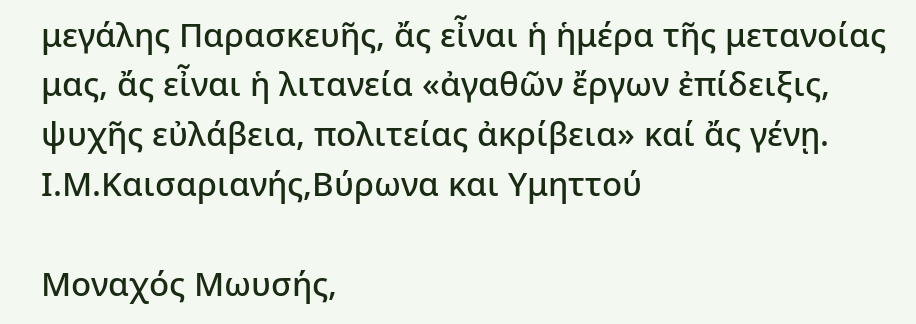μεγάλης Παρασκευῆς, ἄς εἶναι ἡ ἡμέρα τῆς μετανοίας μας, ἄς εἶναι ἡ λιτανεία «ἀγαθῶν ἔργων ἐπίδειξις, ψυχῆς εὐλάβεια, πολιτείας ἀκρίβεια» καί ἄς γένῃ.
Ι.Μ.Καισαριανής,Βύρωνα και Υμηττού

Μοναχός Μωυσής,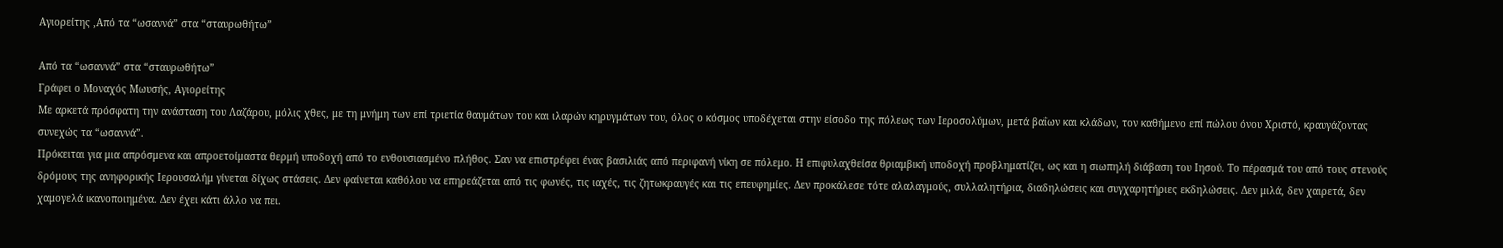Αγιορείτης ,Από τα “ωσαννά” στα “σταυρωθήτω”

Από τα “ωσαννά” στα “σταυρωθήτω”
Γράφει ο Μοναχός Μωυσής, Αγιορείτης
Με αρκετά πρόσφατη την ανάσταση του Λαζάρου, μόλις χθες, με τη μνήμη των επί τριετία θαυμάτων του και ιλαρών κηρυγμάτων του, όλος ο κόσμος υποδέχεται στην είσοδο της πόλεως των Ιεροσολύμων, μετά βαΐων και κλάδων, τον καθήμενο επί πώλου όνου Χριστό, κραυγάζοντας συνεχώς τα “ωσαννά”.
Πρόκειται για μια απρόσμενα και απροετοίμαστα θερμή υποδοχή από το ενθουσιασμένο πλήθος. Σαν να επιστρέφει ένας βασιλιάς από περιφανή νίκη σε πόλεμο. Η επιφυλαχθείσα θριαμβική υποδοχή προβληματίζει, ως και η σιωπηλή διάβαση του Ιησού. Το πέρασμά του από τους στενούς δρόμους της ανηφορικής Ιερουσαλήμ γίνεται δίχως στάσεις. Δεν φαίνεται καθόλου να επηρεάζεται από τις φωνές, τις ιαχές, τις ζητωκραυγές και τις επευφημίες. Δεν προκάλεσε τότε αλαλαγμούς, συλλαλητήρια, διαδηλώσεις και συγχαρητήριες εκδηλώσεις. Δεν μιλά, δεν χαιρετά, δεν χαμογελά ικανοποιημένα. Δεν έχει κάτι άλλο να πει.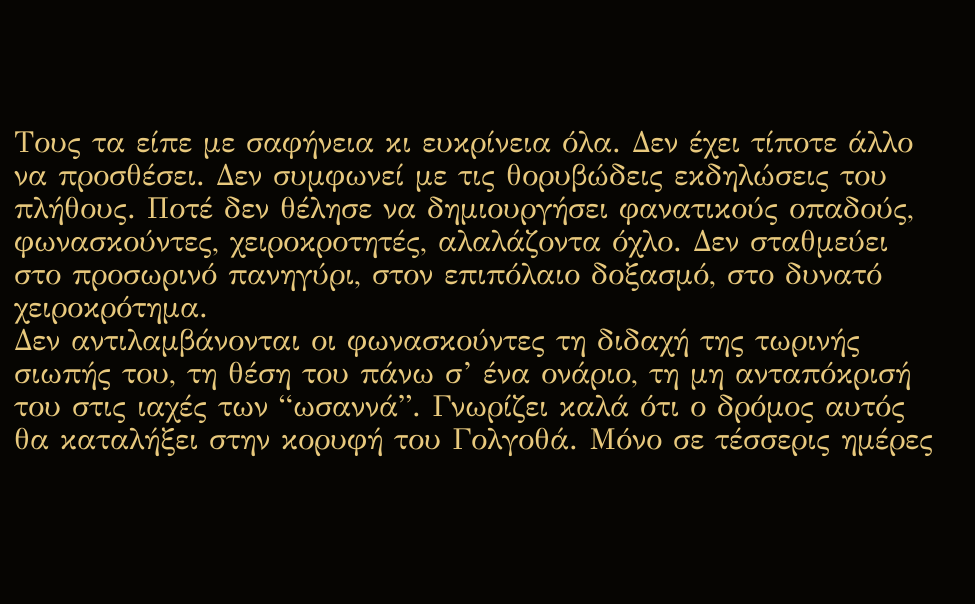Τους τα είπε με σαφήνεια κι ευκρίνεια όλα. Δεν έχει τίποτε άλλο να προσθέσει. Δεν συμφωνεί με τις θορυβώδεις εκδηλώσεις του πλήθους. Ποτέ δεν θέλησε να δημιουργήσει φανατικούς οπαδούς, φωνασκούντες, χειροκροτητές, αλαλάζοντα όχλο. Δεν σταθμεύει στο προσωρινό πανηγύρι, στον επιπόλαιο δοξασμό, στο δυνατό χειροκρότημα.
Δεν αντιλαμβάνονται οι φωνασκούντες τη διδαχή της τωρινής σιωπής του, τη θέση του πάνω σ’ ένα ονάριο, τη μη ανταπόκρισή του στις ιαχές των “ωσαννά”. Γνωρίζει καλά ότι ο δρόμος αυτός θα καταλήξει στην κορυφή του Γολγοθά. Μόνο σε τέσσερις ημέρες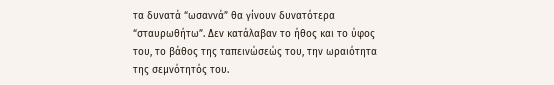τα δυνατά “ωσαννά” θα γίνουν δυνατότερα “σταυρωθήτω”. Δεν κατάλαβαν το ήθος και το ύφος του, το βάθος της ταπεινώσεώς του, την ωραιότητα της σεμνότητός του.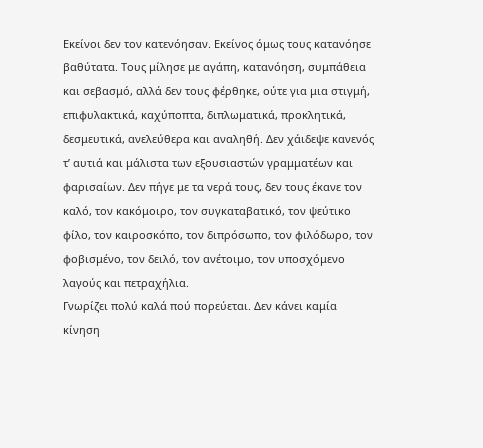Εκείνοι δεν τον κατενόησαν. Εκείνος όμως τους κατανόησε βαθύτατα. Τους μίλησε με αγάπη, κατανόηση, συμπάθεια και σεβασμό, αλλά δεν τους φέρθηκε, ούτε για μια στιγμή, επιφυλακτικά, καχύποπτα, διπλωματικά, προκλητικά, δεσμευτικά, ανελεύθερα και αναληθή. Δεν χάιδεψε κανενός τ’ αυτιά και μάλιστα των εξουσιαστών γραμματέων και φαρισαίων. Δεν πήγε με τα νερά τους, δεν τους έκανε τον καλό, τον κακόμοιρο, τον συγκαταβατικό, τον ψεύτικο φίλο, τον καιροσκόπο, τον διπρόσωπο, τον φιλόδωρο, τον φοβισμένο, τον δειλό, τον ανέτοιμο, τον υποσχόμενο λαγούς και πετραχήλια.
Γνωρίζει πολύ καλά πού πορεύεται. Δεν κάνει καμία κίνηση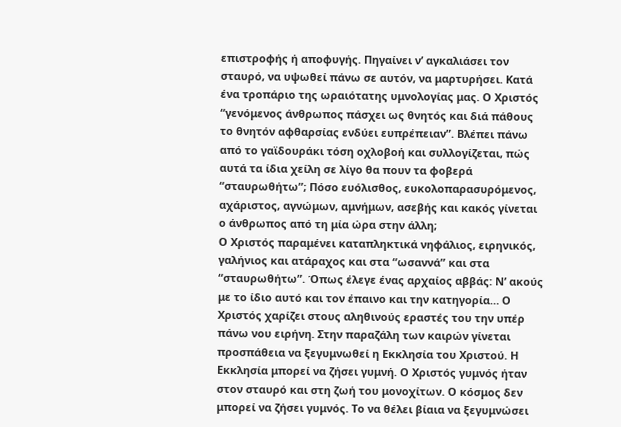επιστροφής ή αποφυγής. Πηγαίνει ν’ αγκαλιάσει τον σταυρό, να υψωθεί πάνω σε αυτόν, να μαρτυρήσει. Κατά ένα τροπάριο της ωραιότατης υμνολογίας μας. Ο Χριστός “γενόμενος άνθρωπος πάσχει ως θνητός και διά πάθους το θνητόν αφθαρσίας ενδύει ευπρέπειαν”. Βλέπει πάνω από το γαϊδουράκι τόση οχλοβοή και συλλογίζεται, πώς αυτά τα ίδια χείλη σε λίγο θα πουν τα φοβερά “σταυρωθήτω”; Πόσο ευόλισθος, ευκολοπαρασυρόμενος, αχάριστος, αγνώμων, αμνήμων, ασεβής και κακός γίνεται ο άνθρωπος από τη μία ώρα στην άλλη;
Ο Χριστός παραμένει καταπληκτικά νηφάλιος, ειρηνικός, γαλήνιος και ατάραχος και στα “ωσαννά” και στα “σταυρωθήτω”. Όπως έλεγε ένας αρχαίος αββάς: Ν’ ακούς με το ίδιο αυτό και τον έπαινο και την κατηγορία… Ο Χριστός χαρίζει στους αληθινούς εραστές του την υπέρ πάνω νου ειρήνη. Στην παραζάλη των καιρών γίνεται προσπάθεια να ξεγυμνωθεί η Εκκλησία του Χριστού. Η Εκκλησία μπορεί να ζήσει γυμνή. Ο Χριστός γυμνός ήταν στον σταυρό και στη ζωή του μονοχίτων. Ο κόσμος δεν μπορεί να ζήσει γυμνός. Το να θέλει βίαια να ξεγυμνώσει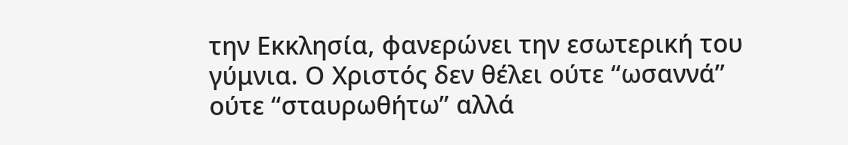την Εκκλησία, φανερώνει την εσωτερική του γύμνια. Ο Χριστός δεν θέλει ούτε “ωσαννά” ούτε “σταυρωθήτω” αλλά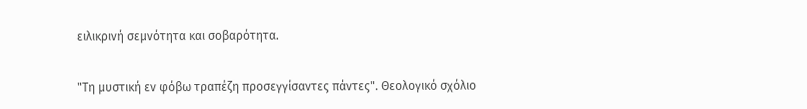ειλικρινή σεμνότητα και σοβαρότητα.

"Τη μυστική εν φόβω τραπέζη προσεγγίσαντες πάντες". Θεολογικό σχόλιο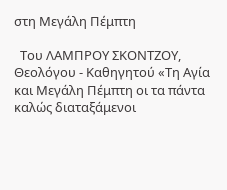στη Μεγάλη Πέμπτη

  Του ΛΑΜΠΡΟΥ ΣΚΟΝΤΖΟΥ, Θεολόγου - Καθηγητού «Τη Αγία και Μεγάλη Πέμπτη οι τα πάντα καλώς διαταξάμενοι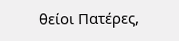θείοι Πατέρες,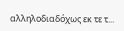αλληλοδιαδόχως εκ τε τ...